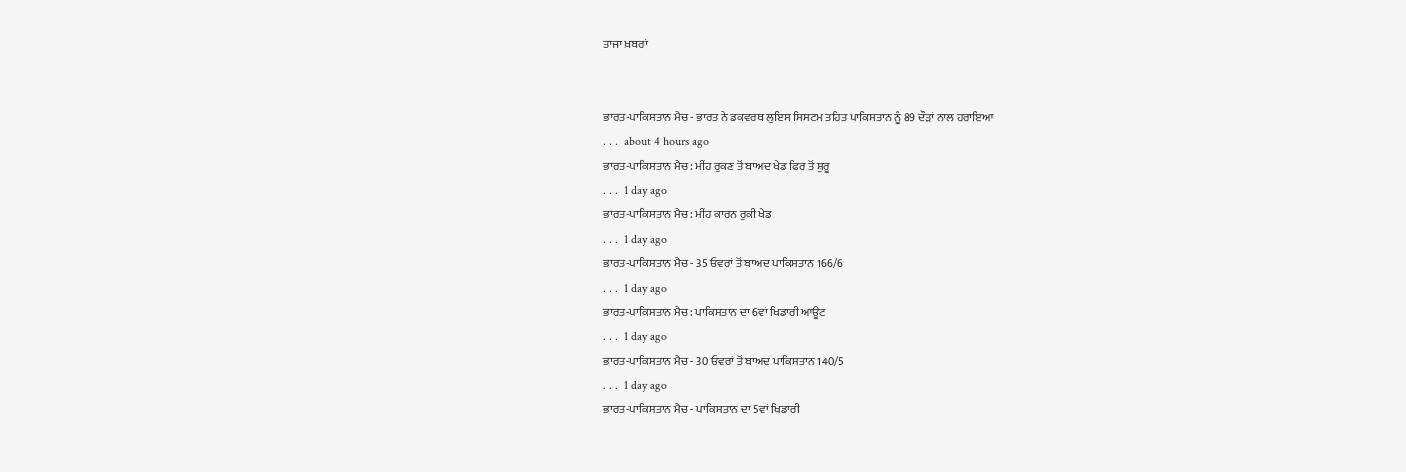ਤਾਜਾ ਖ਼ਬਰਾਂ


ਭਾਰਤ-ਪਾਕਿਸਤਾਨ ਮੈਚ - ਭਾਰਤ ਨੇ ਡਕਵਰਥ ਲੁਇਸ ਸਿਸਟਮ ਤਹਿਤ ਪਾਕਿਸਤਾਨ ਨੂੰ 89 ਦੌੜਾਂ ਨਾਲ ਹਰਾਇਆ
. . .  about 4 hours ago
ਭਾਰਤ-ਪਾਕਿਸਤਾਨ ਮੈਚ : ਮੀਂਹ ਰੁਕਣ ਤੋਂ ਬਾਅਦ ਖੇਡ ਫਿਰ ਤੋਂ ਸ਼ੁਰੂ
. . .  1 day ago
ਭਾਰਤ-ਪਾਕਿਸਤਾਨ ਮੈਚ : ਮੀਂਹ ਕਾਰਨ ਰੁਕੀ ਖੇਡ
. . .  1 day ago
ਭਾਰਤ-ਪਾਕਿਸਤਾਨ ਮੈਚ - 35 ਓਵਰਾਂ ਤੋਂ ਬਾਅਦ ਪਾਕਿਸਤਾਨ 166/6
. . .  1 day ago
ਭਾਰਤ-ਪਾਕਿਸਤਾਨ ਮੈਚ : ਪਾਕਿਸਤਾਨ ਦਾ 6ਵਾਂ ਖਿਡਾਰੀ ਆਊਟ
. . .  1 day ago
ਭਾਰਤ-ਪਾਕਿਸਤਾਨ ਮੈਚ - 30 ਓਵਰਾਂ ਤੋਂ ਬਾਅਦ ਪਾਕਿਸਤਾਨ 140/5
. . .  1 day ago
ਭਾਰਤ-ਪਾਕਿਸਤਾਨ ਮੈਚ - ਪਾਕਿਸਤਾਨ ਦਾ 5ਵਾਂ ਖਿਡਾਰੀ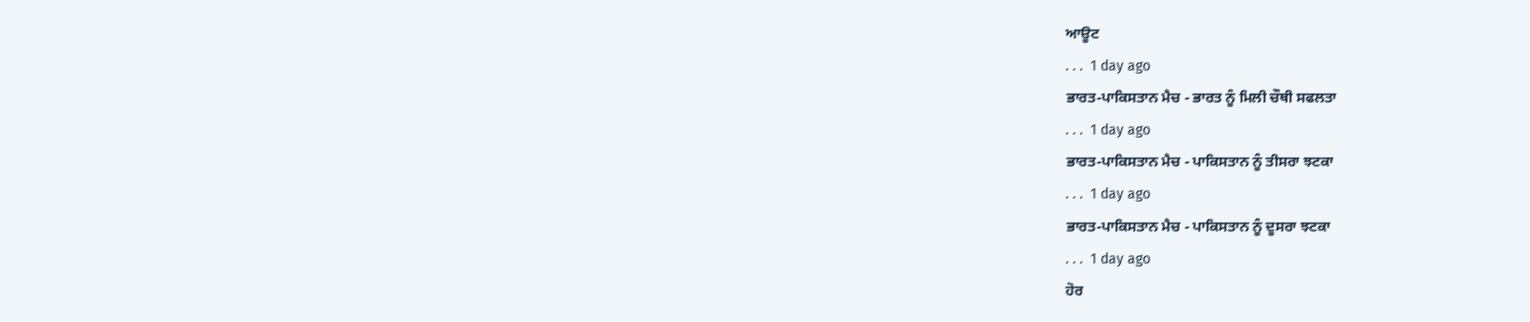ਆਊਟ
. . .  1 day ago
ਭਾਰਤ-ਪਾਕਿਸਤਾਨ ਮੈਚ - ਭਾਰਤ ਨੂੰ ਮਿਲੀ ਚੌਥੀ ਸਫਲਤਾ
. . .  1 day ago
ਭਾਰਤ-ਪਾਕਿਸਤਾਨ ਮੈਚ - ਪਾਕਿਸਤਾਨ ਨੂੰ ਤੀਸਰਾ ਝਟਕਾ
. . .  1 day ago
ਭਾਰਤ-ਪਾਕਿਸਤਾਨ ਮੈਚ - ਪਾਕਿਸਤਾਨ ਨੂੰ ਦੂਸਰਾ ਝਟਕਾ
. . .  1 day ago
ਹੋਰ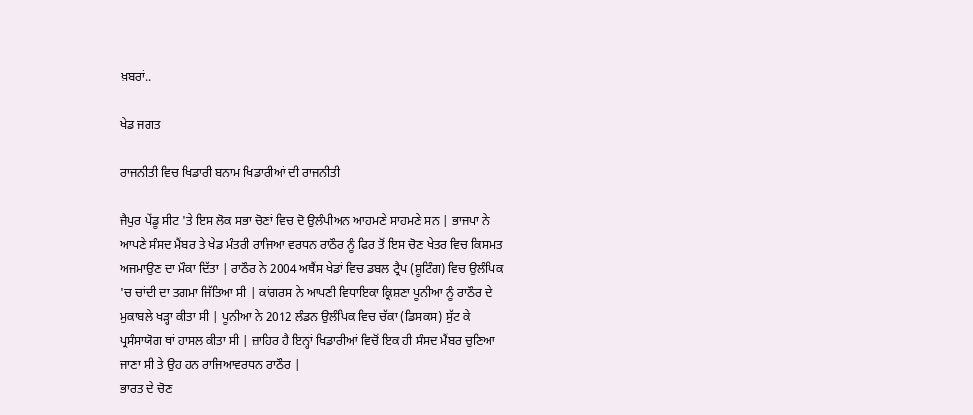ਖ਼ਬਰਾਂ..

ਖੇਡ ਜਗਤ

ਰਾਜਨੀਤੀ ਵਿਚ ਖਿਡਾਰੀ ਬਨਾਮ ਖਿਡਾਰੀਆਂ ਦੀ ਰਾਜਨੀਤੀ

ਜੈਪੁਰ ਪੇਂਡੂ ਸੀਟ 'ਤੇ ਇਸ ਲੋਕ ਸਭਾ ਚੋਣਾਂ ਵਿਚ ਦੋ ਉਲੰਪੀਅਨ ਆਹਮਣੇ ਸਾਹਮਣੇ ਸਨ | ਭਾਜਪਾ ਨੇ ਆਪਣੇ ਸੰਸਦ ਮੈਂਬਰ ਤੇ ਖੇਡ ਮੰਤਰੀ ਰਾਜਿਆ ਵਰਧਨ ਰਾਠੌਰ ਨੂੰ ਫਿਰ ਤੋਂ ਇਸ ਚੋਣ ਖੇਤਰ ਵਿਚ ਕਿਸਮਤ ਅਜਮਾਉਣ ਦਾ ਮੌਕਾ ਦਿੱਤਾ | ਰਾਠੌਰ ਨੇ 2004 ਅਥੈਂਸ ਖੇਡਾਂ ਵਿਚ ਡਬਲ ਟ੍ਰੈਪ (ਸ਼ੂਟਿੰਗ) ਵਿਚ ਉਲੰਪਿਕ 'ਚ ਚਾਂਦੀ ਦਾ ਤਗਮਾ ਜਿੱਤਿਆ ਸੀ | ਕਾਂਗਰਸ ਨੇ ਆਪਣੀ ਵਿਧਾਇਕਾ ਕ੍ਰਿਸ਼ਣਾ ਪੂਨੀਆ ਨੂੰ ਰਾਠੌਰ ਦੇ ਮੁਕਾਬਲੇ ਖੜ੍ਹਾ ਕੀਤਾ ਸੀ | ਪੂਨੀਆ ਨੇ 2012 ਲੰਡਨ ਉਲੰਪਿਕ ਵਿਚ ਚੱਕਾ (ਡਿਸਕਸ) ਸੁੱਟ ਕੇ ਪ੍ਰਸੰਸਾਯੋਗ ਥਾਂ ਹਾਸਲ ਕੀਤਾ ਸੀ | ਜ਼ਾਹਿਰ ਹੈ ਇਨ੍ਹਾਂ ਖਿਡਾਰੀਆਂ ਵਿਚੋਂ ਇਕ ਹੀ ਸੰਸਦ ਮੈਂਬਰ ਚੁਣਿਆ ਜਾਣਾ ਸੀ ਤੇ ਉਹ ਹਨ ਰਾਜਿਆਵਰਧਨ ਰਾਠੌਰ |
ਭਾਰਤ ਦੇ ਚੋਣ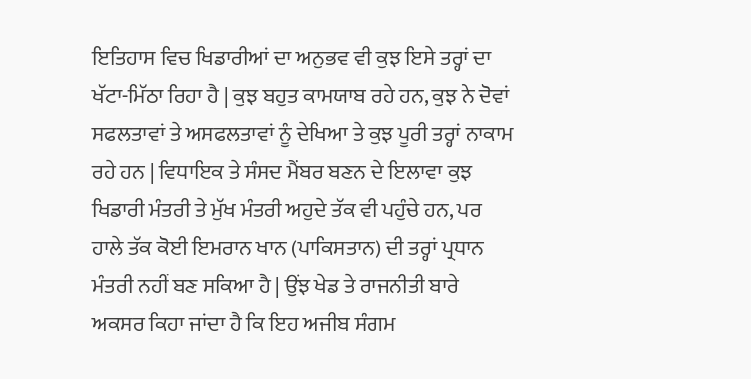ਇਤਿਹਾਸ ਵਿਚ ਖਿਡਾਰੀਆਂ ਦਾ ਅਨੁਭਵ ਵੀ ਕੁਝ ਇਸੇ ਤਰ੍ਹਾਂ ਦਾ ਖੱਟਾ-ਮਿੱਠਾ ਰਿਹਾ ਹੈ | ਕੁਝ ਬਹੁਤ ਕਾਮਯਾਬ ਰਹੇ ਹਨ, ਕੁਝ ਨੇ ਦੋਵਾਂ ਸਫਲਤਾਵਾਂ ਤੇ ਅਸਫਲਤਾਵਾਂ ਨੂੰ ਦੇਖਿਆ ਤੇ ਕੁਝ ਪੂਰੀ ਤਰ੍ਹਾਂ ਨਾਕਾਮ ਰਹੇ ਹਨ | ਵਿਧਾਇਕ ਤੇ ਸੰਸਦ ਮੈਂਬਰ ਬਣਨ ਦੇ ਇਲਾਵਾ ਕੁਝ ਖਿਡਾਰੀ ਮੰਤਰੀ ਤੇ ਮੁੱਖ ਮੰਤਰੀ ਅਹੁਦੇ ਤੱਕ ਵੀ ਪਹੁੰਚੇ ਹਨ, ਪਰ ਹਾਲੇ ਤੱਕ ਕੋਈ ਇਮਰਾਨ ਖਾਨ (ਪਾਕਿਸਤਾਨ) ਦੀ ਤਰ੍ਹਾਂ ਪ੍ਰਧਾਨ ਮੰਤਰੀ ਨਹੀਂ ਬਣ ਸਕਿਆ ਹੈ | ਉਂਝ ਖੇਡ ਤੇ ਰਾਜਨੀਤੀ ਬਾਰੇ ਅਕਸਰ ਕਿਹਾ ਜਾਂਦਾ ਹੈ ਕਿ ਇਹ ਅਜੀਬ ਸੰਗਮ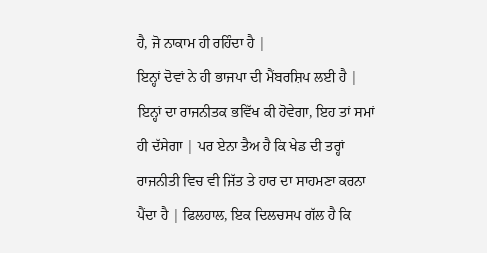ਹੈ, ਜੋ ਨਾਕਾਮ ਹੀ ਰਹਿੰਦਾ ਹੈ |
ਇਨ੍ਹਾਂ ਦੋਵਾਂ ਨੇ ਹੀ ਭਾਜਪਾ ਦੀ ਮੈਂਬਰਸ਼ਿਪ ਲਈ ਹੈ | ਇਨ੍ਹਾਂ ਦਾ ਰਾਜਨੀਤਕ ਭਵਿੱਖ ਕੀ ਹੋਵੇਗਾ, ਇਹ ਤਾਂ ਸਮਾਂ ਹੀ ਦੱਸੇਗਾ | ਪਰ ਏਨਾ ਤੈਅ ਹੈ ਕਿ ਖੇਡ ਦੀ ਤਰ੍ਹਾਂ ਰਾਜਨੀਤੀ ਵਿਚ ਵੀ ਜਿੱਤ ਤੇ ਹਾਰ ਦਾ ਸਾਹਮਣਾ ਕਰਨਾ ਪੈਂਦਾ ਹੈ | ਫਿਲਹਾਲ, ਇਕ ਦਿਲਚਸਪ ਗੱਲ ਹੈ ਕਿ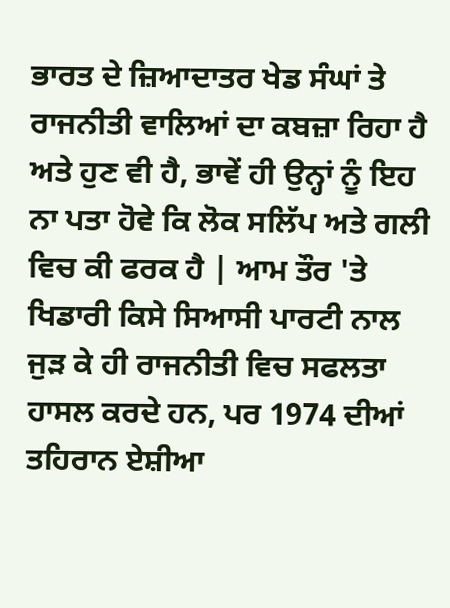ਭਾਰਤ ਦੇ ਜ਼ਿਆਦਾਤਰ ਖੇਡ ਸੰਘਾਂ ਤੇ ਰਾਜਨੀਤੀ ਵਾਲਿਆਂ ਦਾ ਕਬਜ਼ਾ ਰਿਹਾ ਹੈ ਅਤੇ ਹੁਣ ਵੀ ਹੈ, ਭਾਵੇਂ ਹੀ ਉਨ੍ਹਾਂ ਨੂੰ ਇਹ ਨਾ ਪਤਾ ਹੋਵੇ ਕਿ ਲੋਕ ਸਲਿੱਪ ਅਤੇ ਗਲੀ ਵਿਚ ਕੀ ਫਰਕ ਹੈ | ਆਮ ਤੌਰ 'ਤੇ ਖਿਡਾਰੀ ਕਿਸੇ ਸਿਆਸੀ ਪਾਰਟੀ ਨਾਲ ਜੁੜ ਕੇ ਹੀ ਰਾਜਨੀਤੀ ਵਿਚ ਸਫਲਤਾ ਹਾਸਲ ਕਰਦੇ ਹਨ, ਪਰ 1974 ਦੀਆਂ ਤਹਿਰਾਨ ਏਸ਼ੀਆ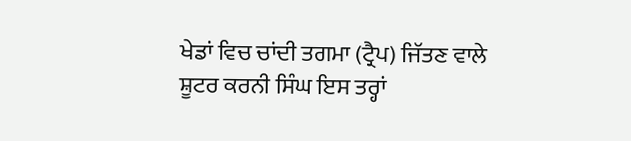ਖੇਡਾਂ ਵਿਚ ਚਾਂਦੀ ਤਗਮਾ (ਟ੍ਰੈਪ) ਜਿੱਤਣ ਵਾਲੇ ਸ਼ੂਟਰ ਕਰਨੀ ਸਿੰਘ ਇਸ ਤਰ੍ਹਾਂ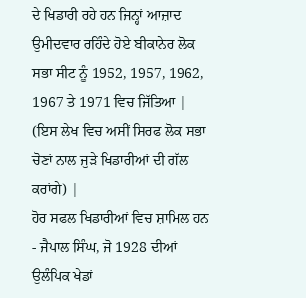ਦੇ ਖਿਡਾਰੀ ਰਹੇ ਹਨ ਜਿਨ੍ਹਾਂ ਆਜ਼ਾਦ ਉਮੀਦਵਾਰ ਰਹਿੰਦੇ ਹੋਏ ਬੀਕਾਨੇਰ ਲੋਕ ਸਭਾ ਸੀਟ ਨੂੰ 1952, 1957, 1962, 1967 ਤੇ 1971 ਵਿਚ ਜਿੱਤਿਆ | (ਇਸ ਲੇਖ ਵਿਚ ਅਸੀਂ ਸਿਰਫ ਲੋਕ ਸਭਾ ਚੋਣਾਂ ਨਾਲ ਜੁੜੇ ਖਿਡਾਰੀਆਂ ਦੀ ਗੱਲ ਕਰਾਂਗੇ) |
ਹੋਰ ਸਫਲ ਖਿਡਾਰੀਆਂ ਵਿਚ ਸ਼ਾਮਿਲ ਹਨ - ਜੈਪਾਲ ਸਿੰਘ, ਜੋ 1928 ਦੀਆਂ ਉਲੰਪਿਕ ਖੇਡਾਂ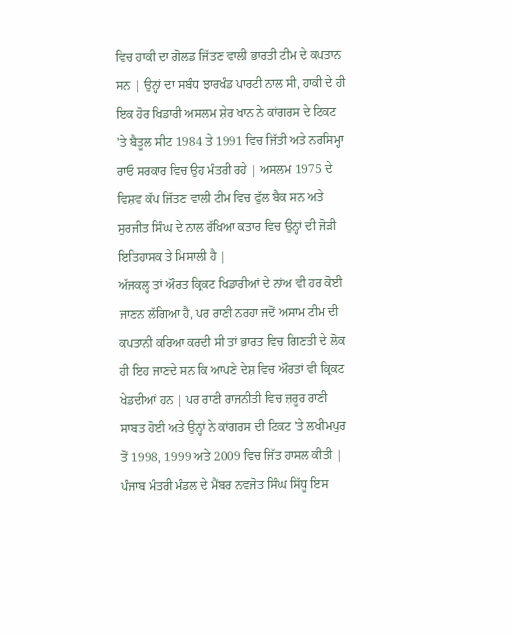ਵਿਚ ਹਾਕੀ ਦਾ ਗੋਲਡ ਜਿੱਤਣ ਵਾਲੀ ਭਾਰਤੀ ਟੀਮ ਦੇ ਕਪਤਾਨ ਸਨ | ਉਨ੍ਹਾਂ ਦਾ ਸਬੰਧ ਝਾਰਖੰਡ ਪਾਰਟੀ ਨਾਲ ਸੀ, ਹਾਕੀ ਦੇ ਹੀ ਇਕ ਹੋਰ ਖਿਡਾਰੀ ਅਸਲਮ ਸ਼ੇਰ ਖਾਨ ਨੇ ਕਾਂਗਰਸ ਦੇ ਟਿਕਟ 'ਤੇ ਬੈਤੂਲ ਸੀਟ 1984 ਤੇ 1991 ਵਿਚ ਜਿੱਤੀ ਅਤੇ ਨਰਸਿਮ੍ਹਾ ਰਾਓ ਸਰਕਾਰ ਵਿਚ ਉਹ ਮੰਤਰੀ ਰਹੇ | ਅਸਲਮ 1975 ਦੇ ਵਿਸ਼ਵ ਕੱਪ ਜਿੱਤਣ ਵਾਲੀ ਟੀਮ ਵਿਚ ਫੁੱਲ ਬੈਕ ਸਨ ਅਤੇ ਸੁਰਜੀਤ ਸਿੰਘ ਦੇ ਨਾਲ ਰੱਖਿਆ ਕਤਾਰ ਵਿਚ ਉਨ੍ਹਾਂ ਦੀ ਜੋੜੀ ਇਤਿਹਾਸਕ ਤੇ ਮਿਸਾਲੀ ਹੈ |
ਅੱਜਕਲ੍ਹ ਤਾਂ ਔਰਤ ਕ੍ਰਿਕਟ ਖਿਡਾਰੀਆਂ ਦੇ ਨਾਂਅ ਵੀ ਹਰ ਕੋਈ ਜਾਣਨ ਲੱਗਿਆ ਹੈ, ਪਰ ਰਾਣੀ ਨਰਹਾ ਜਦੋਂ ਅਸਾਮ ਟੀਮ ਦੀ ਕਪਤਾਨੀ ਕਰਿਆ ਕਰਦੀ ਸੀ ਤਾਂ ਭਾਰਤ ਵਿਚ ਗਿਣਤੀ ਦੇ ਲੋਕ ਹੀ ਇਹ ਜਾਣਦੇ ਸਨ ਕਿ ਆਪਣੇ ਦੇਸ਼ ਵਿਚ ਔਰਤਾਂ ਵੀ ਕ੍ਰਿਕਟ ਖੇਡਦੀਆਂ ਹਨ | ਪਰ ਰਾਣੀ ਰਾਜਨੀਤੀ ਵਿਚ ਜ਼ਰੂਰ ਰਾਣੀ ਸਾਬਤ ਹੋਈ ਅਤੇ ਉਨ੍ਹਾਂ ਨੇ ਕਾਂਗਰਸ ਦੀ ਟਿਕਟ 'ਤੇ ਲਖੀਮਪੁਰ ਤੋਂ 1998, 1999 ਅਤੇ 2009 ਵਿਚ ਜਿੱਤ ਹਾਸਲ ਕੀਤੀ | ਪੰਜਾਬ ਮੰਤਰੀ ਮੰਡਲ ਦੇ ਮੈਂਬਰ ਨਵਜੋਤ ਸਿੰਘ ਸਿੱਧੂ ਇਸ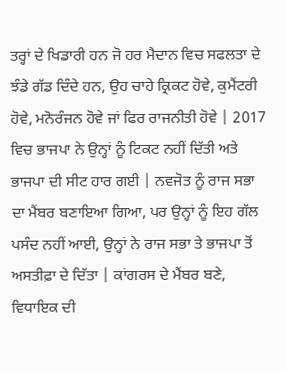ਤਰ੍ਹਾਂ ਦੇ ਖਿਡਾਰੀ ਹਨ ਜੋ ਹਰ ਮੈਦਾਨ ਵਿਚ ਸਫਲਤਾ ਦੇ ਝੰਡੇ ਗੱਡ ਦਿੰਦੇ ਹਨ, ਉਹ ਚਾਹੇ ਕ੍ਰਿਕਟ ਹੋਵੇ, ਕੁਮੈਂਟਰੀ ਹੋਵੇ, ਮਨੋਰੰਜਨ ਹੋਵੇ ਜਾਂ ਫਿਰ ਰਾਜਨੀਤੀ ਹੋਵੇ | 2017 ਵਿਚ ਭਾਜਪਾ ਨੇ ਉਨ੍ਹਾਂ ਨੂੰ ਟਿਕਟ ਨਹੀਂ ਦਿੱਤੀ ਅਤੇ ਭਾਜਪਾ ਦੀ ਸੀਟ ਹਾਰ ਗਈ | ਨਵਜੋਤ ਨੂੰ ਰਾਜ ਸਭਾ ਦਾ ਮੈਂਬਰ ਬਣਾਇਆ ਗਿਆ, ਪਰ ਉਨ੍ਹਾਂ ਨੂੰ ਇਹ ਗੱਲ ਪਸੰਦ ਨਹੀਂ ਆਈ, ਉਨ੍ਹਾਂ ਨੇ ਰਾਜ ਸਭਾ ਤੇ ਭਾਜਪਾ ਤੋਂ ਅਸਤੀਫ਼ਾ ਦੇ ਦਿੱਤਾ | ਕਾਂਗਰਸ ਦੇ ਮੈਂਬਰ ਬਣੇ, ਵਿਧਾਇਕ ਦੀ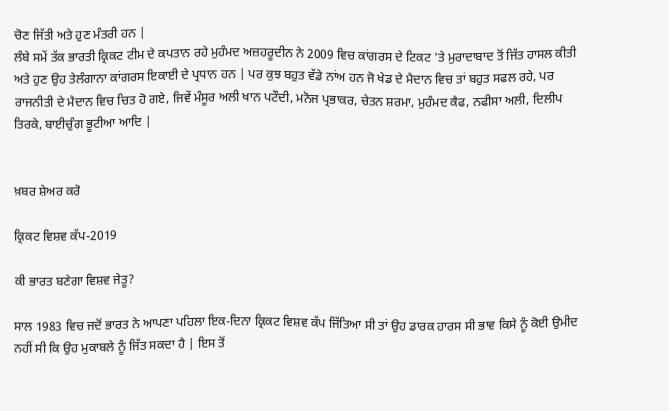ਚੋਣ ਜਿੱਤੀ ਅਤੇ ਹੁਣ ਮੰਤਰੀ ਹਨ |
ਲੰਬੇ ਸਮੇਂ ਤੱਕ ਭਾਰਤੀ ਕ੍ਰਿਕਟ ਟੀਮ ਦੇ ਕਪਤਾਨ ਰਹੇ ਮੁਹੰਮਦ ਅਜ਼ਹਰੂਦੀਨ ਨੇ 2009 ਵਿਚ ਕਾਂਗਰਸ ਦੇ ਟਿਕਟ 'ਤੇ ਮੁਰਾਦਾਬਾਦ ਤੋਂ ਜਿੱਤ ਹਾਸਲ ਕੀਤੀ ਅਤੇ ਹੁਣ ਉਹ ਤੇਲੰਗਾਨਾ ਕਾਂਗਰਸ ਇਕਾਈ ਦੇ ਪ੍ਰਧਾਨ ਹਨ | ਪਰ ਕੁਝ ਬਹੁਤ ਵੱਡੇ ਨਾਂਅ ਹਨ ਜੋ ਖੇਡ ਦੇ ਮੈਦਾਨ ਵਿਚ ਤਾਂ ਬਹੁਤ ਸਫਲ ਰਹੇ, ਪਰ ਰਾਜਨੀਤੀ ਦੇ ਮੈਦਾਨ ਵਿਚ ਚਿਤ ਹੋ ਗਏ, ਜਿਵੇਂ ਮੰਸੂਰ ਅਲੀ ਖਾਨ ਪਟੌਦੀ, ਮਨੋਜ ਪ੍ਰਭਾਕਰ, ਚੇਤਨ ਸ਼ਰਮਾ, ਮੁਹੰਮਦ ਕੈਫ, ਨਫੀਸਾ ਅਲੀ, ਦਿਲੀਪ ਤਿਰਕੇ, ਬਾਈਚੁੰਗ ਭੂਟੀਆ ਆਦਿ |


ਖ਼ਬਰ ਸ਼ੇਅਰ ਕਰੋ

ਕ੍ਰਿਕਟ ਵਿਸ਼ਵ ਕੱਪ-2019

ਕੀ ਭਾਰਤ ਬਣੇਗਾ ਵਿਸ਼ਵ ਜੇਤੂ?

ਸਾਲ 1983 ਵਿਚ ਜਦੋਂ ਭਾਰਤ ਨੇ ਆਪਣਾ ਪਹਿਲਾ ਇਕ-ਦਿਨਾ ਕ੍ਰਿਕਟ ਵਿਸ਼ਵ ਕੱਪ ਜਿੱਤਿਆ ਸੀ ਤਾਂ ਉਹ ਡਾਰਕ ਹਾਰਸ ਸੀ ਭਾਵ ਕਿਸੇ ਨੂੰ ਕੋਈ ਉਮੀਦ ਨਹੀਂ ਸੀ ਕਿ ਉਹ ਮੁਕਾਬਲੇ ਨੂੰ ਜਿੱਤ ਸਕਦਾ ਹੈ | ਇਸ ਤੋਂ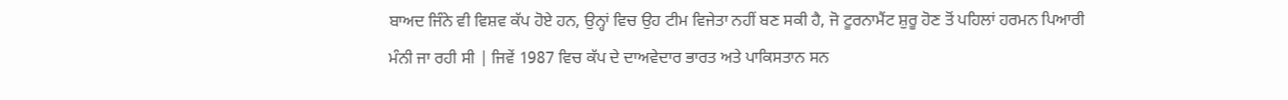ਬਾਅਦ ਜਿੰਨੇ ਵੀ ਵਿਸ਼ਵ ਕੱਪ ਹੋਏ ਹਨ, ਉਨ੍ਹਾਂ ਵਿਚ ਉਹ ਟੀਮ ਵਿਜੇਤਾ ਨਹੀਂ ਬਣ ਸਕੀ ਹੈ, ਜੋ ਟੂਰਨਾਮੈਂਟ ਸ਼ੁਰੂ ਹੋਣ ਤੋਂ ਪਹਿਲਾਂ ਹਰਮਨ ਪਿਆਰੀ ਮੰਨੀ ਜਾ ਰਹੀ ਸੀ | ਜਿਵੇਂ 1987 ਵਿਚ ਕੱਪ ਦੇ ਦਾਅਵੇਦਾਰ ਭਾਰਤ ਅਤੇ ਪਾਕਿਸਤਾਨ ਸਨ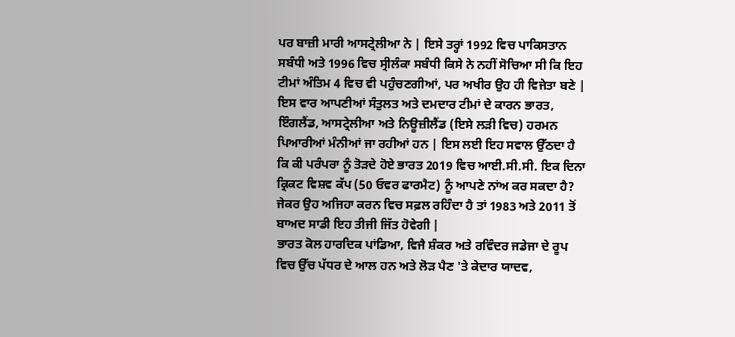ਪਰ ਬਾਜ਼ੀ ਮਾਰੀ ਆਸਟ੍ਰੇਲੀਆ ਨੇ | ਇਸੇ ਤਰ੍ਹਾਂ 1992 ਵਿਚ ਪਾਕਿਸਤਾਨ ਸਬੰਧੀ ਅਤੇ 1996 ਵਿਚ ਸ੍ਰੀਲੰਕਾ ਸਬੰਧੀ ਕਿਸੇ ਨੇ ਨਹੀਂ ਸੋਚਿਆ ਸੀ ਕਿ ਇਹ ਟੀਮਾਂ ਅੰਤਿਮ 4 ਵਿਚ ਵੀ ਪਹੁੰਚਣਗੀਆਂ, ਪਰ ਅਖੀਰ ਉਹ ਹੀ ਵਿਜੇਤਾ ਬਣੇ | ਇਸ ਵਾਰ ਆਪਣੀਆਂ ਸੰਤੁਲਤ ਅਤੇ ਦਮਦਾਰ ਟੀਮਾਂ ਦੇ ਕਾਰਨ ਭਾਰਤ, ਇੰਗਲੈਂਡ, ਆਸਟ੍ਰੇਲੀਆ ਅਤੇ ਨਿਊਜ਼ੀਲੈਂਡ (ਇਸੇ ਲੜੀ ਵਿਚ) ਹਰਮਨ ਪਿਆਰੀਆਂ ਮੰਨੀਆਂ ਜਾ ਰਹੀਆਂ ਹਨ | ਇਸ ਲਈ ਇਹ ਸਵਾਲ ਉੱਠਦਾ ਹੈ ਕਿ ਕੀ ਪਰੰਪਰਾ ਨੂੰ ਤੋੜਦੇ ਹੋਏ ਭਾਰਤ 2019 ਵਿਚ ਆਈ.ਸੀ.ਸੀ. ਇਕ ਦਿਨਾ ਕ੍ਰਿਕਟ ਵਿਸ਼ਵ ਕੱਪ (50 ਓਵਰ ਫਾਰਮੈਟ) ਨੂੰ ਆਪਣੇ ਨਾਂਅ ਕਰ ਸਕਦਾ ਹੈ? ਜੇਕਰ ਉਹ ਅਜਿਹਾ ਕਰਨ ਵਿਚ ਸਫ਼ਲ ਰਹਿੰਦਾ ਹੈ ਤਾਂ 1983 ਅਤੇ 2011 ਤੋਂ ਬਾਅਦ ਸਾਡੀ ਇਹ ਤੀਜੀ ਜਿੱਤ ਹੋਵੇਗੀ |
ਭਾਰਤ ਕੋਲ ਹਾਰਦਿਕ ਪਾਂਡਿਆ, ਵਿਜੈ ਸ਼ੰਕਰ ਅਤੇ ਰਵਿੰਦਰ ਜਡੇਜਾ ਦੇ ਰੂਪ ਵਿਚ ਉੱਚ ਪੱਧਰ ਦੇ ਆਲ ਹਨ ਅਤੇ ਲੋੜ ਪੈਣ 'ਤੇ ਕੇਦਾਰ ਯਾਦਵ,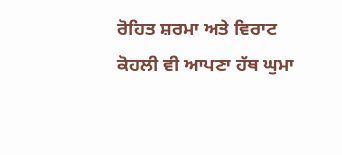ਰੋਹਿਤ ਸ਼ਰਮਾ ਅਤੇ ਵਿਰਾਟ ਕੋਹਲੀ ਵੀ ਆਪਣਾ ਹੱਥ ਘੁਮਾ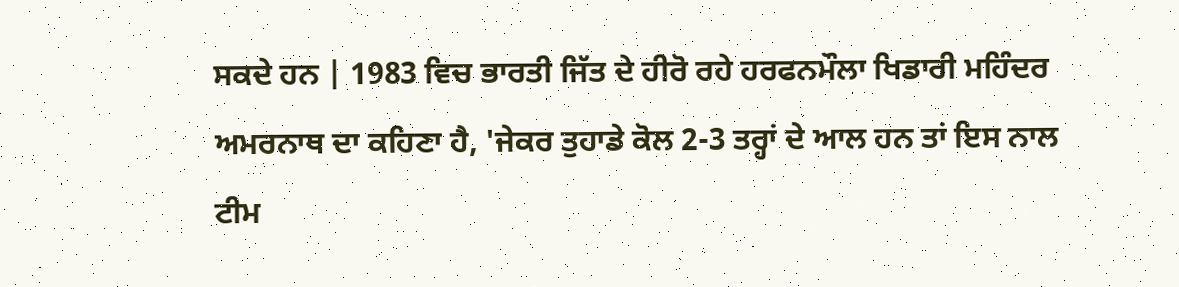ਸਕਦੇ ਹਨ | 1983 ਵਿਚ ਭਾਰਤੀ ਜਿੱਤ ਦੇ ਹੀਰੋ ਰਹੇ ਹਰਫਨਮੌਲਾ ਖਿਡਾਰੀ ਮਹਿੰਦਰ ਅਮਰਨਾਥ ਦਾ ਕਹਿਣਾ ਹੈ, 'ਜੇਕਰ ਤੁਹਾਡੇ ਕੋਲ 2-3 ਤਰ੍ਹਾਂ ਦੇ ਆਲ ਹਨ ਤਾਂ ਇਸ ਨਾਲ ਟੀਮ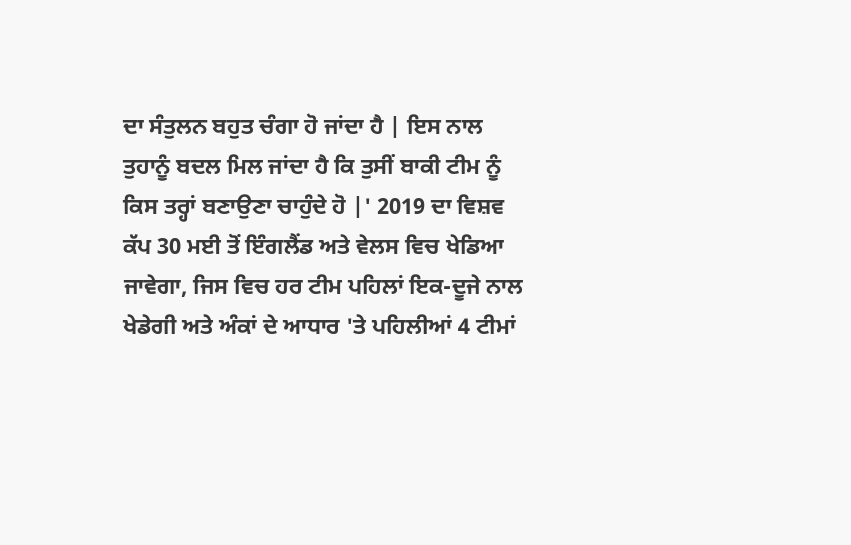ਦਾ ਸੰਤੁਲਨ ਬਹੁਤ ਚੰਗਾ ਹੋ ਜਾਂਦਾ ਹੈ | ਇਸ ਨਾਲ ਤੁਹਾਨੂੰ ਬਦਲ ਮਿਲ ਜਾਂਦਾ ਹੈ ਕਿ ਤੁਸੀਂ ਬਾਕੀ ਟੀਮ ਨੂੰ ਕਿਸ ਤਰ੍ਹਾਂ ਬਣਾਉਣਾ ਚਾਹੁੰਦੇ ਹੋ |' 2019 ਦਾ ਵਿਸ਼ਵ ਕੱਪ 30 ਮਈ ਤੋਂ ਇੰਗਲੈਂਡ ਅਤੇ ਵੇਲਸ ਵਿਚ ਖੇਡਿਆ ਜਾਵੇਗਾ, ਜਿਸ ਵਿਚ ਹਰ ਟੀਮ ਪਹਿਲਾਂ ਇਕ-ਦੂਜੇ ਨਾਲ ਖੇਡੇਗੀ ਅਤੇ ਅੰਕਾਂ ਦੇ ਆਧਾਰ 'ਤੇ ਪਹਿਲੀਆਂ 4 ਟੀਮਾਂ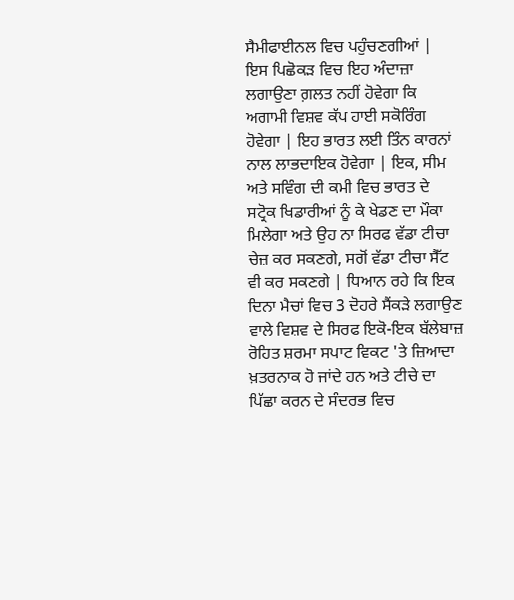ਸੈਮੀਫਾਈਨਲ ਵਿਚ ਪਹੁੰਚਣਗੀਆਂ |
ਇਸ ਪਿਛੋਕੜ ਵਿਚ ਇਹ ਅੰਦਾਜ਼ਾ ਲਗਾਉਣਾ ਗ਼ਲਤ ਨਹੀਂ ਹੋਵੇਗਾ ਕਿ ਅਗਾਮੀ ਵਿਸ਼ਵ ਕੱਪ ਹਾਈ ਸਕੋਰਿੰਗ ਹੋਵੇਗਾ | ਇਹ ਭਾਰਤ ਲਈ ਤਿੰਨ ਕਾਰਨਾਂ ਨਾਲ ਲਾਭਦਾਇਕ ਹੋਵੇਗਾ | ਇਕ, ਸੀਮ ਅਤੇ ਸਵਿੰਗ ਦੀ ਕਮੀ ਵਿਚ ਭਾਰਤ ਦੇ ਸਟ੍ਰੋਕ ਖਿਡਾਰੀਆਂ ਨੂੰ ਕੇ ਖੇਡਣ ਦਾ ਮੌਕਾ ਮਿਲੇਗਾ ਅਤੇ ਉਹ ਨਾ ਸਿਰਫ ਵੱਡਾ ਟੀਚਾ ਚੇਜ਼ ਕਰ ਸਕਣਗੇ, ਸਗੋਂ ਵੱਡਾ ਟੀਚਾ ਸੈੱਟ ਵੀ ਕਰ ਸਕਣਗੇ | ਧਿਆਨ ਰਹੇ ਕਿ ਇਕ ਦਿਨਾ ਮੈਚਾਂ ਵਿਚ 3 ਦੋਹਰੇ ਸੈਂਕੜੇ ਲਗਾਉਣ ਵਾਲੇ ਵਿਸ਼ਵ ਦੇ ਸਿਰਫ ਇਕੋ-ਇਕ ਬੱਲੇਬਾਜ਼ ਰੋਹਿਤ ਸ਼ਰਮਾ ਸਪਾਟ ਵਿਕਟ 'ਤੇ ਜ਼ਿਆਦਾ ਖ਼ਤਰਨਾਕ ਹੋ ਜਾਂਦੇ ਹਨ ਅਤੇ ਟੀਚੇ ਦਾ ਪਿੱਛਾ ਕਰਨ ਦੇ ਸੰਦਰਭ ਵਿਚ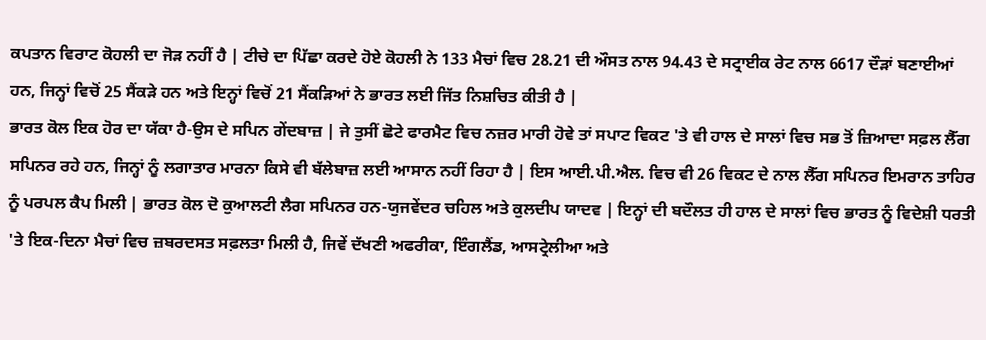ਕਪਤਾਨ ਵਿਰਾਟ ਕੋਹਲੀ ਦਾ ਜੋੜ ਨਹੀਂ ਹੈ | ਟੀਚੇ ਦਾ ਪਿੱਛਾ ਕਰਦੇ ਹੋਏ ਕੋਹਲੀ ਨੇ 133 ਮੈਚਾਂ ਵਿਚ 28.21 ਦੀ ਔਸਤ ਨਾਲ 94.43 ਦੇ ਸਟ੍ਰਾਈਕ ਰੇਟ ਨਾਲ 6617 ਦੌੜਾਂ ਬਣਾਈਆਂ ਹਨ, ਜਿਨ੍ਹਾਂ ਵਿਚੋਂ 25 ਸੈਂਕੜੇ ਹਨ ਅਤੇ ਇਨ੍ਹਾਂ ਵਿਚੋਂ 21 ਸੈਂਕੜਿਆਂ ਨੇ ਭਾਰਤ ਲਈ ਜਿੱਤ ਨਿਸ਼ਚਿਤ ਕੀਤੀ ਹੈ |
ਭਾਰਤ ਕੋਲ ਇਕ ਹੋਰ ਦਾ ਯੱਕਾ ਹੈ-ਉਸ ਦੇ ਸਪਿਨ ਗੇਂਦਬਾਜ਼ | ਜੇ ਤੁਸੀਂ ਛੋਟੇ ਫਾਰਮੈਟ ਵਿਚ ਨਜ਼ਰ ਮਾਰੀ ਹੋਵੇ ਤਾਂ ਸਪਾਟ ਵਿਕਟ 'ਤੇ ਵੀ ਹਾਲ ਦੇ ਸਾਲਾਂ ਵਿਚ ਸਭ ਤੋਂ ਜ਼ਿਆਦਾ ਸਫ਼ਲ ਲੈੱਗ ਸਪਿਨਰ ਰਹੇ ਹਨ, ਜਿਨ੍ਹਾਂ ਨੂੰ ਲਗਾਤਾਰ ਮਾਰਨਾ ਕਿਸੇ ਵੀ ਬੱਲੇਬਾਜ਼ ਲਈ ਆਸਾਨ ਨਹੀਂ ਰਿਹਾ ਹੈ | ਇਸ ਆਈ.ਪੀ.ਐਲ. ਵਿਚ ਵੀ 26 ਵਿਕਟ ਦੇ ਨਾਲ ਲੈੱਗ ਸਪਿਨਰ ਇਮਰਾਨ ਤਾਹਿਰ ਨੂੰ ਪਰਪਲ ਕੈਪ ਮਿਲੀ | ਭਾਰਤ ਕੋਲ ਦੋ ਕੁਆਲਟੀ ਲੈਗ ਸਪਿਨਰ ਹਨ-ਯੁਜਵੇਂਦਰ ਚਹਿਲ ਅਤੇ ਕੁਲਦੀਪ ਯਾਦਵ | ਇਨ੍ਹਾਂ ਦੀ ਬਦੌਲਤ ਹੀ ਹਾਲ ਦੇ ਸਾਲਾਂ ਵਿਚ ਭਾਰਤ ਨੂੰ ਵਿਦੇਸ਼ੀ ਧਰਤੀ 'ਤੇ ਇਕ-ਦਿਨਾ ਮੈਚਾਂ ਵਿਚ ਜ਼ਬਰਦਸਤ ਸਫ਼ਲਤਾ ਮਿਲੀ ਹੈ, ਜਿਵੇਂ ਦੱਖਣੀ ਅਫਰੀਕਾ, ਇੰਗਲੈਂਡ, ਆਸਟ੍ਰੇਲੀਆ ਅਤੇ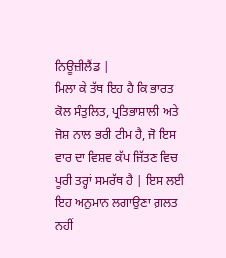ਨਿਊਜ਼ੀਲੈਂਡ |
ਮਿਲਾ ਕੇ ਤੱਥ ਇਹ ਹੈ ਕਿ ਭਾਰਤ ਕੋਲ ਸੰਤੁਲਿਤ, ਪ੍ਰਤਿਭਾਸ਼ਾਲੀ ਅਤੇ ਜੋਸ਼ ਨਾਲ ਭਰੀ ਟੀਮ ਹੈ, ਜੋ ਇਸ ਵਾਰ ਦਾ ਵਿਸ਼ਵ ਕੱਪ ਜਿੱਤਣ ਵਿਚ ਪੂਰੀ ਤਰ੍ਹਾਂ ਸਮਰੱਥ ਹੈ | ਇਸ ਲਈ ਇਹ ਅਨੁਮਾਨ ਲਗਾਉਣਾ ਗ਼ਲਤ ਨਹੀਂ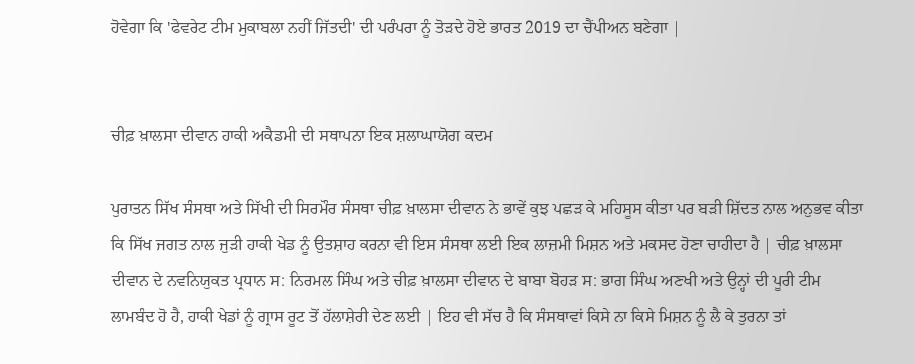ਹੋਵੇਗਾ ਕਿ 'ਫੇਵਰੇਟ ਟੀਮ ਮੁਕਾਬਲਾ ਨਹੀਂ ਜਿੱਤਦੀ' ਦੀ ਪਰੰਪਰਾ ਨੂੰ ਤੋੜਦੇ ਹੋਏ ਭਾਰਤ 2019 ਦਾ ਚੈਂਪੀਅਨ ਬਣੇਗਾ |


ਚੀਫ਼ ਖ਼ਾਲਸਾ ਦੀਵਾਨ ਹਾਕੀ ਅਕੈਡਮੀ ਦੀ ਸਥਾਪਨਾ ਇਕ ਸ਼ਲਾਘਾਯੋਗ ਕਦਮ

ਪੁਰਾਤਨ ਸਿੱਖ ਸੰਸਥਾ ਅਤੇ ਸਿੱਖੀ ਦੀ ਸਿਰਮੌਰ ਸੰਸਥਾ ਚੀਫ਼ ਖ਼ਾਲਸਾ ਦੀਵਾਨ ਨੇ ਭਾਵੇਂ ਕੁਝ ਪਛੜ ਕੇ ਮਹਿਸੂਸ ਕੀਤਾ ਪਰ ਬੜੀ ਸ਼ਿੱਦਤ ਨਾਲ ਅਨੁਭਵ ਕੀਤਾ ਕਿ ਸਿੱਖ ਜਗਤ ਨਾਲ ਜੁੜੀ ਹਾਕੀ ਖੇਡ ਨੂੰ ਉਤਸ਼ਾਹ ਕਰਨਾ ਵੀ ਇਸ ਸੰਸਥਾ ਲਈ ਇਕ ਲਾਜ਼ਮੀ ਮਿਸ਼ਨ ਅਤੇ ਮਕਸਦ ਹੋਣਾ ਚਾਹੀਦਾ ਹੈ | ਚੀਫ਼ ਖ਼ਾਲਸਾ ਦੀਵਾਨ ਦੇ ਨਵਨਿਯੁਕਤ ਪ੍ਰਧਾਨ ਸ: ਨਿਰਮਲ ਸਿੰਘ ਅਤੇ ਚੀਫ਼ ਖ਼ਾਲਸਾ ਦੀਵਾਨ ਦੇ ਬਾਬਾ ਬੋਹੜ ਸ: ਭਾਗ ਸਿੰਘ ਅਣਖੀ ਅਤੇ ਉਨ੍ਹਾਂ ਦੀ ਪੂਰੀ ਟੀਮ ਲਾਮਬੰਦ ਹੋ ਹੈ, ਹਾਕੀ ਖੇਡਾਂ ਨੂੰ ਗ੍ਰਾਸ ਰੂਟ ਤੋਂ ਹੱਲਾਸ਼ੇਰੀ ਦੇਣ ਲਈ | ਇਹ ਵੀ ਸੱਚ ਹੈ ਕਿ ਸੰਸਥਾਵਾਂ ਕਿਸੇ ਨਾ ਕਿਸੇ ਮਿਸ਼ਨ ਨੂੰ ਲੈ ਕੇ ਤੁਰਨਾ ਤਾਂ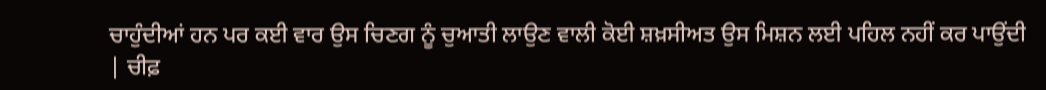ਚਾਹੁੰਦੀਆਂ ਹਨ ਪਰ ਕਈ ਵਾਰ ਉਸ ਚਿਣਗ ਨੂੰ ਚੁਆਤੀ ਲਾਉਣ ਵਾਲੀ ਕੋਈ ਸ਼ਖ਼ਸੀਅਤ ਉਸ ਮਿਸ਼ਨ ਲਈ ਪਹਿਲ ਨਹੀਂ ਕਰ ਪਾਉਂਦੀ | ਚੀਫ਼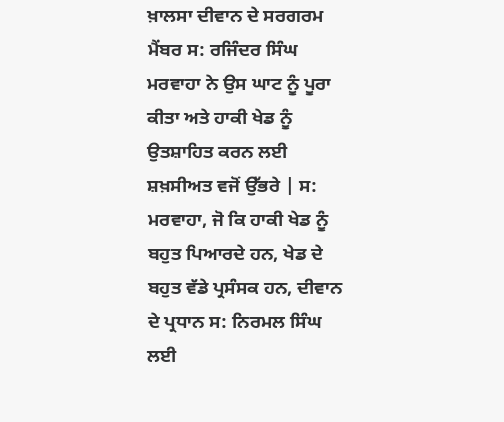ਖ਼ਾਲਸਾ ਦੀਵਾਨ ਦੇ ਸਰਗਰਮ ਮੈਂਬਰ ਸ: ਰਜਿੰਦਰ ਸਿੰਘ ਮਰਵਾਹਾ ਨੇ ਉਸ ਘਾਟ ਨੂੰ ਪੂਰਾ ਕੀਤਾ ਅਤੇ ਹਾਕੀ ਖੇਡ ਨੂੰ ਉਤਸ਼ਾਹਿਤ ਕਰਨ ਲਈ ਸ਼ਖ਼ਸੀਅਤ ਵਜੋਂ ਉੱਭਰੇ | ਸ: ਮਰਵਾਹਾ, ਜੋ ਕਿ ਹਾਕੀ ਖੇਡ ਨੂੰ ਬਹੁਤ ਪਿਆਰਦੇ ਹਨ, ਖੇਡ ਦੇ ਬਹੁਤ ਵੱਡੇ ਪ੍ਰਸੰਸਕ ਹਨ, ਦੀਵਾਨ ਦੇ ਪ੍ਰਧਾਨ ਸ: ਨਿਰਮਲ ਸਿੰਘ ਲਈ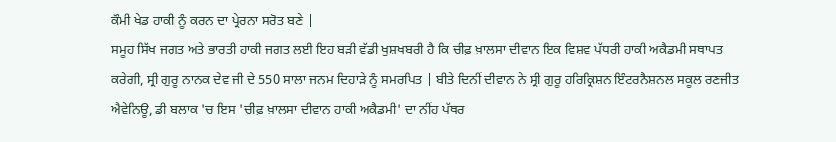ਕੌਮੀ ਖੇਡ ਹਾਕੀ ਨੂੰ ਕਰਨ ਦਾ ਪ੍ਰੇਰਨਾ ਸਰੋਤ ਬਣੇ |
ਸਮੂਹ ਸਿੱਖ ਜਗਤ ਅਤੇ ਭਾਰਤੀ ਹਾਕੀ ਜਗਤ ਲਈ ਇਹ ਬੜੀ ਵੱਡੀ ਖੁਸ਼ਖਬਰੀ ਹੈ ਕਿ ਚੀਫ਼ ਖ਼ਾਲਸਾ ਦੀਵਾਨ ਇਕ ਵਿਸ਼ਵ ਪੱਧਰੀ ਹਾਕੀ ਅਕੈਡਮੀ ਸਥਾਪਤ ਕਰੇਗੀ, ਸ੍ਰੀ ਗੁਰੂ ਨਾਨਕ ਦੇਵ ਜੀ ਦੇ 550 ਸਾਲਾ ਜਨਮ ਦਿਹਾੜੇ ਨੂੰ ਸਮਰਪਿਤ | ਬੀਤੇ ਦਿਨੀਂ ਦੀਵਾਨ ਨੇ ਸ੍ਰੀ ਗੁਰੂ ਹਰਿਕ੍ਰਿਸ਼ਨ ਇੰਟਰਨੈਸ਼ਨਲ ਸਕੂਲ ਰਣਜੀਤ ਐਵੇਨਿਊ, ਡੀ ਬਲਾਕ 'ਚ ਇਸ 'ਚੀਫ਼ ਖ਼ਾਲਸਾ ਦੀਵਾਨ ਹਾਕੀ ਅਕੈਡਮੀ' ਦਾ ਨੀਂਹ ਪੱਥਰ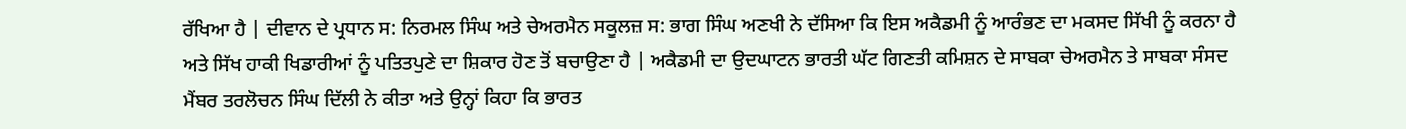ਰੱਖਿਆ ਹੈ | ਦੀਵਾਨ ਦੇ ਪ੍ਰਧਾਨ ਸ: ਨਿਰਮਲ ਸਿੰਘ ਅਤੇ ਚੇਅਰਮੈਨ ਸਕੂਲਜ਼ ਸ: ਭਾਗ ਸਿੰਘ ਅਣਖੀ ਨੇ ਦੱਸਿਆ ਕਿ ਇਸ ਅਕੈਡਮੀ ਨੂੰ ਆਰੰਭਣ ਦਾ ਮਕਸਦ ਸਿੱਖੀ ਨੂੰ ਕਰਨਾ ਹੈ ਅਤੇ ਸਿੱਖ ਹਾਕੀ ਖਿਡਾਰੀਆਂ ਨੂੰ ਪਤਿਤਪੁਣੇ ਦਾ ਸ਼ਿਕਾਰ ਹੋਣ ਤੋਂ ਬਚਾਉਣਾ ਹੈ | ਅਕੈਡਮੀ ਦਾ ਉਦਘਾਟਨ ਭਾਰਤੀ ਘੱਟ ਗਿਣਤੀ ਕਮਿਸ਼ਨ ਦੇ ਸਾਬਕਾ ਚੇਅਰਮੈਨ ਤੇ ਸਾਬਕਾ ਸੰਸਦ ਮੈਂਬਰ ਤਰਲੋਚਨ ਸਿੰਘ ਦਿੱਲੀ ਨੇ ਕੀਤਾ ਅਤੇ ਉਨ੍ਹਾਂ ਕਿਹਾ ਕਿ ਭਾਰਤ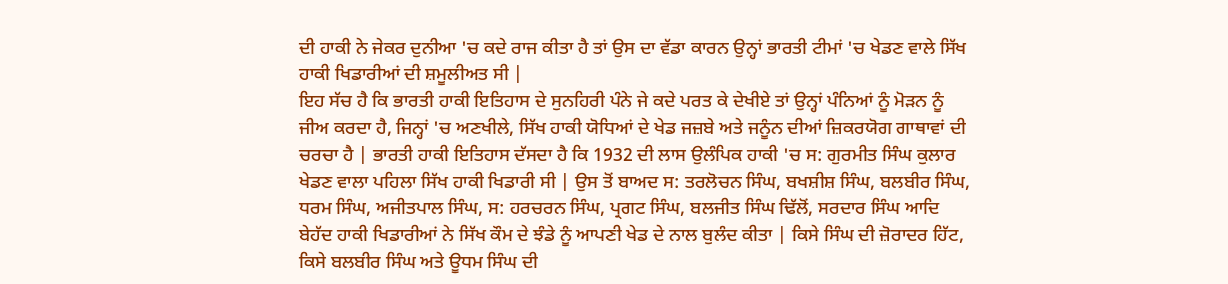ਦੀ ਹਾਕੀ ਨੇ ਜੇਕਰ ਦੁਨੀਆ 'ਚ ਕਦੇ ਰਾਜ ਕੀਤਾ ਹੈ ਤਾਂ ਉਸ ਦਾ ਵੱਡਾ ਕਾਰਨ ਉਨ੍ਹਾਂ ਭਾਰਤੀ ਟੀਮਾਂ 'ਚ ਖੇਡਣ ਵਾਲੇ ਸਿੱਖ ਹਾਕੀ ਖਿਡਾਰੀਆਂ ਦੀ ਸ਼ਮੂਲੀਅਤ ਸੀ |
ਇਹ ਸੱਚ ਹੈ ਕਿ ਭਾਰਤੀ ਹਾਕੀ ਇਤਿਹਾਸ ਦੇ ਸੁਨਹਿਰੀ ਪੰਨੇ ਜੇ ਕਦੇ ਪਰਤ ਕੇ ਦੇਖੀਏ ਤਾਂ ਉਨ੍ਹਾਂ ਪੰਨਿਆਂ ਨੂੰ ਮੋੜਨ ਨੂੰ ਜੀਅ ਕਰਦਾ ਹੈ, ਜਿਨ੍ਹਾਂ 'ਚ ਅਣਖੀਲੇ, ਸਿੱਖ ਹਾਕੀ ਯੋਧਿਆਂ ਦੇ ਖੇਡ ਜਜ਼ਬੇ ਅਤੇ ਜਨੂੰਨ ਦੀਆਂ ਜ਼ਿਕਰਯੋਗ ਗਾਥਾਵਾਂ ਦੀ ਚਰਚਾ ਹੈ | ਭਾਰਤੀ ਹਾਕੀ ਇਤਿਹਾਸ ਦੱਸਦਾ ਹੈ ਕਿ 1932 ਦੀ ਲਾਸ ਉਲੰਪਿਕ ਹਾਕੀ 'ਚ ਸ: ਗੁਰਮੀਤ ਸਿੰਘ ਕੁਲਾਰ ਖੇਡਣ ਵਾਲਾ ਪਹਿਲਾ ਸਿੱਖ ਹਾਕੀ ਖਿਡਾਰੀ ਸੀ | ਉਸ ਤੋਂ ਬਾਅਦ ਸ: ਤਰਲੋਚਨ ਸਿੰਘ, ਬਖਸ਼ੀਸ਼ ਸਿੰਘ, ਬਲਬੀਰ ਸਿੰਘ, ਧਰਮ ਸਿੰਘ, ਅਜੀਤਪਾਲ ਸਿੰਘ, ਸ: ਹਰਚਰਨ ਸਿੰਘ, ਪ੍ਰਗਟ ਸਿੰਘ, ਬਲਜੀਤ ਸਿੰਘ ਢਿੱਲੋਂ, ਸਰਦਾਰ ਸਿੰਘ ਆਦਿ ਬੇਹੱਦ ਹਾਕੀ ਖਿਡਾਰੀਆਂ ਨੇ ਸਿੱਖ ਕੌਮ ਦੇ ਝੰਡੇ ਨੂੰ ਆਪਣੀ ਖੇਡ ਦੇ ਨਾਲ ਬੁਲੰਦ ਕੀਤਾ | ਕਿਸੇ ਸਿੰਘ ਦੀ ਜ਼ੋਰਾਦਰ ਹਿੱਟ, ਕਿਸੇ ਬਲਬੀਰ ਸਿੰਘ ਅਤੇ ਊਧਮ ਸਿੰਘ ਦੀ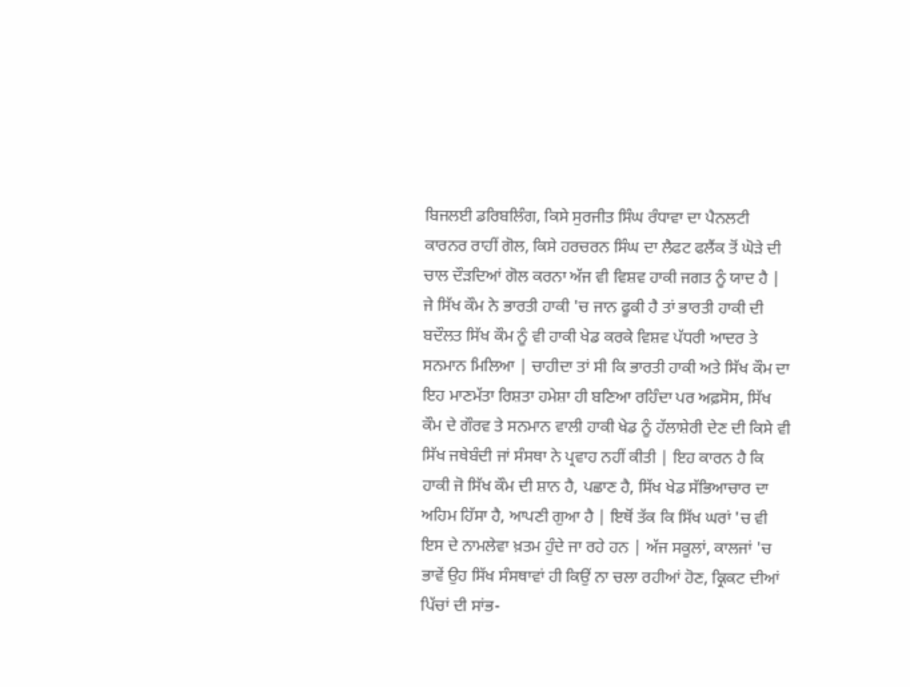ਬਿਜਲਈ ਡਰਿਬਲਿੰਗ, ਕਿਸੇ ਸੁਰਜੀਤ ਸਿੰਘ ਰੰਧਾਵਾ ਦਾ ਪੈਨਲਟੀ ਕਾਰਨਰ ਰਾਹੀਂ ਗੋਲ, ਕਿਸੇ ਹਰਚਰਨ ਸਿੰਘ ਦਾ ਲੈਫਟ ਫਲੈਂਕ ਤੋਂ ਘੋੜੇ ਦੀ ਚਾਲ ਦੌੜਦਿਆਂ ਗੋਲ ਕਰਨਾ ਅੱਜ ਵੀ ਵਿਸ਼ਵ ਹਾਕੀ ਜਗਤ ਨੂੰ ਯਾਦ ਹੈ |
ਜੇ ਸਿੱਖ ਕੌਮ ਨੇ ਭਾਰਤੀ ਹਾਕੀ 'ਚ ਜਾਨ ਫੂਕੀ ਹੈ ਤਾਂ ਭਾਰਤੀ ਹਾਕੀ ਦੀ ਬਦੌਲਤ ਸਿੱਖ ਕੌਮ ਨੂੰ ਵੀ ਹਾਕੀ ਖੇਡ ਕਰਕੇ ਵਿਸ਼ਵ ਪੱਧਰੀ ਆਦਰ ਤੇ ਸਨਮਾਨ ਮਿਲਿਆ | ਚਾਹੀਦਾ ਤਾਂ ਸੀ ਕਿ ਭਾਰਤੀ ਹਾਕੀ ਅਤੇ ਸਿੱਖ ਕੌਮ ਦਾ ਇਹ ਮਾਣਮੱਤਾ ਰਿਸ਼ਤਾ ਹਮੇਸ਼ਾ ਹੀ ਬਣਿਆ ਰਹਿੰਦਾ ਪਰ ਅਫ਼ਸੋਸ, ਸਿੱਖ ਕੌਮ ਦੇ ਗੌਰਵ ਤੇ ਸਨਮਾਨ ਵਾਲੀ ਹਾਕੀ ਖੇਡ ਨੂੰ ਹੱਲਾਸ਼ੇਰੀ ਦੇਣ ਦੀ ਕਿਸੇ ਵੀ ਸਿੱਖ ਜਥੇਬੰਦੀ ਜਾਂ ਸੰਸਥਾ ਨੇ ਪ੍ਰਵਾਹ ਨਹੀਂ ਕੀਤੀ | ਇਹ ਕਾਰਨ ਹੈ ਕਿ ਹਾਕੀ ਜੋ ਸਿੱਖ ਕੌਮ ਦੀ ਸ਼ਾਨ ਹੈ, ਪਛਾਣ ਹੈ, ਸਿੱਖ ਖੇਡ ਸੱਭਿਆਚਾਰ ਦਾ ਅਹਿਮ ਹਿੱਸਾ ਹੈ, ਆਪਣੀ ਗੁਆ ਹੈ | ਇਥੋਂ ਤੱਕ ਕਿ ਸਿੱਖ ਘਰਾਂ 'ਚ ਵੀ ਇਸ ਦੇ ਨਾਮਲੇਵਾ ਖ਼ਤਮ ਹੁੰਦੇ ਜਾ ਰਹੇ ਹਨ | ਅੱਜ ਸਕੂਲਾਂ, ਕਾਲਜਾਂ 'ਚ ਭਾਵੇਂ ਉਹ ਸਿੱਖ ਸੰਸਥਾਵਾਂ ਹੀ ਕਿਉਂ ਨਾ ਚਲਾ ਰਹੀਆਂ ਹੋਣ, ਕ੍ਰਿਕਟ ਦੀਆਂ ਪਿੱਚਾਂ ਦੀ ਸਾਂਭ-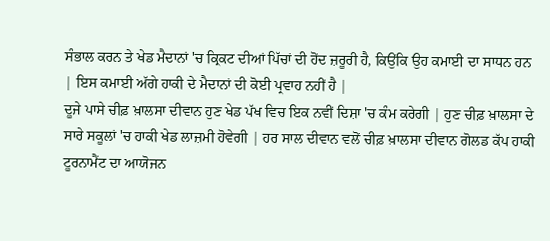ਸੰਭਾਲ ਕਰਨ ਤੇ ਖੇਡ ਮੈਦਾਨਾਂ 'ਚ ਕ੍ਰਿਕਟ ਦੀਆਂ ਪਿੱਚਾਂ ਦੀ ਹੋਂਦ ਜ਼ਰੂਰੀ ਹੈ, ਕਿਉਂਕਿ ਉਹ ਕਮਾਈ ਦਾ ਸਾਧਨ ਹਨ | ਇਸ ਕਮਾਈ ਅੱਗੇ ਹਾਕੀ ਦੇ ਮੈਦਾਨਾਂ ਦੀ ਕੋਈ ਪ੍ਰਵਾਹ ਨਹੀਂ ਹੈ |
ਦੂਜੇ ਪਾਸੇ ਚੀਫ਼ ਖ਼ਾਲਸਾ ਦੀਵਾਨ ਹੁਣ ਖੇਡ ਪੱਖ ਵਿਚ ਇਕ ਨਵੀਂ ਦਿਸ਼ਾ 'ਚ ਕੰਮ ਕਰੇਗੀ | ਹੁਣ ਚੀਫ਼ ਖ਼ਾਲਸਾ ਦੇ ਸਾਰੇ ਸਕੂਲਾਂ 'ਚ ਹਾਕੀ ਖੇਡ ਲਾਜ਼ਮੀ ਹੋਵੇਗੀ | ਹਰ ਸਾਲ ਦੀਵਾਨ ਵਲੋਂ ਚੀਫ਼ ਖ਼ਾਲਸਾ ਦੀਵਾਨ ਗੋਲਡ ਕੱਪ ਹਾਕੀ ਟੂਰਨਾਮੈਂਟ ਦਾ ਆਯੋਜਨ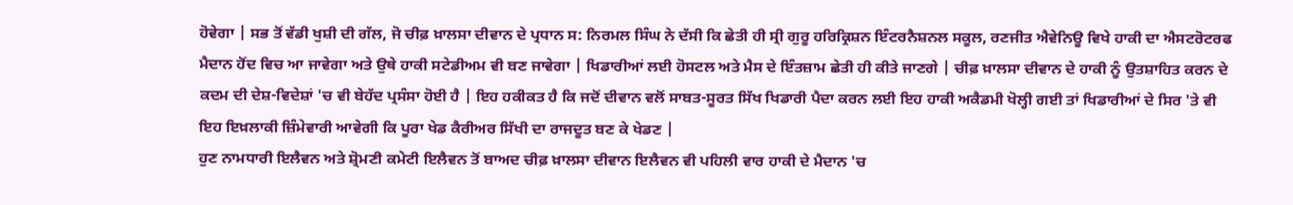ਹੋਵੇਗਾ | ਸਭ ਤੋਂ ਵੱਡੀ ਖੁਸ਼ੀ ਦੀ ਗੱਲ, ਜੋ ਚੀਫ਼ ਖ਼ਾਲਸਾ ਦੀਵਾਨ ਦੇ ਪ੍ਰਧਾਨ ਸ: ਨਿਰਮਲ ਸਿੰਘ ਨੇ ਦੱਸੀ ਕਿ ਛੇਤੀ ਹੀ ਸ੍ਰੀ ਗੁਰੂ ਹਰਿਕ੍ਰਿਸ਼ਨ ਇੰਟਰਨੈਸ਼ਨਲ ਸਕੂਲ, ਰਣਜੀਤ ਐਵੇਨਿਊ ਵਿਖੇ ਹਾਕੀ ਦਾ ਐਸਟਰੋਟਰਫ ਮੈਦਾਨ ਹੋਂਦ ਵਿਚ ਆ ਜਾਵੇਗਾ ਅਤੇ ਉਥੇ ਹਾਕੀ ਸਟੇਡੀਅਮ ਵੀ ਬਣ ਜਾਵੇਗਾ | ਖਿਡਾਰੀਆਂ ਲਈ ਹੋਸਟਲ ਅਤੇ ਮੈਸ ਦੇ ਇੰਤਜ਼ਾਮ ਛੇਤੀ ਹੀ ਕੀਤੇ ਜਾਣਗੇ | ਚੀਫ਼ ਖ਼ਾਲਸਾ ਦੀਵਾਨ ਦੇ ਹਾਕੀ ਨੂੰ ਉਤਸ਼ਾਹਿਤ ਕਰਨ ਦੇ ਕਦਮ ਦੀ ਦੇਸ਼-ਵਿਦੇਸ਼ਾਂ 'ਚ ਵੀ ਬੇਹੱਦ ਪ੍ਰਸੰਸਾ ਹੋਈ ਹੈ | ਇਹ ਹਕੀਕਤ ਹੈ ਕਿ ਜਦੋਂ ਦੀਵਾਨ ਵਲੋਂ ਸਾਬਤ-ਸੂਰਤ ਸਿੱਖ ਖਿਡਾਰੀ ਪੈਦਾ ਕਰਨ ਲਈ ਇਹ ਹਾਕੀ ਅਕੈਡਮੀ ਖੋਲ੍ਹੀ ਗਈ ਤਾਂ ਖਿਡਾਰੀਆਂ ਦੇ ਸਿਰ 'ਤੇ ਵੀ ਇਹ ਇਖ਼ਲਾਕੀ ਜ਼ਿੰਮੇਵਾਰੀ ਆਵੇਗੀ ਕਿ ਪੂਰਾ ਖੇਡ ਕੈਰੀਅਰ ਸਿੱਖੀ ਦਾ ਰਾਜਦੂਤ ਬਣ ਕੇ ਖੇਡਣ |
ਹੁਣ ਨਾਮਧਾਰੀ ਇਲੈਵਨ ਅਤੇ ਸ਼੍ਰੋਮਣੀ ਕਮੇਟੀ ਇਲੈਵਨ ਤੋਂ ਬਾਅਦ ਚੀਫ਼ ਖ਼ਾਲਸਾ ਦੀਵਾਨ ਇਲੈਵਨ ਵੀ ਪਹਿਲੀ ਵਾਰ ਹਾਕੀ ਦੇ ਮੈਦਾਨ 'ਚ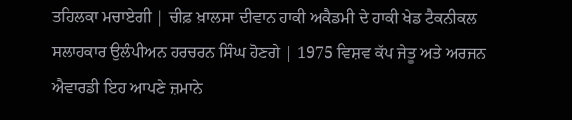ਤਹਿਲਕਾ ਮਚਾਏਗੀ | ਚੀਫ਼ ਖ਼ਾਲਸਾ ਦੀਵਾਨ ਹਾਕੀ ਅਕੈਡਮੀ ਦੇ ਹਾਕੀ ਖੇਡ ਟੈਕਨੀਕਲ ਸਲਾਹਕਾਰ ਉਲੰਪੀਅਨ ਹਰਚਰਨ ਸਿੰਘ ਹੋਣਗੇ | 1975 ਵਿਸ਼ਵ ਕੱਪ ਜੇਤੂ ਅਤੇ ਅਰਜਨ ਐਵਾਰਡੀ ਇਹ ਆਪਣੇ ਜ਼ਮਾਨੇ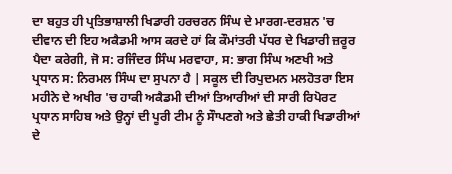ਦਾ ਬਹੁਤ ਹੀ ਪ੍ਰਤਿਭਾਸ਼ਾਲੀ ਖਿਡਾਰੀ ਹਰਚਰਨ ਸਿੰਘ ਦੇ ਮਾਰਗ-ਦਰਸ਼ਨ 'ਚ ਦੀਵਾਨ ਦੀ ਇਹ ਅਕੈਡਮੀ ਆਸ ਕਰਦੇ ਹਾਂ ਕਿ ਕੌਮਾਂਤਰੀ ਪੱਧਰ ਦੇ ਖਿਡਾਰੀ ਜ਼ਰੂਰ ਪੈਦਾ ਕਰੇਗੀ, ਜੋ ਸ: ਰਜਿੰਦਰ ਸਿੰਘ ਮਰਵਾਹਾ, ਸ: ਭਾਗ ਸਿੰਘ ਅਣਖੀ ਅਤੇ ਪ੍ਰਧਾਨ ਸ: ਨਿਰਮਲ ਸਿੰਘ ਦਾ ਸੁਪਨਾ ਹੈ | ਸਕੂਲ ਦੀ ਰਿਪੁਦਮਨ ਮਲਹੋਤਰਾ ਇਸ ਮਹੀਨੇ ਦੇ ਅਖੀਰ 'ਚ ਹਾਕੀ ਅਕੈਡਮੀ ਦੀਆਂ ਤਿਆਰੀਆਂ ਦੀ ਸਾਰੀ ਰਿਪੋਰਟ ਪ੍ਰਧਾਨ ਸਾਹਿਬ ਅਤੇ ਉਨ੍ਹਾਂ ਦੀ ਪੂਰੀ ਟੀਮ ਨੂੰ ਸੌਾਪਣਗੇ ਅਤੇ ਛੇਤੀ ਹਾਕੀ ਖਿਡਾਰੀਆਂ ਦੇ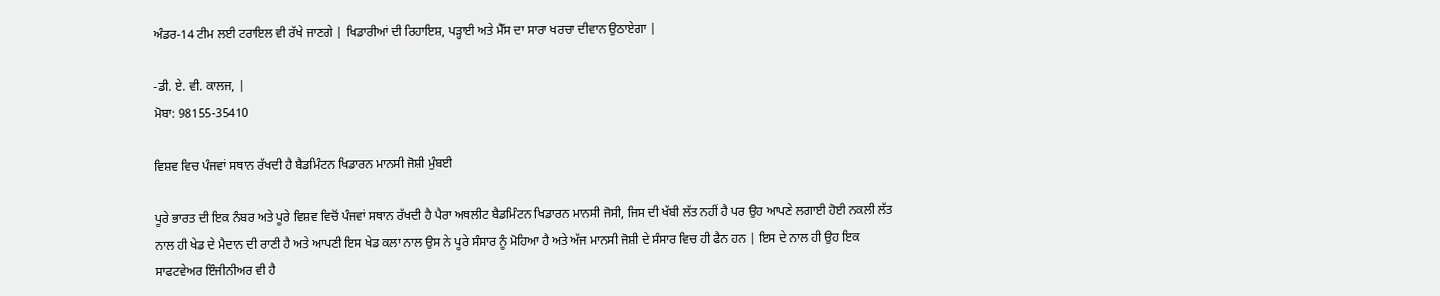ਅੰਡਰ-14 ਟੀਮ ਲਈ ਟਰਾਇਲ ਵੀ ਰੱਖੇ ਜਾਣਗੇ | ਖਿਡਾਰੀਆਂ ਦੀ ਰਿਹਾਇਸ਼, ਪੜ੍ਹਾਈ ਅਤੇ ਮੈੱਸ ਦਾ ਸਾਰਾ ਖਰਚਾ ਦੀਵਾਨ ਉਠਾਏਗਾ |

-ਡੀ. ਏ. ਵੀ. ਕਾਲਜ, |
ਮੋਬਾ: 98155-35410

ਵਿਸ਼ਵ ਵਿਚ ਪੰਜਵਾਂ ਸਥਾਨ ਰੱਖਦੀ ਹੈ ਬੈਡਮਿੰਟਨ ਖਿਡਾਰਨ ਮਾਨਸੀ ਜੋਸ਼ੀ ਮੁੰਬਈ

ਪੂਰੇ ਭਾਰਤ ਦੀ ਇਕ ਨੰਬਰ ਅਤੇ ਪੂਰੇ ਵਿਸ਼ਵ ਵਿਚੋਂ ਪੰਜਵਾਂ ਸਥਾਨ ਰੱਖਦੀ ਹੈ ਪੈਰਾ ਅਥਲੀਟ ਬੈਡਮਿੰਟਨ ਖਿਡਾਰਨ ਮਾਨਸੀ ਜੋਸੀ, ਜਿਸ ਦੀ ਖੱਬੀ ਲੱਤ ਨਹੀਂ ਹੈ ਪਰ ਉਹ ਆਪਣੇ ਲਗਾਈ ਹੋਈ ਨਕਲੀ ਲੱਤ ਨਾਲ ਹੀ ਖੇਡ ਦੇ ਮੈਦਾਨ ਦੀ ਰਾਣੀ ਹੈ ਅਤੇ ਆਪਣੀ ਇਸ ਖੇਡ ਕਲਾ ਨਾਲ ਉਸ ਨੇ ਪੂਰੇ ਸੰਸਾਰ ਨੂੰ ਮੋਹਿਆ ਹੈ ਅਤੇ ਅੱਜ ਮਾਨਸੀ ਜੋਸ਼ੀ ਦੇ ਸੰਸਾਰ ਵਿਚ ਹੀ ਫੈਨ ਹਨ | ਇਸ ਦੇ ਨਾਲ ਹੀ ਉਹ ਇਕ ਸਾਫਟਵੇਅਰ ਇੰਜੀਨੀਅਰ ਵੀ ਹੈ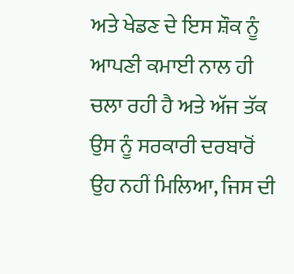ਅਤੇ ਖੇਡਣ ਦੇ ਇਸ ਸ਼ੌਕ ਨੂੰ ਆਪਣੀ ਕਮਾਈ ਨਾਲ ਹੀ ਚਲਾ ਰਹੀ ਹੈ ਅਤੇ ਅੱਜ ਤੱਕ ਉਸ ਨੂੰ ਸਰਕਾਰੀ ਦਰਬਾਰੋਂ ਉਹ ਨਹੀਂ ਮਿਲਿਆ, ਜਿਸ ਦੀ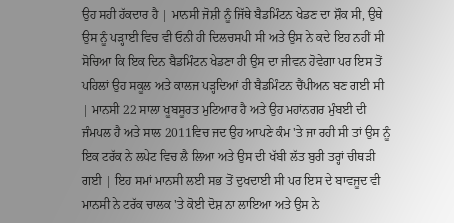ਉਹ ਸਹੀ ਹੱਕਦਾਰ ਹੈ | ਮਾਨਸੀ ਜੋਸ਼ੀ ਨੂੰ ਜਿੱਥੇ ਬੈਡਮਿੰਟਨ ਖੇਡਣ ਦਾ ਸ਼ੌਕ ਸੀ, ਉਥੇ ਉਸ ਨੂੰ ਪੜ੍ਹਾਈ ਵਿਚ ਵੀ ਓਨੀ ਹੀ ਦਿਲਚਸਪੀ ਸੀ ਅਤੇ ਉਸ ਨੇ ਕਦੇ ਇਹ ਨਹੀਂ ਸੀ ਸੋਚਿਆ ਕਿ ਇਕ ਦਿਨ ਬੈਡਮਿੰਟਨ ਖੇਡਣਾ ਹੀ ਉਸ ਦਾ ਜੀਵਨ ਹੋਵੇਗਾ ਪਰ ਇਸ ਤੋਂ ਪਹਿਲਾਂ ਉਹ ਸਕੂਲ ਅਤੇ ਕਾਲਜ ਪੜ੍ਹਦਿਆਂ ਹੀ ਬੈਡਮਿੰਟਨ ਚੈਂਪੀਅਨ ਬਣ ਗਈ ਸੀ | ਮਾਨਸੀ 22 ਸਾਲਾ ਖੂਬਸੂਰਤ ਮੁਟਿਆਰ ਹੈ ਅਤੇ ਉਹ ਮਹਾਂਨਗਰ ਮੁੰਬਈ ਦੀ ਜੰਮਪਲ ਹੈ ਅਤੇ ਸਾਲ 2011ਵਿਚ ਜਦ ਉਹ ਆਪਣੇ ਕੰਮ 'ਤੇ ਜਾ ਰਹੀ ਸੀ ਤਾਂ ਉਸ ਨੂੰ ਇਕ ਟਰੱਕ ਨੇ ਲਪੇਟ ਵਿਚ ਲੈ ਲਿਆ ਅਤੇ ਉਸ ਦੀ ਖੱਬੀ ਲੱਤ ਬੁਰੀ ਤਰ੍ਹਾਂ ਚੀਥੜੀ ਗਈ | ਇਹ ਸਮਾਂ ਮਾਨਸੀ ਲਈ ਸਭ ਤੋਂ ਦੁਖਦਾਈ ਸੀ ਪਰ ਇਸ ਦੇ ਬਾਵਜੂਦ ਵੀ ਮਾਨਸੀ ਨੇ ਟਰੱਕ ਚਾਲਕ 'ਤੇ ਕੋਈ ਦੋਸ਼ ਨਾ ਲਾਇਆ ਅਤੇ ਉਸ ਨੇ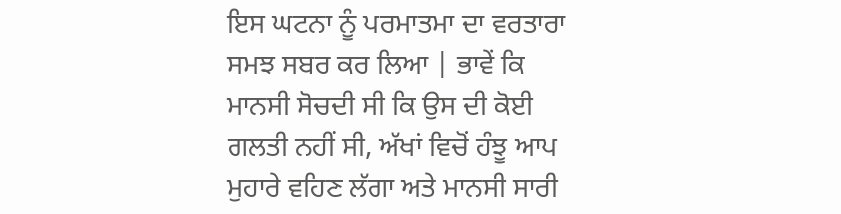ਇਸ ਘਟਨਾ ਨੂੰ ਪਰਮਾਤਮਾ ਦਾ ਵਰਤਾਰਾ ਸਮਝ ਸਬਰ ਕਰ ਲਿਆ | ਭਾਵੇਂ ਕਿ ਮਾਨਸੀ ਸੋਚਦੀ ਸੀ ਕਿ ਉਸ ਦੀ ਕੋਈ ਗਲਤੀ ਨਹੀਂ ਸੀ, ਅੱਖਾਂ ਵਿਚੋਂ ਹੰਝੂ ਆਪ ਮੁਹਾਰੇ ਵਹਿਣ ਲੱਗਾ ਅਤੇ ਮਾਨਸੀ ਸਾਰੀ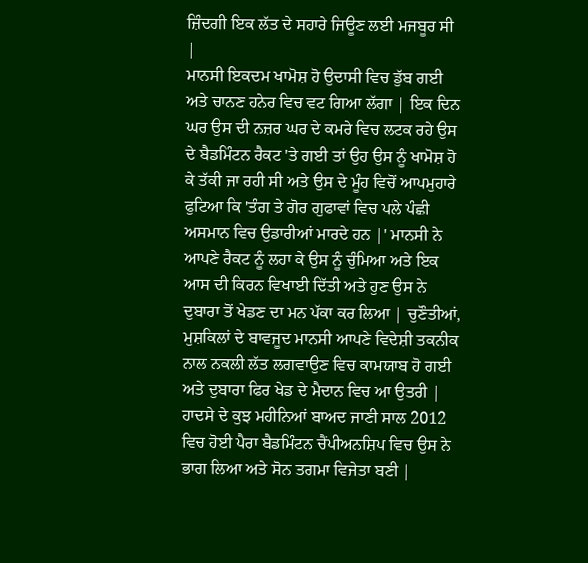ਜ਼ਿੰਦਗੀ ਇਕ ਲੱਤ ਦੇ ਸਹਾਰੇ ਜਿਊਣ ਲਈ ਮਜਬੂਰ ਸੀ |
ਮਾਨਸੀ ਇਕਦਮ ਖਾਮੋਸ਼ ਹੋ ਉਦਾਸੀ ਵਿਚ ਡੁੱਬ ਗਈ ਅਤੇ ਚਾਨਣ ਹਨੇਰ ਵਿਚ ਵਟ ਗਿਆ ਲੱਗਾ | ਇਕ ਦਿਨ ਘਰ ਉਸ ਦੀ ਨਜ਼ਰ ਘਰ ਦੇ ਕਮਰੇ ਵਿਚ ਲਟਕ ਰਹੇ ਉਸ ਦੇ ਬੈਡਮਿੰਟਨ ਰੈਕਟ 'ਤੇ ਗਈ ਤਾਂ ਉਹ ਉਸ ਨੂੰ ਖਾਮੋਸ਼ ਹੋ ਕੇ ਤੱਕੀ ਜਾ ਰਹੀ ਸੀ ਅਤੇ ਉਸ ਦੇ ਮੂੰਹ ਵਿਚੋਂ ਆਪਮੁਹਾਰੇ ਫੁਟਿਆ ਕਿ 'ਤੰਗ ਤੇ ਗੋਰ ਗੁਫਾਵਾਂ ਵਿਚ ਪਲੇ ਪੰਛੀ ਅਸਮਾਨ ਵਿਚ ਉਡਾਰੀਆਂ ਮਾਰਦੇ ਹਨ |' ਮਾਨਸੀ ਨੇ ਆਪਣੇ ਰੈਕਟ ਨੂੰ ਲਹਾ ਕੇ ਉਸ ਨੂੰ ਚੁੰਮਿਆ ਅਤੇ ਇਕ ਆਸ ਦੀ ਕਿਰਨ ਵਿਖਾਈ ਦਿੱਤੀ ਅਤੇ ਹੁਣ ਉਸ ਨੇ ਦੁਬਾਰਾ ਤੋਂ ਖੇਡਣ ਦਾ ਮਨ ਪੱਕਾ ਕਰ ਲਿਆ | ਚੁਣੌਤੀਆਂ, ਮੁਸ਼ਕਿਲਾਂ ਦੇ ਬਾਵਜੂਦ ਮਾਨਸੀ ਆਪਣੇ ਵਿਦੇਸ਼ੀ ਤਕਨੀਕ ਨਾਲ ਨਕਲੀ ਲੱਤ ਲਗਵਾਉਣ ਵਿਚ ਕਾਮਯਾਬ ਹੋ ਗਈ ਅਤੇ ਦੁਬਾਰਾ ਫਿਰ ਖੇਡ ਦੇ ਮੈਦਾਨ ਵਿਚ ਆ ਉਤਰੀ | ਹਾਦਸੇ ਦੇ ਕੁਝ ਮਹੀਨਿਆਂ ਬਾਅਦ ਜਾਣੀ ਸਾਲ 2012 ਵਿਚ ਹੋਈ ਪੈਰਾ ਬੈਡਮਿੰਟਨ ਚੈਂਪੀਅਨਸ਼ਿਪ ਵਿਚ ਉਸ ਨੇ ਭਾਗ ਲਿਆ ਅਤੇ ਸੋਨ ਤਗਮਾ ਵਿਜੇਤਾ ਬਣੀ |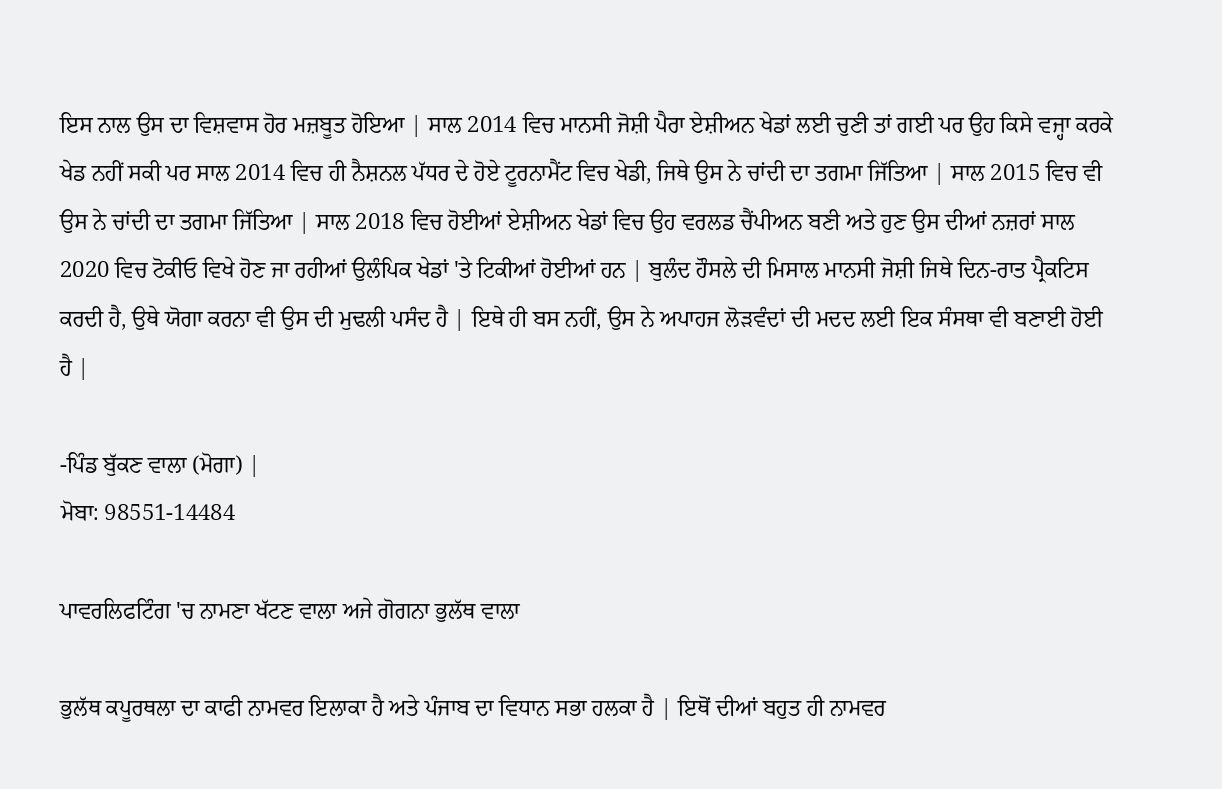ਇਸ ਨਾਲ ਉਸ ਦਾ ਵਿਸ਼ਵਾਸ ਹੋਰ ਮਜ਼ਬੂਤ ਹੋਇਆ | ਸਾਲ 2014 ਵਿਚ ਮਾਨਸੀ ਜੋਸ਼ੀ ਪੈਰਾ ਏਸ਼ੀਅਨ ਖੇਡਾਂ ਲਈ ਚੁਣੀ ਤਾਂ ਗਈ ਪਰ ਉਹ ਕਿਸੇ ਵਜ੍ਹਾ ਕਰਕੇ ਖੇਡ ਨਹੀਂ ਸਕੀ ਪਰ ਸਾਲ 2014 ਵਿਚ ਹੀ ਨੈਸ਼ਨਲ ਪੱਧਰ ਦੇ ਹੋਏ ਟੂਰਨਾਮੈਂਟ ਵਿਚ ਖੇਡੀ, ਜਿਥੇ ਉਸ ਨੇ ਚਾਂਦੀ ਦਾ ਤਗਮਾ ਜਿੱਤਿਆ | ਸਾਲ 2015 ਵਿਚ ਵੀ ਉਸ ਨੇ ਚਾਂਦੀ ਦਾ ਤਗਮਾ ਜਿੱਤਿਆ | ਸਾਲ 2018 ਵਿਚ ਹੋਈਆਂ ਏਸ਼ੀਅਨ ਖੇਡਾਂ ਵਿਚ ਉਹ ਵਰਲਡ ਚੈਂਪੀਅਨ ਬਣੀ ਅਤੇ ਹੁਣ ਉਸ ਦੀਆਂ ਨਜ਼ਰਾਂ ਸਾਲ 2020 ਵਿਚ ਟੋਕੀਓ ਵਿਖੇ ਹੋਣ ਜਾ ਰਹੀਆਂ ਉਲੰਪਿਕ ਖੇਡਾਂ 'ਤੇ ਟਿਕੀਆਂ ਹੋਈਆਂ ਹਨ | ਬੁਲੰਦ ਹੌਸਲੇ ਦੀ ਮਿਸਾਲ ਮਾਨਸੀ ਜੋਸ਼ੀ ਜਿਥੇ ਦਿਨ-ਰਾਤ ਪ੍ਰੈਕਟਿਸ ਕਰਦੀ ਹੈ, ਉਥੇ ਯੋਗਾ ਕਰਨਾ ਵੀ ਉਸ ਦੀ ਮੁਢਲੀ ਪਸੰਦ ਹੈ | ਇਥੇ ਹੀ ਬਸ ਨਹੀਂ, ਉਸ ਨੇ ਅਪਾਹਜ ਲੋੜਵੰਦਾਂ ਦੀ ਮਦਦ ਲਈ ਇਕ ਸੰਸਥਾ ਵੀ ਬਣਾਈ ਹੋਈ ਹੈ |

-ਪਿੰਡ ਬੁੱਕਣ ਵਾਲਾ (ਮੋਗਾ) |
ਮੋਬਾ: 98551-14484

ਪਾਵਰਲਿਫਟਿੰਗ 'ਚ ਨਾਮਣਾ ਖੱਟਣ ਵਾਲਾ ਅਜੇ ਗੋਗਨਾ ਭੁਲੱਥ ਵਾਲਾ

ਭੁਲੱਥ ਕਪੂਰਥਲਾ ਦਾ ਕਾਫੀ ਨਾਮਵਰ ਇਲਾਕਾ ਹੈ ਅਤੇ ਪੰਜਾਬ ਦਾ ਵਿਧਾਨ ਸਭਾ ਹਲਕਾ ਹੈ | ਇਥੋਂ ਦੀਆਂ ਬਹੁਤ ਹੀ ਨਾਮਵਰ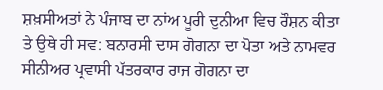ਸ਼ਖ਼ਸੀਅਤਾਂ ਨੇ ਪੰਜਾਬ ਦਾ ਨਾਂਅ ਪੂਰੀ ਦੁਨੀਆ ਵਿਚ ਰੌਸ਼ਨ ਕੀਤਾ ਤੇ ਉਥੇ ਹੀ ਸਵ: ਬਨਾਰਸੀ ਦਾਸ ਗੋਗਨਾ ਦਾ ਪੋਤਾ ਅਤੇ ਨਾਮਵਰ ਸੀਨੀਅਰ ਪ੍ਰਵਾਸੀ ਪੱਤਰਕਾਰ ਰਾਜ ਗੋਗਨਾ ਦਾ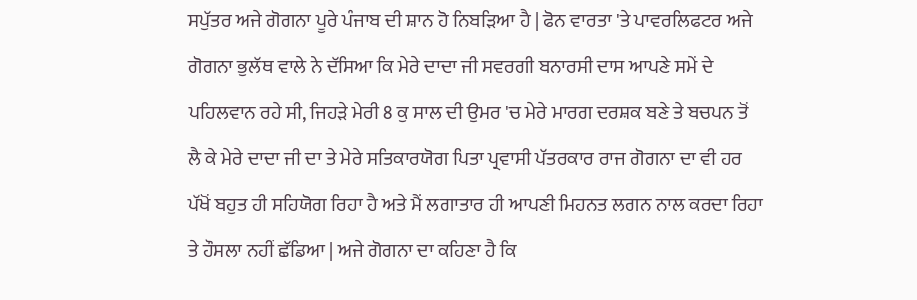ਸਪੁੱਤਰ ਅਜੇ ਗੋਗਨਾ ਪੂਰੇ ਪੰਜਾਬ ਦੀ ਸ਼ਾਨ ਹੋ ਨਿਬੜਿਆ ਹੈ | ਫੋਨ ਵਾਰਤਾ 'ਤੇ ਪਾਵਰਲਿਫਟਰ ਅਜੇ ਗੋਗਨਾ ਭੁਲੱਥ ਵਾਲੇ ਨੇ ਦੱਸਿਆ ਕਿ ਮੇਰੇ ਦਾਦਾ ਜੀ ਸਵਰਗੀ ਬਨਾਰਸੀ ਦਾਸ ਆਪਣੇ ਸਮੇਂ ਦੇ ਪਹਿਲਵਾਨ ਰਹੇ ਸੀ, ਜਿਹੜੇ ਮੇਰੀ 8 ਕੁ ਸਾਲ ਦੀ ਉਮਰ 'ਚ ਮੇਰੇ ਮਾਰਗ ਦਰਸ਼ਕ ਬਣੇ ਤੇ ਬਚਪਨ ਤੋਂ ਲੈ ਕੇ ਮੇਰੇ ਦਾਦਾ ਜੀ ਦਾ ਤੇ ਮੇਰੇ ਸਤਿਕਾਰਯੋਗ ਪਿਤਾ ਪ੍ਰਵਾਸੀ ਪੱਤਰਕਾਰ ਰਾਜ ਗੋਗਨਾ ਦਾ ਵੀ ਹਰ ਪੱਖੋਂ ਬਹੁਤ ਹੀ ਸਹਿਯੋਗ ਰਿਹਾ ਹੈ ਅਤੇ ਮੈਂ ਲਗਾਤਾਰ ਹੀ ਆਪਣੀ ਮਿਹਨਤ ਲਗਨ ਨਾਲ ਕਰਦਾ ਰਿਹਾ ਤੇ ਹੌਸਲਾ ਨਹੀਂ ਛੱਡਿਆ | ਅਜੇ ਗੋਗਨਾ ਦਾ ਕਹਿਣਾ ਹੈ ਕਿ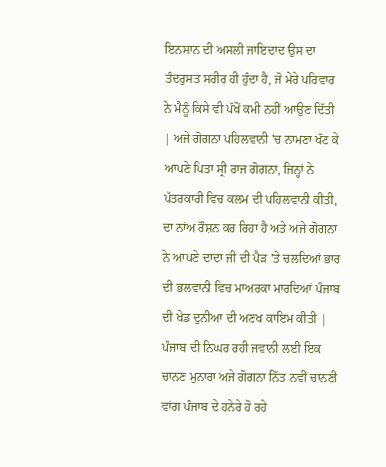ਇਨਸਾਨ ਦੀ ਅਸਲੀ ਜਾਇਦਾਦ ਉਸ ਦਾ ਤੰਦਰੁਸਤ ਸਰੀਰ ਹੀ ਹੁੰਦਾ ਹੈ, ਜੋ ਮੇਰੇ ਪਰਿਵਾਰ ਨੇ ਮੈਨੂੰ ਕਿਸੇ ਵੀ ਪੱਖੋਂ ਕਮੀ ਨਹੀਂ ਆਉਣ ਦਿੱਤੀ | ਅਜੇ ਗੋਗਨਾ ਪਹਿਲਵਾਨੀ 'ਚ ਨਾਮਣਾ ਖੱਟ ਕੇ ਆਪਣੇ ਪਿਤਾ ਸ੍ਰੀ ਰਾਜ ਗੋਗਨਾ, ਜਿਨ੍ਹਾਂ ਨੇ ਪੱਤਰਕਾਰੀ ਵਿਚ ਕਲਮ ਦੀ ਪਹਿਲਵਾਨੀ ਕੀਤੀ, ਦਾ ਨਾਂਅ ਰੌਸ਼ਨ ਕਰ ਰਿਹਾ ਹੈ ਅਤੇ ਅਜੇ ਗੋਗਨਾ ਨੇ ਆਪਣੇ ਦਾਦਾ ਜੀ ਦੀ ਪੈੜ 'ਤੇ ਚਲਦਿਆਂ ਭਾਰ ਦੀ ਭਲਵਾਨੀ ਵਿਚ ਮਾਅਰਕਾ ਮਾਰਦਿਆਂ ਪੰਜਾਬ ਦੀ ਖੇਡ ਦੁਨੀਆ ਦੀ ਅਣਖ ਕਾਇਮ ਕੀਤੀ |
ਪੰਜਾਬ ਦੀ ਨਿਘਰ ਰਹੀ ਜਵਾਨੀ ਲਈ ਇਕ ਚਾਨਣ ਮੁਨਾਰਾ ਅਜੇ ਗੋਗਨਾ ਨਿੱਤ ਨਵੀਂ ਚਾਨਣੀ ਵਾਂਗ ਪੰਜਾਬ ਦੇ ਹਨੇਰੇ ਹੋ ਰਹੇ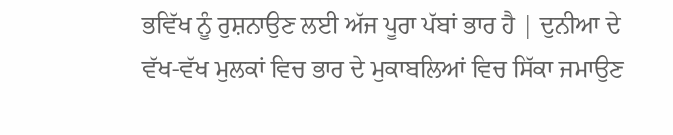ਭਵਿੱਖ ਨੂੰ ਰੁਸ਼ਨਾਉਣ ਲਈ ਅੱਜ ਪੂਰਾ ਪੱਬਾਂ ਭਾਰ ਹੈ | ਦੁਨੀਆ ਦੇ ਵੱਖ-ਵੱਖ ਮੁਲਕਾਂ ਵਿਚ ਭਾਰ ਦੇ ਮੁਕਾਬਲਿਆਂ ਵਿਚ ਸਿੱਕਾ ਜਮਾਉਣ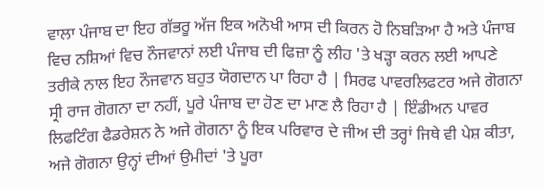ਵਾਲਾ ਪੰਜਾਬ ਦਾ ਇਹ ਗੱਭਰੂ ਅੱਜ ਇਕ ਅਨੋਖੀ ਆਸ ਦੀ ਕਿਰਨ ਹੋ ਨਿਬੜਿਆ ਹੈ ਅਤੇ ਪੰਜਾਬ ਵਿਚ ਨਸ਼ਿਆਂ ਵਿਚ ਨੌਜਵਾਨਾਂ ਲਈ ਪੰਜਾਬ ਦੀ ਫਿਜ਼ਾ ਨੂੰ ਲੀਹ 'ਤੇ ਖੜ੍ਹਾ ਕਰਨ ਲਈ ਆਪਣੇ ਤਰੀਕੇ ਨਾਲ ਇਹ ਨੌਜਵਾਨ ਬਹੁਤ ਯੋਗਦਾਨ ਪਾ ਰਿਹਾ ਹੈ | ਸਿਰਫ ਪਾਵਰਲਿਫਟਰ ਅਜੇ ਗੋਗਨਾ ਸ੍ਰੀ ਰਾਜ ਗੋਗਨਾ ਦਾ ਨਹੀਂ, ਪੂਰੇ ਪੰਜਾਬ ਦਾ ਹੋਣ ਦਾ ਮਾਣ ਲੈ ਰਿਹਾ ਹੈ | ਇੰਡੀਅਨ ਪਾਵਰ ਲਿਫਟਿੰਗ ਫੈਡਰੇਸ਼ਨ ਨੇ ਅਜੇ ਗੋਗਨਾ ਨੂੰ ਇਕ ਪਰਿਵਾਰ ਦੇ ਜੀਅ ਦੀ ਤਰ੍ਹਾਂ ਜਿਥੇ ਵੀ ਪੇਸ਼ ਕੀਤਾ, ਅਜੇ ਗੋਗਨਾ ਉਨ੍ਹਾਂ ਦੀਆਂ ਉਮੀਦਾਂ 'ਤੇ ਪੂਰਾ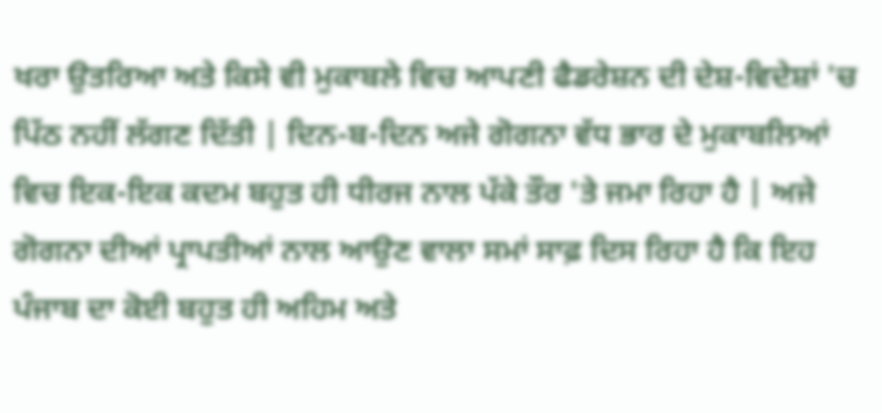ਖਰਾ ਉਤਰਿਆ ਅਤੇ ਕਿਸੇ ਵੀ ਮੁਕਾਬਲੇ ਵਿਚ ਆਪਣੀ ਫੈਡਰੇਸ਼ਨ ਦੀ ਦੇਸ਼-ਵਿਦੇਸ਼ਾਂ 'ਚ ਪਿੱਠ ਨਹੀਂ ਲੱਗਣ ਦਿੱਤੀ | ਦਿਨ-ਬ-ਦਿਨ ਅਜੇ ਗੋਗਨਾ ਵੱਧ ਭਾਰ ਦੇ ਮੁਕਾਬਲਿਆਂ ਵਿਚ ਇਕ-ਇਕ ਕਦਮ ਬਹੁਤ ਹੀ ਧੀਰਜ ਨਾਲ ਪੱਕੇ ਤੌਰ 'ਤੇ ਜਮਾ ਰਿਹਾ ਹੈ | ਅਜੇ ਗੋਗਨਾ ਦੀਆਂ ਪ੍ਰਾਪਤੀਆਂ ਨਾਲ ਆਉਣ ਵਾਲਾ ਸਮਾਂ ਸਾਫ਼ ਦਿਸ ਰਿਹਾ ਹੈ ਕਿ ਇਹ ਪੰਜਾਬ ਦਾ ਕੋਈ ਬਹੁਤ ਹੀ ਅਹਿਮ ਅਤੇ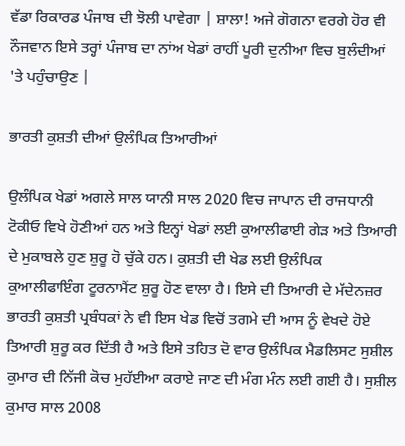ਵੱਡਾ ਰਿਕਾਰਡ ਪੰਜਾਬ ਦੀ ਝੋਲੀ ਪਾਵੇਗਾ | ਸ਼ਾਲਾ! ਅਜੇ ਗੋਗਨਾ ਵਰਗੇ ਹੋਰ ਵੀ ਨੌਜਵਾਨ ਇਸੇ ਤਰ੍ਹਾਂ ਪੰਜਾਬ ਦਾ ਨਾਂਅ ਖੇਡਾਂ ਰਾਹੀਂ ਪੂਰੀ ਦੁਨੀਆ ਵਿਚ ਬੁਲੰਦੀਆਂ 'ਤੇ ਪਹੁੰਚਾਉਣ |

ਭਾਰਤੀ ਕੁਸ਼ਤੀ ਦੀਆਂ ਉਲੰਪਿਕ ਤਿਆਰੀਆਂ

ਉਲੰਪਿਕ ਖੇਡਾਂ ਅਗਲੇ ਸਾਲ ਯਾਨੀ ਸਾਲ 2020 ਵਿਚ ਜਾਪਾਨ ਦੀ ਰਾਜਧਾਨੀ ਟੋਕੀਓ ਵਿਖੇ ਹੋਣੀਆਂ ਹਨ ਅਤੇ ਇਨ੍ਹਾਂ ਖੇਡਾਂ ਲਈ ਕੁਆਲੀਫਾਈ ਗੇੜ ਅਤੇ ਤਿਆਰੀ ਦੇ ਮੁਕਾਬਲੇ ਹੁਣ ਸ਼ੁਰੂ ਹੋ ਚੁੱਕੇ ਹਨ। ਕੁਸ਼ਤੀ ਦੀ ਖੇਡ ਲਈ ਉਲੰਪਿਕ ਕੁਆਲੀਫਾਇੰਗ ਟੂਰਨਾਮੈਂਟ ਸ਼ੁਰੂ ਹੋਣ ਵਾਲਾ ਹੈ। ਇਸੇ ਦੀ ਤਿਆਰੀ ਦੇ ਮੱਦੇਨਜ਼ਰ ਭਾਰਤੀ ਕੁਸ਼ਤੀ ਪ੍ਰਬੰਧਕਾਂ ਨੇ ਵੀ ਇਸ ਖੇਡ ਵਿਚੋਂ ਤਗਮੇ ਦੀ ਆਸ ਨੂੰ ਵੇਖਦੇ ਹੋਏ ਤਿਆਰੀ ਸ਼ੁਰੂ ਕਰ ਦਿੱਤੀ ਹੈ ਅਤੇ ਇਸੇ ਤਹਿਤ ਦੋ ਵਾਰ ਉਲੰਪਿਕ ਮੈਡਲਿਸਟ ਸੁਸ਼ੀਲ ਕੁਮਾਰ ਦੀ ਨਿੱਜੀ ਕੋਚ ਮੁਹੱਈਆ ਕਰਾਏ ਜਾਣ ਦੀ ਮੰਗ ਮੰਨ ਲਈ ਗਈ ਹੈ। ਸੁਸ਼ੀਲ ਕੁਮਾਰ ਸਾਲ 2008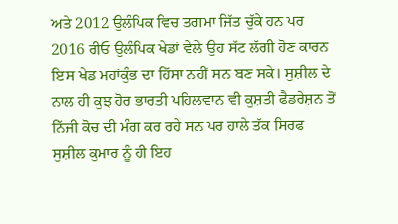ਅਤੇ 2012 ਉਲੰਪਿਕ ਵਿਚ ਤਗਮਾ ਜਿੱਤ ਚੁੱਕੇ ਹਨ ਪਰ 2016 ਰੀਓ ਉਲੰਪਿਕ ਖੇਡਾਂ ਵੇਲੇ ਉਹ ਸੱਟ ਲੱਗੀ ਹੋਣ ਕਾਰਨ ਇਸ ਖੇਡ ਮਹਾਂਕੁੰਭ ਦਾ ਹਿੱਸਾ ਨਹੀਂ ਸਨ ਬਣ ਸਕੇ। ਸੁਸ਼ੀਲ ਦੇ ਨਾਲ ਹੀ ਕੁਝ ਹੋਰ ਭਾਰਤੀ ਪਹਿਲਵਾਨ ਵੀ ਕੁਸ਼ਤੀ ਫੈਡਰੇਸ਼ਨ ਤੋਂ ਨਿੱਜੀ ਕੋਚ ਦੀ ਮੰਗ ਕਰ ਰਹੇ ਸਨ ਪਰ ਹਾਲੇ ਤੱਕ ਸਿਰਫ ਸੁਸ਼ੀਲ ਕੁਮਾਰ ਨੂੰ ਹੀ ਇਹ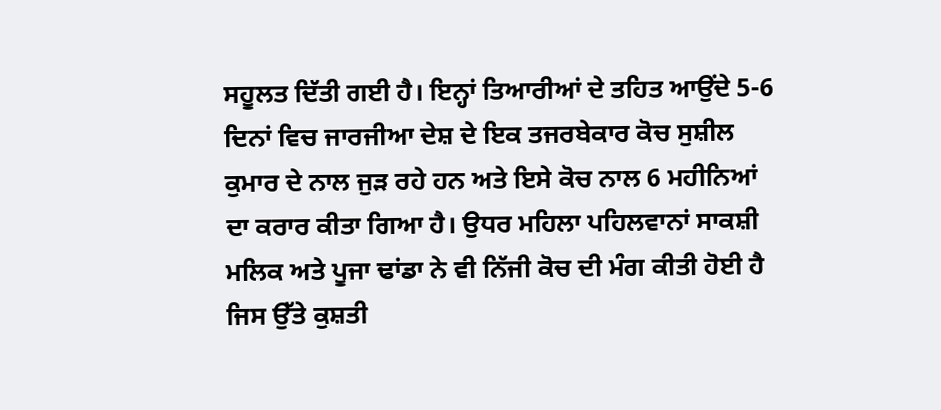ਸਹੂਲਤ ਦਿੱਤੀ ਗਈ ਹੈ। ਇਨ੍ਹਾਂ ਤਿਆਰੀਆਂ ਦੇ ਤਹਿਤ ਆਉਂਦੇ 5-6 ਦਿਨਾਂ ਵਿਚ ਜਾਰਜੀਆ ਦੇਸ਼ ਦੇ ਇਕ ਤਜਰਬੇਕਾਰ ਕੋਚ ਸੁਸ਼ੀਲ ਕੁਮਾਰ ਦੇ ਨਾਲ ਜੁੜ ਰਹੇ ਹਨ ਅਤੇ ਇਸੇ ਕੋਚ ਨਾਲ 6 ਮਹੀਨਿਆਂ ਦਾ ਕਰਾਰ ਕੀਤਾ ਗਿਆ ਹੈ। ਉਧਰ ਮਹਿਲਾ ਪਹਿਲਵਾਨਾਂ ਸਾਕਸ਼ੀ ਮਲਿਕ ਅਤੇ ਪੂਜਾ ਢਾਂਡਾ ਨੇ ਵੀ ਨਿੱਜੀ ਕੋਚ ਦੀ ਮੰਗ ਕੀਤੀ ਹੋਈ ਹੈ ਜਿਸ ਉੱਤੇ ਕੁਸ਼ਤੀ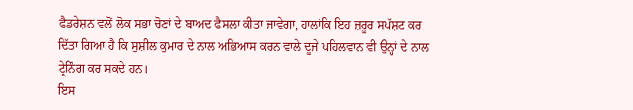ਫੈਡਰੇਸ਼ਨ ਵਲੋਂ ਲੋਕ ਸਭਾ ਚੋਣਾਂ ਦੇ ਬਾਅਦ ਫੈਸਲਾ ਕੀਤਾ ਜਾਵੇਗਾ, ਹਾਲਾਂਕਿ ਇਹ ਜ਼ਰੂਰ ਸਪੱਸ਼ਟ ਕਰ ਦਿੱਤਾ ਗਿਆ ਹੈ ਕਿ ਸੁਸ਼ੀਲ ਕੁਮਾਰ ਦੇ ਨਾਲ ਅਭਿਆਸ ਕਰਨ ਵਾਲੇ ਦੂਜੇ ਪਹਿਲਵਾਨ ਵੀ ਉਨ੍ਹਾਂ ਦੇ ਨਾਲ ਟ੍ਰੇਨਿੰਗ ਕਰ ਸਕਦੇ ਹਨ।
ਇਸ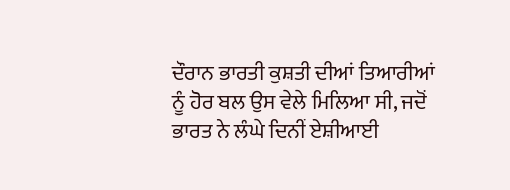ਦੌਰਾਨ ਭਾਰਤੀ ਕੁਸ਼ਤੀ ਦੀਆਂ ਤਿਆਰੀਆਂ ਨੂੰ ਹੋਰ ਬਲ ਉਸ ਵੇਲੇ ਮਿਲਿਆ ਸੀ, ਜਦੋਂ ਭਾਰਤ ਨੇ ਲੰਘੇ ਦਿਨੀਂ ਏਸ਼ੀਆਈ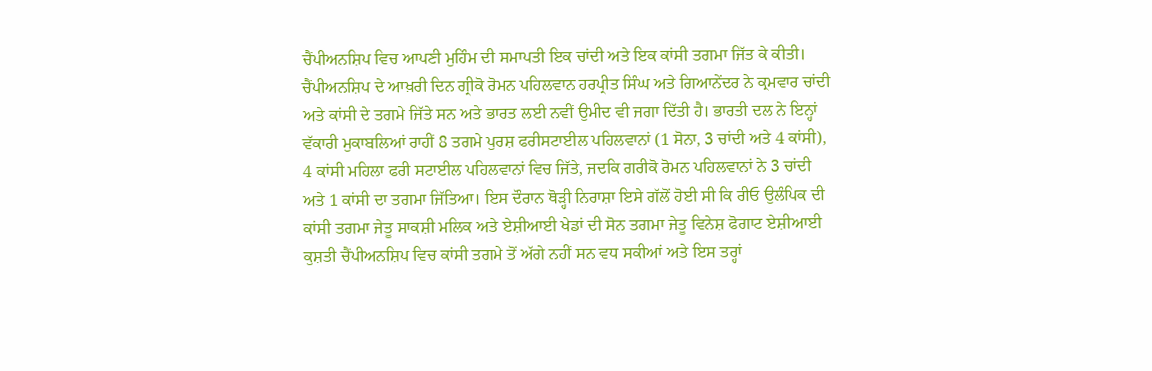ਚੈਂਪੀਅਨਸ਼ਿਪ ਵਿਚ ਆਪਣੀ ਮੁਹਿੰਮ ਦੀ ਸਮਾਪਤੀ ਇਕ ਚਾਂਦੀ ਅਤੇ ਇਕ ਕਾਂਸੀ ਤਗਮਾ ਜਿੱਤ ਕੇ ਕੀਤੀ। ਚੈਂਪੀਅਨਸ਼ਿਪ ਦੇ ਆਖ਼ਰੀ ਦਿਨ ਗ੍ਰੀਕੋ ਰੋਮਨ ਪਹਿਲਵਾਨ ਹਰਪ੍ਰੀਤ ਸਿੰਘ ਅਤੇ ਗਿਆਨੇਂਦਰ ਨੇ ਕ੍ਰਮਵਾਰ ਚਾਂਦੀ ਅਤੇ ਕਾਂਸੀ ਦੇ ਤਗਮੇ ਜਿੱਤੇ ਸਨ ਅਤੇ ਭਾਰਤ ਲਈ ਨਵੀਂ ਉਮੀਦ ਵੀ ਜਗਾ ਦਿੱਤੀ ਹੈ। ਭਾਰਤੀ ਦਲ ਨੇ ਇਨ੍ਹਾਂ ਵੱਕਾਰੀ ਮੁਕਾਬਲਿਆਂ ਰਾਹੀਂ 8 ਤਗਮੇ ਪੁਰਸ਼ ਫਰੀਸਟਾਈਲ ਪਹਿਲਵਾਨਾਂ (1 ਸੋਨਾ, 3 ਚਾਂਦੀ ਅਤੇ 4 ਕਾਂਸੀ), 4 ਕਾਂਸੀ ਮਹਿਲਾ ਫਰੀ ਸਟਾਈਲ ਪਹਿਲਵਾਨਾਂ ਵਿਚ ਜਿੱਤੇ, ਜਦਕਿ ਗਰੀਕੋ ਰੋਮਨ ਪਹਿਲਵਾਨਾਂ ਨੇ 3 ਚਾਂਦੀ ਅਤੇ 1 ਕਾਂਸੀ ਦਾ ਤਗਮਾ ਜਿੱਤਿਆ। ਇਸ ਦੌਰਾਨ ਥੋੜ੍ਹੀ ਨਿਰਾਸ਼ਾ ਇਸੇ ਗੱਲੋਂ ਹੋਈ ਸੀ ਕਿ ਰੀਓ ਉਲੰਪਿਕ ਦੀ ਕਾਂਸੀ ਤਗਮਾ ਜੇਤੂ ਸਾਕਸ਼ੀ ਮਲਿਕ ਅਤੇ ਏਸ਼ੀਆਈ ਖੇਡਾਂ ਦੀ ਸੋਨ ਤਗਮਾ ਜੇਤੂ ਵਿਨੇਸ਼ ਫੋਗਾਟ ਏਸ਼ੀਆਈ ਕੁਸ਼ਤੀ ਚੈਂਪੀਅਨਸ਼ਿਪ ਵਿਚ ਕਾਂਸੀ ਤਗਮੇ ਤੋਂ ਅੱਗੇ ਨਹੀਂ ਸਨ ਵਧ ਸਕੀਆਂ ਅਤੇ ਇਸ ਤਰ੍ਹਾਂ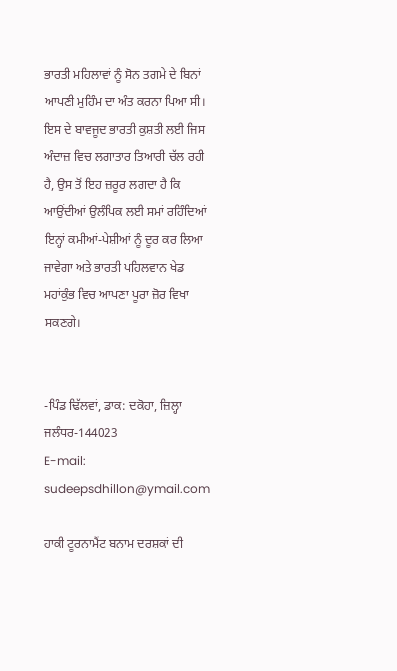ਭਾਰਤੀ ਮਹਿਲਾਵਾਂ ਨੂੰ ਸੋਨ ਤਗਮੇ ਦੇ ਬਿਨਾਂ ਆਪਣੀ ਮੁਹਿੰਮ ਦਾ ਅੰਤ ਕਰਨਾ ਪਿਆ ਸੀ। ਇਸ ਦੇ ਬਾਵਜੂਦ ਭਾਰਤੀ ਕੁਸ਼ਤੀ ਲਈ ਜਿਸ ਅੰਦਾਜ਼ ਵਿਚ ਲਗਾਤਾਰ ਤਿਆਰੀ ਚੱਲ ਰਹੀ ਹੈ, ਉਸ ਤੋਂ ਇਹ ਜ਼ਰੂਰ ਲਗਦਾ ਹੈ ਕਿ ਆਉਂਦੀਆਂ ਉਲੰਪਿਕ ਲਈ ਸਮਾਂ ਰਹਿੰਦਿਆਂ ਇਨ੍ਹਾਂ ਕਮੀਆਂ-ਪੇਸ਼ੀਆਂ ਨੂੰ ਦੂਰ ਕਰ ਲਿਆ ਜਾਵੇਗਾ ਅਤੇ ਭਾਰਤੀ ਪਹਿਲਵਾਨ ਖੇਡ ਮਹਾਂਕੁੰਭ ਵਿਚ ਆਪਣਾ ਪੂਰਾ ਜ਼ੋਰ ਵਿਖਾ ਸਕਣਗੇ।


-ਪਿੰਡ ਢਿੱਲਵਾਂ, ਡਾਕ: ਦਕੋਹਾ, ਜ਼ਿਲ੍ਹਾ ਜਲੰਧਰ-144023
E-mail: sudeepsdhillon@ymail.com

ਹਾਕੀ ਟੂਰਨਾਮੈਂਟ ਬਨਾਮ ਦਰਸ਼ਕਾਂ ਦੀ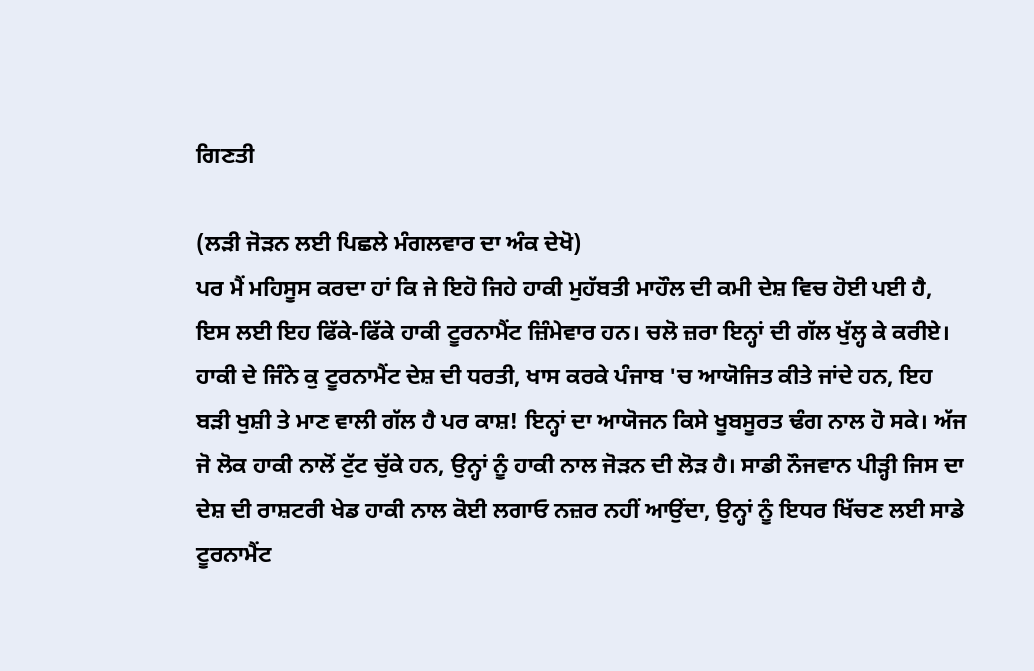ਗਿਣਤੀ

(ਲੜੀ ਜੋੜਨ ਲਈ ਪਿਛਲੇ ਮੰਗਲਵਾਰ ਦਾ ਅੰਕ ਦੇਖੋ)
ਪਰ ਮੈਂ ਮਹਿਸੂਸ ਕਰਦਾ ਹਾਂ ਕਿ ਜੇ ਇਹੋ ਜਿਹੇ ਹਾਕੀ ਮੁਹੱਬਤੀ ਮਾਹੌਲ ਦੀ ਕਮੀ ਦੇਸ਼ ਵਿਚ ਹੋਈ ਪਈ ਹੈ, ਇਸ ਲਈ ਇਹ ਫਿੱਕੇ-ਫਿੱਕੇ ਹਾਕੀ ਟੂਰਨਾਮੈਂਟ ਜ਼ਿੰਮੇਵਾਰ ਹਨ। ਚਲੋ ਜ਼ਰਾ ਇਨ੍ਹਾਂ ਦੀ ਗੱਲ ਖੁੱਲ੍ਹ ਕੇ ਕਰੀਏ। ਹਾਕੀ ਦੇ ਜਿੰਨੇ ਕੁ ਟੂਰਨਾਮੈਂਟ ਦੇਸ਼ ਦੀ ਧਰਤੀ, ਖਾਸ ਕਰਕੇ ਪੰਜਾਬ 'ਚ ਆਯੋਜਿਤ ਕੀਤੇ ਜਾਂਦੇ ਹਨ, ਇਹ ਬੜੀ ਖੁਸ਼ੀ ਤੇ ਮਾਣ ਵਾਲੀ ਗੱਲ ਹੈ ਪਰ ਕਾਸ਼! ਇਨ੍ਹਾਂ ਦਾ ਆਯੋਜਨ ਕਿਸੇ ਖੂਬਸੂਰਤ ਢੰਗ ਨਾਲ ਹੋ ਸਕੇ। ਅੱਜ ਜੋ ਲੋਕ ਹਾਕੀ ਨਾਲੋਂ ਟੁੱਟ ਚੁੱਕੇ ਹਨ, ਉਨ੍ਹਾਂ ਨੂੰ ਹਾਕੀ ਨਾਲ ਜੋੜਨ ਦੀ ਲੋੜ ਹੈ। ਸਾਡੀ ਨੌਜਵਾਨ ਪੀੜ੍ਹੀ ਜਿਸ ਦਾ ਦੇਸ਼ ਦੀ ਰਾਸ਼ਟਰੀ ਖੇਡ ਹਾਕੀ ਨਾਲ ਕੋਈ ਲਗਾਓ ਨਜ਼ਰ ਨਹੀਂ ਆਉਂਦਾ, ਉਨ੍ਹਾਂ ਨੂੰ ਇਧਰ ਖਿੱਚਣ ਲਈ ਸਾਡੇ ਟੂਰਨਾਮੈਂਟ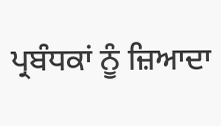ਪ੍ਰਬੰਧਕਾਂ ਨੂੰ ਜ਼ਿਆਦਾ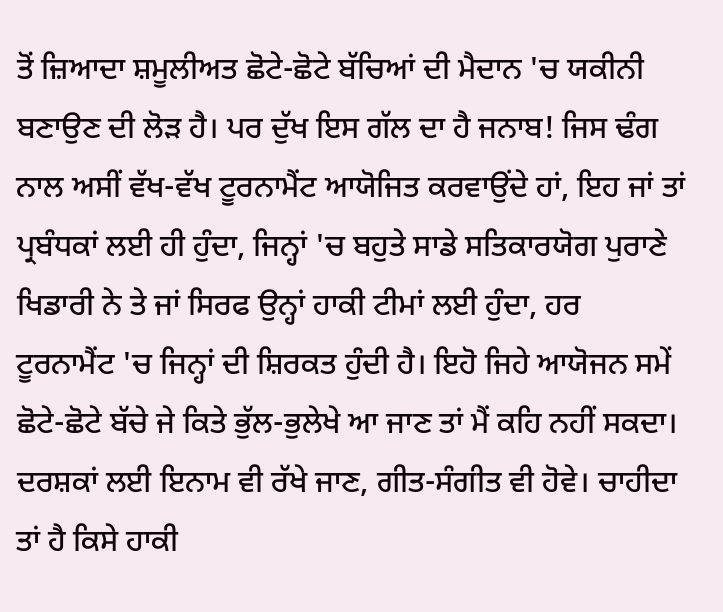ਤੋਂ ਜ਼ਿਆਦਾ ਸ਼ਮੂਲੀਅਤ ਛੋਟੇ-ਛੋਟੇ ਬੱਚਿਆਂ ਦੀ ਮੈਦਾਨ 'ਚ ਯਕੀਨੀ ਬਣਾਉਣ ਦੀ ਲੋੜ ਹੈ। ਪਰ ਦੁੱਖ ਇਸ ਗੱਲ ਦਾ ਹੈ ਜਨਾਬ! ਜਿਸ ਢੰਗ ਨਾਲ ਅਸੀਂ ਵੱਖ-ਵੱਖ ਟੂਰਨਾਮੈਂਟ ਆਯੋਜਿਤ ਕਰਵਾਉਂਦੇ ਹਾਂ, ਇਹ ਜਾਂ ਤਾਂ ਪ੍ਰਬੰਧਕਾਂ ਲਈ ਹੀ ਹੁੰਦਾ, ਜਿਨ੍ਹਾਂ 'ਚ ਬਹੁਤੇ ਸਾਡੇ ਸਤਿਕਾਰਯੋਗ ਪੁਰਾਣੇ ਖਿਡਾਰੀ ਨੇ ਤੇ ਜਾਂ ਸਿਰਫ ਉਨ੍ਹਾਂ ਹਾਕੀ ਟੀਮਾਂ ਲਈ ਹੁੰਦਾ, ਹਰ ਟੂਰਨਾਮੈਂਟ 'ਚ ਜਿਨ੍ਹਾਂ ਦੀ ਸ਼ਿਰਕਤ ਹੁੰਦੀ ਹੈ। ਇਹੋ ਜਿਹੇ ਆਯੋਜਨ ਸਮੇਂ ਛੋਟੇ-ਛੋਟੇ ਬੱਚੇ ਜੇ ਕਿਤੇ ਭੁੱਲ-ਭੁਲੇਖੇ ਆ ਜਾਣ ਤਾਂ ਮੈਂ ਕਹਿ ਨਹੀਂ ਸਕਦਾ।
ਦਰਸ਼ਕਾਂ ਲਈ ਇਨਾਮ ਵੀ ਰੱਖੇ ਜਾਣ, ਗੀਤ-ਸੰਗੀਤ ਵੀ ਹੋਵੇ। ਚਾਹੀਦਾ ਤਾਂ ਹੈ ਕਿਸੇ ਹਾਕੀ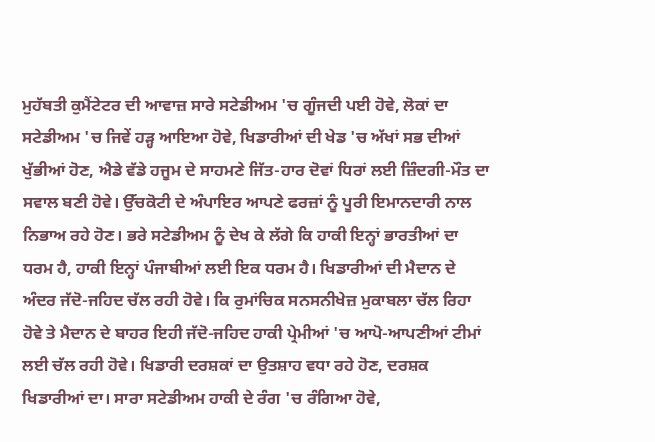ਮੁਹੱਬਤੀ ਕੁਮੈਂਟੇਟਰ ਦੀ ਆਵਾਜ਼ ਸਾਰੇ ਸਟੇਡੀਅਮ 'ਚ ਗੂੰਜਦੀ ਪਈ ਹੋਵੇ, ਲੋਕਾਂ ਦਾ ਸਟੇਡੀਅਮ 'ਚ ਜਿਵੇਂ ਹੜ੍ਹ ਆਇਆ ਹੋਵੇ, ਖਿਡਾਰੀਆਂ ਦੀ ਖੇਡ 'ਚ ਅੱਖਾਂ ਸਭ ਦੀਆਂ ਖੁੱਭੀਆਂ ਹੋਣ, ਐਡੇ ਵੱਡੇ ਹਜੂਮ ਦੇ ਸਾਹਮਣੇ ਜਿੱਤ-ਹਾਰ ਦੋਵਾਂ ਧਿਰਾਂ ਲਈ ਜ਼ਿੰਦਗੀ-ਮੌਤ ਦਾ ਸਵਾਲ ਬਣੀ ਹੋਵੇ। ਉੱਚਕੋਟੀ ਦੇ ਅੰਪਾਇਰ ਆਪਣੇ ਫਰਜ਼ਾਂ ਨੂੰ ਪੂਰੀ ਇਮਾਨਦਾਰੀ ਨਾਲ ਨਿਭਾਅ ਰਹੇ ਹੋਣ। ਭਰੇ ਸਟੇਡੀਅਮ ਨੂੰ ਦੇਖ ਕੇ ਲੱਗੇ ਕਿ ਹਾਕੀ ਇਨ੍ਹਾਂ ਭਾਰਤੀਆਂ ਦਾ ਧਰਮ ਹੈ, ਹਾਕੀ ਇਨ੍ਹਾਂ ਪੰਜਾਬੀਆਂ ਲਈ ਇਕ ਧਰਮ ਹੈ। ਖਿਡਾਰੀਆਂ ਦੀ ਮੈਦਾਨ ਦੇ ਅੰਦਰ ਜੱਦੋ-ਜਹਿਦ ਚੱਲ ਰਹੀ ਹੋਵੇ। ਕਿ ਰੁਮਾਂਚਿਕ ਸਨਸਨੀਖੇਜ਼ ਮੁਕਾਬਲਾ ਚੱਲ ਰਿਹਾ ਹੋਵੇ ਤੇ ਮੈਦਾਨ ਦੇ ਬਾਹਰ ਇਹੀ ਜੱਦੋ-ਜਹਿਦ ਹਾਕੀ ਪ੍ਰੇਮੀਆਂ 'ਚ ਆਪੋ-ਆਪਣੀਆਂ ਟੀਮਾਂ ਲਈ ਚੱਲ ਰਹੀ ਹੋਵੇ। ਖਿਡਾਰੀ ਦਰਸ਼ਕਾਂ ਦਾ ਉਤਸ਼ਾਹ ਵਧਾ ਰਹੇ ਹੋਣ, ਦਰਸ਼ਕ ਖਿਡਾਰੀਆਂ ਦਾ। ਸਾਰਾ ਸਟੇਡੀਅਮ ਹਾਕੀ ਦੇ ਰੰਗ 'ਚ ਰੰਗਿਆ ਹੋਵੇ,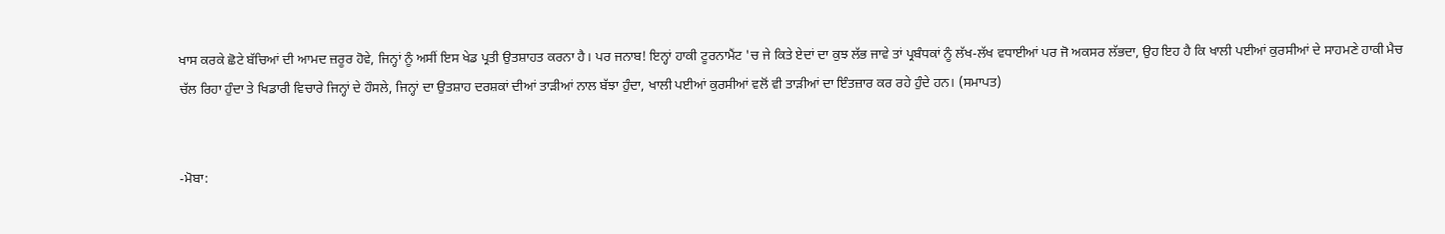ਖਾਸ ਕਰਕੇ ਛੋਟੇ ਬੱਚਿਆਂ ਦੀ ਆਮਦ ਜ਼ਰੂਰ ਹੋਵੇ, ਜਿਨ੍ਹਾਂ ਨੂੰ ਅਸੀਂ ਇਸ ਖੇਡ ਪ੍ਰਤੀ ਉਤਸ਼ਾਹਤ ਕਰਨਾ ਹੈ। ਪਰ ਜਨਾਬ! ਇਨ੍ਹਾਂ ਹਾਕੀ ਟੂਰਨਾਮੈਂਟ 'ਚ ਜੇ ਕਿਤੇ ਏਦਾਂ ਦਾ ਕੁਝ ਲੱਭ ਜਾਵੇ ਤਾਂ ਪ੍ਰਬੰਧਕਾਂ ਨੂੰ ਲੱਖ-ਲੱਖ ਵਧਾਈਆਂ ਪਰ ਜੋ ਅਕਸਰ ਲੱਭਦਾ, ਉਹ ਇਹ ਹੈ ਕਿ ਖਾਲੀ ਪਈਆਂ ਕੁਰਸੀਆਂ ਦੇ ਸਾਹਮਣੇ ਹਾਕੀ ਮੈਚ ਚੱਲ ਰਿਹਾ ਹੁੰਦਾ ਤੇ ਖਿਡਾਰੀ ਵਿਚਾਰੇ ਜਿਨ੍ਹਾਂ ਦੇ ਹੌਸਲੇ, ਜਿਨ੍ਹਾਂ ਦਾ ਉਤਸ਼ਾਹ ਦਰਸ਼ਕਾਂ ਦੀਆਂ ਤਾੜੀਆਂ ਨਾਲ ਬੱਝਾ ਹੁੰਦਾ, ਖਾਲੀ ਪਈਆਂ ਕੁਰਸੀਆਂ ਵਲੋਂ ਵੀ ਤਾੜੀਆਂ ਦਾ ਇੰਤਜ਼ਾਰ ਕਰ ਰਹੇ ਹੁੰਦੇ ਹਨ। (ਸਮਾਪਤ)


-ਮੋਬਾ: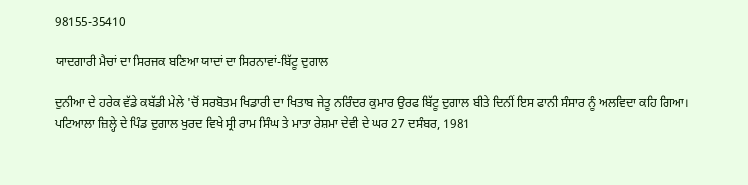98155-35410

ਯਾਦਗਾਰੀ ਮੈਚਾਂ ਦਾ ਸਿਰਜਕ ਬਣਿਆ ਯਾਦਾਂ ਦਾ ਸਿਰਨਾਵਾਂ-ਬਿੱਟੂ ਦੁਗਾਲ

ਦੁਨੀਆ ਦੇ ਹਰੇਕ ਵੱਡੇ ਕਬੱਡੀ ਮੇਲੇ 'ਚੋਂ ਸਰਬੋਤਮ ਖਿਡਾਰੀ ਦਾ ਖਿਤਾਬ ਜੇਤੂ ਨਰਿੰਦਰ ਕੁਮਾਰ ਉਰਫ ਬਿੱਟੂ ਦੁਗਾਲ ਬੀਤੇ ਦਿਨੀਂ ਇਸ ਫਾਨੀ ਸੰਸਾਰ ਨੂੰ ਅਲਵਿਦਾ ਕਹਿ ਗਿਆ। ਪਟਿਆਲਾ ਜ਼ਿਲ੍ਹੇ ਦੇ ਪਿੰਡ ਦੁਗਾਲ ਖੁਰਦ ਵਿਖੇ ਸ੍ਰੀ ਰਾਮ ਸਿੰਘ ਤੇ ਮਾਤਾ ਰੇਸ਼ਮਾ ਦੇਵੀ ਦੇ ਘਰ 27 ਦਸੰਬਰ, 1981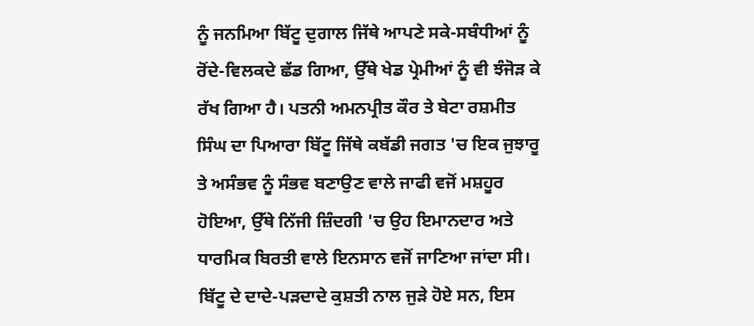ਨੂੰ ਜਨਮਿਆ ਬਿੱਟੂ ਦੁਗਾਲ ਜਿੱਥੇ ਆਪਣੇ ਸਕੇ-ਸਬੰਧੀਆਂ ਨੂੰ ਰੋਂਦੇ-ਵਿਲਕਦੇ ਛੱਡ ਗਿਆ, ਉੱਥੇ ਖੇਡ ਪ੍ਰੇਮੀਆਂ ਨੂੰ ਵੀ ਝੰਜੋੜ ਕੇ ਰੱਖ ਗਿਆ ਹੈ। ਪਤਨੀ ਅਮਨਪ੍ਰੀਤ ਕੌਰ ਤੇ ਬੇਟਾ ਰਸ਼ਮੀਤ ਸਿੰਘ ਦਾ ਪਿਆਰਾ ਬਿੱਟੂ ਜਿੱਥੇ ਕਬੱਡੀ ਜਗਤ 'ਚ ਇਕ ਜੁਝਾਰੂ ਤੇ ਅਸੰਭਵ ਨੂੰ ਸੰਭਵ ਬਣਾਉਣ ਵਾਲੇ ਜਾਫੀ ਵਜੋਂ ਮਸ਼ਹੂਰ ਹੋਇਆ, ਉੱਥੇ ਨਿੱਜੀ ਜ਼ਿੰਦਗੀ 'ਚ ਉਹ ਇਮਾਨਦਾਰ ਅਤੇ ਧਾਰਮਿਕ ਬਿਰਤੀ ਵਾਲੇ ਇਨਸਾਨ ਵਜੋਂ ਜਾਣਿਆ ਜਾਂਦਾ ਸੀ। ਬਿੱਟੂ ਦੇ ਦਾਦੇ-ਪੜਦਾਦੇ ਕੁਸ਼ਤੀ ਨਾਲ ਜੁੜੇ ਹੋਏ ਸਨ, ਇਸ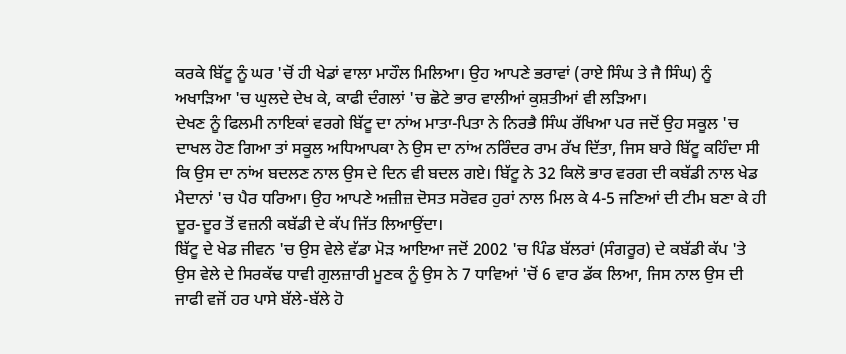ਕਰਕੇ ਬਿੱਟੂ ਨੂੰ ਘਰ 'ਚੋਂ ਹੀ ਖੇਡਾਂ ਵਾਲਾ ਮਾਹੌਲ ਮਿਲਿਆ। ਉਹ ਆਪਣੇ ਭਰਾਵਾਂ (ਰਾਏ ਸਿੰਘ ਤੇ ਜੈ ਸਿੰਘ) ਨੂੰ ਅਖਾੜਿਆ 'ਚ ਘੁਲਦੇ ਦੇਖ ਕੇ, ਕਾਫੀ ਦੰਗਲਾਂ 'ਚ ਛੋਟੇ ਭਾਰ ਵਾਲੀਆਂ ਕੁਸ਼ਤੀਆਂ ਵੀ ਲੜਿਆ।
ਦੇਖਣ ਨੂੰ ਫਿਲਮੀ ਨਾਇਕਾਂ ਵਰਗੇ ਬਿੱਟੂ ਦਾ ਨਾਂਅ ਮਾਤਾ-ਪਿਤਾ ਨੇ ਨਿਰਭੈ ਸਿੰਘ ਰੱਖਿਆ ਪਰ ਜਦੋਂ ਉਹ ਸਕੂਲ 'ਚ ਦਾਖਲ ਹੋਣ ਗਿਆ ਤਾਂ ਸਕੂਲ ਅਧਿਆਪਕਾ ਨੇ ਉਸ ਦਾ ਨਾਂਅ ਨਰਿੰਦਰ ਰਾਮ ਰੱਖ ਦਿੱਤਾ, ਜਿਸ ਬਾਰੇ ਬਿੱਟੂ ਕਹਿੰਦਾ ਸੀ ਕਿ ਉਸ ਦਾ ਨਾਂਅ ਬਦਲਣ ਨਾਲ ਉਸ ਦੇ ਦਿਨ ਵੀ ਬਦਲ ਗਏ। ਬਿੱਟੂ ਨੇ 32 ਕਿਲੋ ਭਾਰ ਵਰਗ ਦੀ ਕਬੱਡੀ ਨਾਲ ਖੇਡ ਮੈਦਾਨਾਂ 'ਚ ਪੈਰ ਧਰਿਆ। ਉਹ ਆਪਣੇ ਅਜ਼ੀਜ਼ ਦੋਸਤ ਸਰੋਵਰ ਹੁਰਾਂ ਨਾਲ ਮਿਲ ਕੇ 4-5 ਜਣਿਆਂ ਦੀ ਟੀਮ ਬਣਾ ਕੇ ਹੀ ਦੂਰ-ਦੂਰ ਤੋਂ ਵਜ਼ਨੀ ਕਬੱਡੀ ਦੇ ਕੱਪ ਜਿੱਤ ਲਿਆਉਂਦਾ।
ਬਿੱਟੂ ਦੇ ਖੇਡ ਜੀਵਨ 'ਚ ਉਸ ਵੇਲੇ ਵੱਡਾ ਮੋੜ ਆਇਆ ਜਦੋਂ 2002 'ਚ ਪਿੰਡ ਬੱਲਰਾਂ (ਸੰਗਰੂਰ) ਦੇ ਕਬੱਡੀ ਕੱਪ 'ਤੇ ਉਸ ਵੇਲੇ ਦੇ ਸਿਰਕੱਢ ਧਾਵੀ ਗੁਲਜ਼ਾਰੀ ਮੂਣਕ ਨੂੰ ਉਸ ਨੇ 7 ਧਾਵਿਆਂ 'ਚੋਂ 6 ਵਾਰ ਡੱਕ ਲਿਆ, ਜਿਸ ਨਾਲ ਉਸ ਦੀ ਜਾਫੀ ਵਜੋਂ ਹਰ ਪਾਸੇ ਬੱਲੇ-ਬੱਲੇ ਹੋ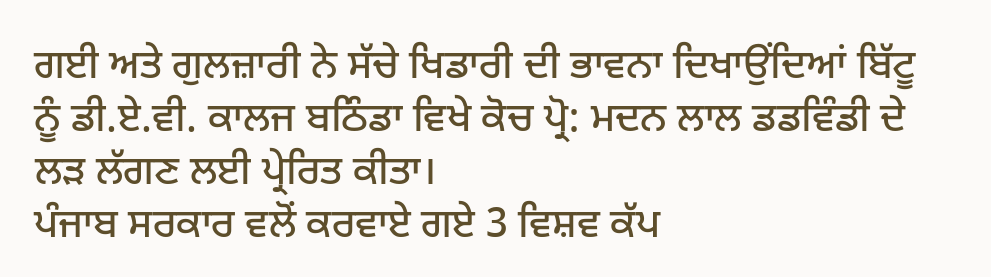ਗਈ ਅਤੇ ਗੁਲਜ਼ਾਰੀ ਨੇ ਸੱਚੇ ਖਿਡਾਰੀ ਦੀ ਭਾਵਨਾ ਦਿਖਾਉਂਦਿਆਂ ਬਿੱਟੂ ਨੂੰ ਡੀ.ਏ.ਵੀ. ਕਾਲਜ ਬਠਿੰਡਾ ਵਿਖੇ ਕੋਚ ਪ੍ਰੋ: ਮਦਨ ਲਾਲ ਡਡਵਿੰਡੀ ਦੇ ਲੜ ਲੱਗਣ ਲਈ ਪ੍ਰੇਰਿਤ ਕੀਤਾ।
ਪੰਜਾਬ ਸਰਕਾਰ ਵਲੋਂ ਕਰਵਾਏ ਗਏ 3 ਵਿਸ਼ਵ ਕੱਪ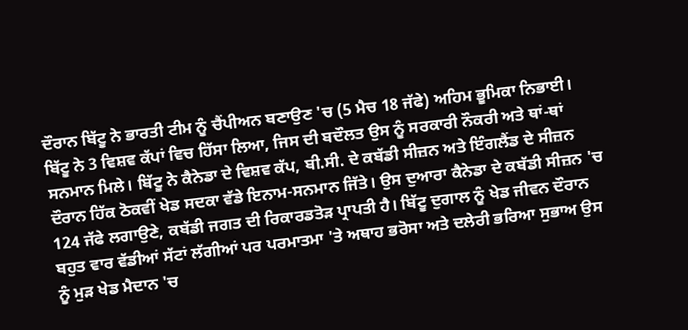ਦੌਰਾਨ ਬਿੱਟੂ ਨੇ ਭਾਰਤੀ ਟੀਮ ਨੂੰ ਚੈਂਪੀਅਨ ਬਣਾਉਣ 'ਚ (5 ਮੈਚ 18 ਜੱਫੇ) ਅਹਿਮ ਭੂਮਿਕਾ ਨਿਭਾਈ। ਬਿੱਟੂ ਨੇ 3 ਵਿਸ਼ਵ ਕੱਪਾਂ ਵਿਚ ਹਿੱਸਾ ਲਿਆ, ਜਿਸ ਦੀ ਬਦੌਲਤ ਉਸ ਨੂੰ ਸਰਕਾਰੀ ਨੌਕਰੀ ਅਤੇ ਥਾਂ-ਥਾਂ ਸਨਮਾਨ ਮਿਲੇ। ਬਿੱਟੂ ਨੇ ਕੈਨੇਡਾ ਦੇ ਵਿਸ਼ਵ ਕੱਪ, ਬੀ.ਸੀ. ਦੇ ਕਬੱਡੀ ਸੀਜ਼ਨ ਅਤੇ ਇੰਗਲੈਂਡ ਦੇ ਸੀਜ਼ਨ ਦੌਰਾਨ ਹਿੱਕ ਠੋਕਵੀਂ ਖੇਡ ਸਦਕਾ ਵੱਡੇ ਇਨਾਮ-ਸਨਮਾਨ ਜਿੱਤੇ। ਉਸ ਦੁਆਰਾ ਕੈਨੇਡਾ ਦੇ ਕਬੱਡੀ ਸੀਜ਼ਨ 'ਚ 124 ਜੱਫੇ ਲਗਾਉਣੇ, ਕਬੱਡੀ ਜਗਤ ਦੀ ਰਿਕਾਰਡਤੋੜ ਪ੍ਰਾਪਤੀ ਹੈ। ਬਿੱਟੂ ਦੁਗਾਲ ਨੂੰ ਖੇਡ ਜੀਵਨ ਦੌਰਾਨ ਬਹੁਤ ਵਾਰ ਵੱਡੀਆਂ ਸੱਟਾਂ ਲੱਗੀਆਂ ਪਰ ਪਰਮਾਤਮਾ 'ਤੇ ਅਥਾਹ ਭਰੋਸਾ ਅਤੇ ਦਲੇਰੀ ਭਰਿਆ ਸੁਭਾਅ ਉਸ ਨੂੰ ਮੁੜ ਖੇਡ ਮੈਦਾਨ 'ਚ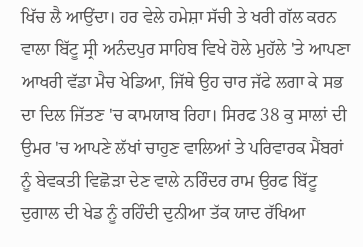ਖਿੱਚ ਲੈ ਆਉਂਦਾ। ਹਰ ਵੇਲੇ ਹਮੇਸ਼ਾ ਸੱਚੀ ਤੇ ਖਰੀ ਗੱਲ ਕਰਨ ਵਾਲਾ ਬਿੱਟੂ ਸ੍ਰੀ ਅਨੰਦਪੁਰ ਸਾਹਿਬ ਵਿਖੇ ਹੋਲੇ ਮੁਹੱਲੇ 'ਤੇ ਆਪਣਾ ਆਖਰੀ ਵੱਡਾ ਮੈਚ ਖੇਡਿਆ, ਜਿੱਥੇ ਉਹ ਚਾਰ ਜੱਫੇ ਲਗਾ ਕੇ ਸਭ ਦਾ ਦਿਲ ਜਿੱਤਣ 'ਚ ਕਾਮਯਾਬ ਰਿਹਾ। ਸਿਰਫ 38 ਕੁ ਸਾਲਾਂ ਦੀ ਉਮਰ 'ਚ ਆਪਣੇ ਲੱਖਾਂ ਚਾਹੁਣ ਵਾਲਿਆਂ ਤੇ ਪਰਿਵਾਰਕ ਮੈਂਬਰਾਂ ਨੂੰ ਬੇਵਕਤੀ ਵਿਛੋੜਾ ਦੇਣ ਵਾਲੇ ਨਰਿੰਦਰ ਰਾਮ ਉਰਫ ਬਿੱਟੂ ਦੁਗਾਲ ਦੀ ਖੇਡ ਨੂੰ ਰਹਿੰਦੀ ਦੁਨੀਆ ਤੱਕ ਯਾਦ ਰੱਖਿਆ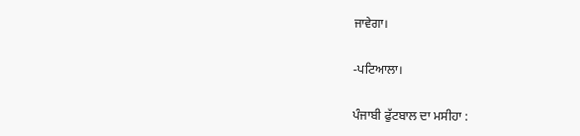ਜਾਵੇਗਾ।

-ਪਟਿਆਲਾ।

ਪੰਜਾਬੀ ਫੁੱਟਬਾਲ ਦਾ ਮਸੀਹਾ :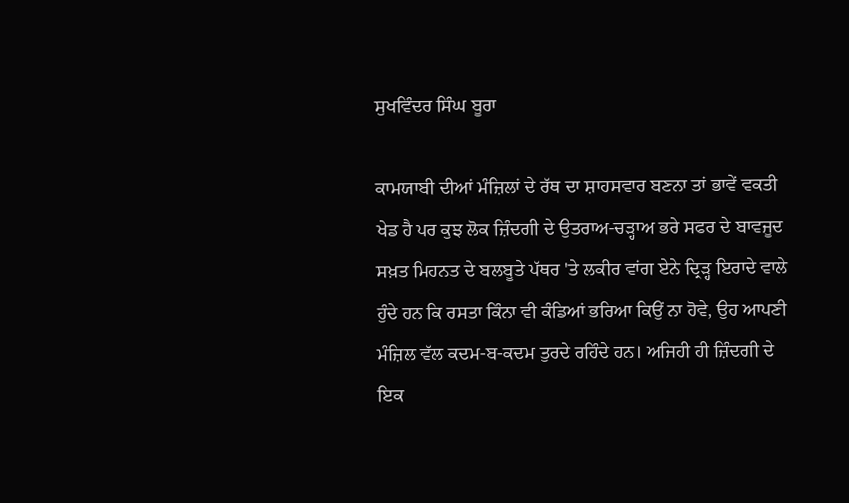ਸੁਖਵਿੰਦਰ ਸਿੰਘ ਬੂਰਾ

ਕਾਮਯਾਬੀ ਦੀਆਂ ਮੰਜ਼ਿਲਾਂ ਦੇ ਰੱਥ ਦਾ ਸ਼ਾਹਸਵਾਰ ਬਣਨਾ ਤਾਂ ਭਾਵੇਂ ਵਕਤੀ ਖੇਡ ਹੈ ਪਰ ਕੁਝ ਲੋਕ ਜ਼ਿੰਦਗੀ ਦੇ ਉਤਰਾਅ-ਚੜ੍ਹਾਅ ਭਰੇ ਸਫਰ ਦੇ ਬਾਵਜੂਦ ਸਖ਼ਤ ਮਿਹਨਤ ਦੇ ਬਲਬੂਤੇ ਪੱਥਰ 'ਤੇ ਲਕੀਰ ਵਾਂਗ ਏਨੇ ਦ੍ਰਿੜ੍ਹ ਇਰਾਦੇ ਵਾਲੇ ਹੁੰਦੇ ਹਨ ਕਿ ਰਸਤਾ ਕਿੰਨਾ ਵੀ ਕੰਡਿਆਂ ਭਰਿਆ ਕਿਉਂ ਨਾ ਹੋਵੇ, ਉਹ ਆਪਣੀ ਮੰਜ਼ਿਲ ਵੱਲ ਕਦਮ-ਬ-ਕਦਮ ਤੁਰਦੇ ਰਹਿੰਦੇ ਹਨ। ਅਜਿਹੀ ਹੀ ਜ਼ਿੰਦਗੀ ਦੇ ਇਕ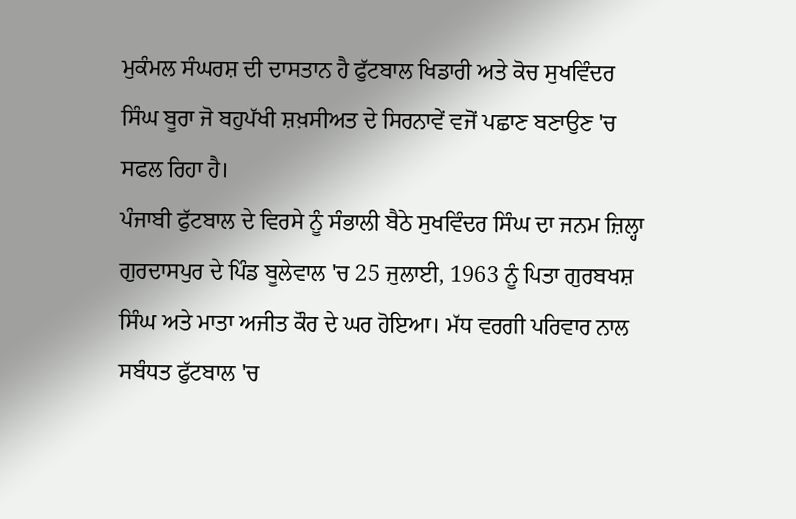ਮੁਕੰਮਲ ਸੰਘਰਸ਼ ਦੀ ਦਾਸਤਾਨ ਹੈ ਫੁੱਟਬਾਲ ਖਿਡਾਰੀ ਅਤੇ ਕੋਚ ਸੁਖਵਿੰਦਰ ਸਿੰਘ ਬੂਰਾ ਜੋ ਬਹੁਪੱਖੀ ਸ਼ਖ਼ਸੀਅਤ ਦੇ ਸਿਰਨਾਵੇਂ ਵਜੋਂ ਪਛਾਣ ਬਣਾਉਣ 'ਚ ਸਫਲ ਰਿਹਾ ਹੈ।
ਪੰਜਾਬੀ ਫੁੱਟਬਾਲ ਦੇ ਵਿਰਸੇ ਨੂੰ ਸੰਭਾਲੀ ਬੈਠੇ ਸੁਖਵਿੰਦਰ ਸਿੰਘ ਦਾ ਜਨਮ ਜ਼ਿਲ੍ਹਾ ਗੁਰਦਾਸਪੁਰ ਦੇ ਪਿੰਡ ਬੂਲੇਵਾਲ 'ਚ 25 ਜੁਲਾਈ, 1963 ਨੂੰ ਪਿਤਾ ਗੁਰਬਖਸ਼ ਸਿੰਘ ਅਤੇ ਮਾਤਾ ਅਜੀਤ ਕੌਰ ਦੇ ਘਰ ਹੋਇਆ। ਮੱਧ ਵਰਗੀ ਪਰਿਵਾਰ ਨਾਲ ਸਬੰਧਤ ਫੁੱਟਬਾਲ 'ਚ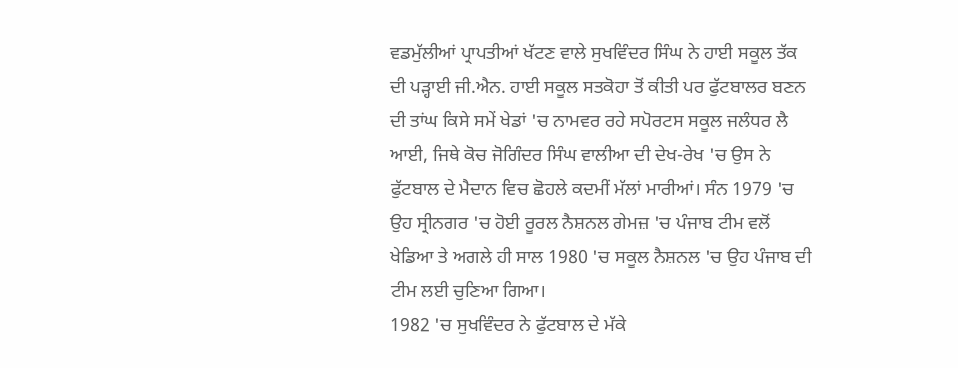ਵਡਮੁੱਲੀਆਂ ਪ੍ਰਾਪਤੀਆਂ ਖੱਟਣ ਵਾਲੇ ਸੁਖਵਿੰਦਰ ਸਿੰਘ ਨੇ ਹਾਈ ਸਕੂਲ ਤੱਕ ਦੀ ਪੜ੍ਹਾਈ ਜੀ.ਐਨ. ਹਾਈ ਸਕੂਲ ਸਤਕੋਹਾ ਤੋਂ ਕੀਤੀ ਪਰ ਫੁੱਟਬਾਲਰ ਬਣਨ ਦੀ ਤਾਂਘ ਕਿਸੇ ਸਮੇਂ ਖੇਡਾਂ 'ਚ ਨਾਮਵਰ ਰਹੇ ਸਪੋਰਟਸ ਸਕੂਲ ਜਲੰਧਰ ਲੈ ਆਈ, ਜਿਥੇ ਕੋਚ ਜੋਗਿੰਦਰ ਸਿੰਘ ਵਾਲੀਆ ਦੀ ਦੇਖ-ਰੇਖ 'ਚ ਉਸ ਨੇ ਫੁੱਟਬਾਲ ਦੇ ਮੈਦਾਨ ਵਿਚ ਛੋਹਲੇ ਕਦਮੀਂ ਮੱਲਾਂ ਮਾਰੀਆਂ। ਸੰਨ 1979 'ਚ ਉਹ ਸ੍ਰੀਨਗਰ 'ਚ ਹੋਈ ਰੂਰਲ ਨੈਸ਼ਨਲ ਗੇਮਜ਼ 'ਚ ਪੰਜਾਬ ਟੀਮ ਵਲੋਂ ਖੇਡਿਆ ਤੇ ਅਗਲੇ ਹੀ ਸਾਲ 1980 'ਚ ਸਕੂਲ ਨੈਸ਼ਨਲ 'ਚ ਉਹ ਪੰਜਾਬ ਦੀ ਟੀਮ ਲਈ ਚੁਣਿਆ ਗਿਆ।
1982 'ਚ ਸੁਖਵਿੰਦਰ ਨੇ ਫੁੱਟਬਾਲ ਦੇ ਮੱਕੇ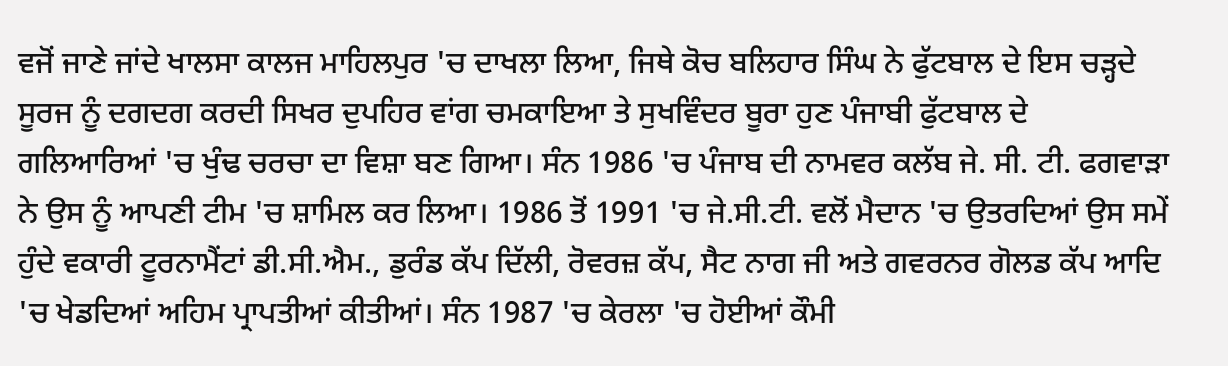ਵਜੋਂ ਜਾਣੇ ਜਾਂਦੇ ਖਾਲਸਾ ਕਾਲਜ ਮਾਹਿਲਪੁਰ 'ਚ ਦਾਖਲਾ ਲਿਆ, ਜਿਥੇ ਕੋਚ ਬਲਿਹਾਰ ਸਿੰਘ ਨੇ ਫੁੱਟਬਾਲ ਦੇ ਇਸ ਚੜ੍ਹਦੇ ਸੂਰਜ ਨੂੰ ਦਗਦਗ ਕਰਦੀ ਸਿਖਰ ਦੁਪਹਿਰ ਵਾਂਗ ਚਮਕਾਇਆ ਤੇ ਸੁਖਵਿੰਦਰ ਬੂਰਾ ਹੁਣ ਪੰਜਾਬੀ ਫੁੱਟਬਾਲ ਦੇ ਗਲਿਆਰਿਆਂ 'ਚ ਖੁੰਢ ਚਰਚਾ ਦਾ ਵਿਸ਼ਾ ਬਣ ਗਿਆ। ਸੰਨ 1986 'ਚ ਪੰਜਾਬ ਦੀ ਨਾਮਵਰ ਕਲੱਬ ਜੇ. ਸੀ. ਟੀ. ਫਗਵਾੜਾ ਨੇ ਉਸ ਨੂੰ ਆਪਣੀ ਟੀਮ 'ਚ ਸ਼ਾਮਿਲ ਕਰ ਲਿਆ। 1986 ਤੋਂ 1991 'ਚ ਜੇ.ਸੀ.ਟੀ. ਵਲੋਂ ਮੈਦਾਨ 'ਚ ਉਤਰਦਿਆਂ ਉਸ ਸਮੇਂ ਹੁੰਦੇ ਵਕਾਰੀ ਟੂਰਨਾਮੈਂਟਾਂ ਡੀ.ਸੀ.ਐਮ., ਡੁਰੰਡ ਕੱਪ ਦਿੱਲੀ, ਰੋਵਰਜ਼ ਕੱਪ, ਸੈਟ ਨਾਗ ਜੀ ਅਤੇ ਗਵਰਨਰ ਗੋਲਡ ਕੱਪ ਆਦਿ 'ਚ ਖੇਡਦਿਆਂ ਅਹਿਮ ਪ੍ਰਾਪਤੀਆਂ ਕੀਤੀਆਂ। ਸੰਨ 1987 'ਚ ਕੇਰਲਾ 'ਚ ਹੋਈਆਂ ਕੌਮੀ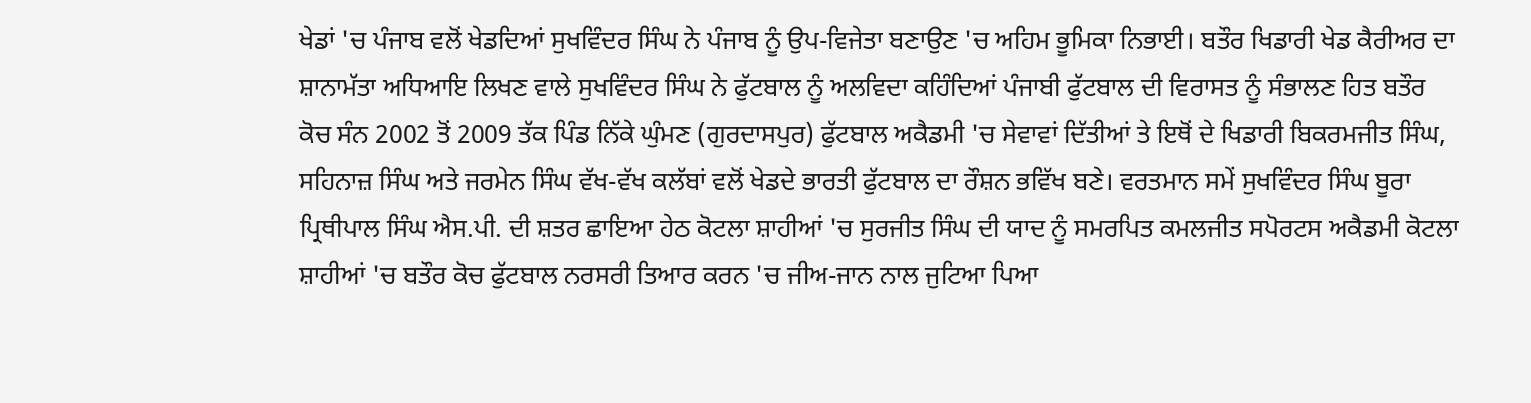ਖੇਡਾਂ 'ਚ ਪੰਜਾਬ ਵਲੋਂ ਖੇਡਦਿਆਂ ਸੁਖਵਿੰਦਰ ਸਿੰਘ ਨੇ ਪੰਜਾਬ ਨੂੰ ਉਪ-ਵਿਜੇਤਾ ਬਣਾਉਣ 'ਚ ਅਹਿਮ ਭੂਮਿਕਾ ਨਿਭਾਈ। ਬਤੌਰ ਖਿਡਾਰੀ ਖੇਡ ਕੈਰੀਅਰ ਦਾ ਸ਼ਾਨਾਮੱਤਾ ਅਧਿਆਇ ਲਿਖਣ ਵਾਲੇ ਸੁਖਵਿੰਦਰ ਸਿੰਘ ਨੇ ਫੁੱਟਬਾਲ ਨੂੰ ਅਲਵਿਦਾ ਕਹਿੰਦਿਆਂ ਪੰਜਾਬੀ ਫੁੱਟਬਾਲ ਦੀ ਵਿਰਾਸਤ ਨੂੰ ਸੰਭਾਲਣ ਹਿਤ ਬਤੌਰ ਕੋਚ ਸੰਨ 2002 ਤੋਂ 2009 ਤੱਕ ਪਿੰਡ ਨਿੱਕੇ ਘੁੰਮਣ (ਗੁਰਦਾਸਪੁਰ) ਫੁੱਟਬਾਲ ਅਕੈਡਮੀ 'ਚ ਸੇਵਾਵਾਂ ਦਿੱਤੀਆਂ ਤੇ ਇਥੋਂ ਦੇ ਖਿਡਾਰੀ ਬਿਕਰਮਜੀਤ ਸਿੰਘ, ਸਹਿਨਾਜ਼ ਸਿੰਘ ਅਤੇ ਜਰਮੇਨ ਸਿੰਘ ਵੱਖ-ਵੱਖ ਕਲੱਬਾਂ ਵਲੋਂ ਖੇਡਦੇ ਭਾਰਤੀ ਫੁੱਟਬਾਲ ਦਾ ਰੌਸ਼ਨ ਭਵਿੱਖ ਬਣੇ। ਵਰਤਮਾਨ ਸਮੇਂ ਸੁਖਵਿੰਦਰ ਸਿੰਘ ਬੂਰਾ ਪ੍ਰਿਥੀਪਾਲ ਸਿੰਘ ਐਸ.ਪੀ. ਦੀ ਸ਼ਤਰ ਛਾਇਆ ਹੇਠ ਕੋਟਲਾ ਸ਼ਾਹੀਆਂ 'ਚ ਸੁਰਜੀਤ ਸਿੰਘ ਦੀ ਯਾਦ ਨੂੰ ਸਮਰਪਿਤ ਕਮਲਜੀਤ ਸਪੋਰਟਸ ਅਕੈਡਮੀ ਕੋਟਲਾ ਸ਼ਾਹੀਆਂ 'ਚ ਬਤੌਰ ਕੋਚ ਫੁੱਟਬਾਲ ਨਰਸਰੀ ਤਿਆਰ ਕਰਨ 'ਚ ਜੀਅ-ਜਾਨ ਨਾਲ ਜੁਟਿਆ ਪਿਆ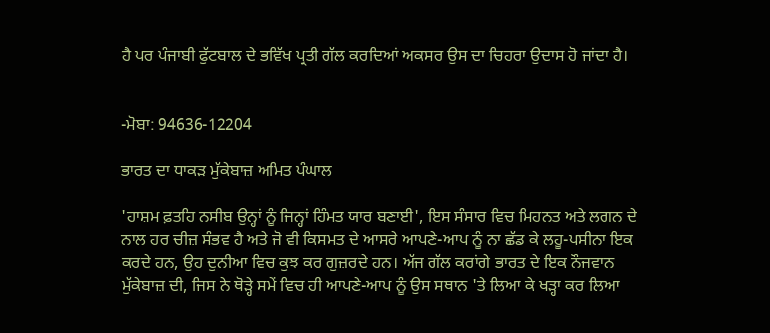ਹੈ ਪਰ ਪੰਜਾਬੀ ਫੁੱਟਬਾਲ ਦੇ ਭਵਿੱਖ ਪ੍ਰਤੀ ਗੱਲ ਕਰਦਿਆਂ ਅਕਸਰ ਉਸ ਦਾ ਚਿਹਰਾ ਉਦਾਸ ਹੋ ਜਾਂਦਾ ਹੈ।


-ਮੋਬਾ: 94636-12204

ਭਾਰਤ ਦਾ ਧਾਕੜ ਮੁੱਕੇਬਾਜ਼ ਅਮਿਤ ਪੰਘਾਲ

'ਹਾਸ਼ਮ ਫ਼ਤਹਿ ਨਸੀਬ ਉਨ੍ਹਾਂ ਨੂੰ ਜਿਨ੍ਹਾਂ ਹਿੰਮਤ ਯਾਰ ਬਣਾਈ', ਇਸ ਸੰਸਾਰ ਵਿਚ ਮਿਹਨਤ ਅਤੇ ਲਗਨ ਦੇ ਨਾਲ ਹਰ ਚੀਜ਼ ਸੰਭਵ ਹੈ ਅਤੇ ਜੋ ਵੀ ਕਿਸਮਤ ਦੇ ਆਸਰੇ ਆਪਣੇ-ਆਪ ਨੂੰ ਨਾ ਛੱਡ ਕੇ ਲਹੂ-ਪਸੀਨਾ ਇਕ ਕਰਦੇ ਹਨ, ਉਹ ਦੁਨੀਆ ਵਿਚ ਕੁਝ ਕਰ ਗੁਜ਼ਰਦੇ ਹਨ। ਅੱਜ ਗੱਲ ਕਰਾਂਗੇ ਭਾਰਤ ਦੇ ਇਕ ਨੌਜਵਾਨ ਮੁੱਕੇਬਾਜ਼ ਦੀ, ਜਿਸ ਨੇ ਥੋੜ੍ਹੇ ਸਮੇਂ ਵਿਚ ਹੀ ਆਪਣੇ-ਆਪ ਨੂੰ ਉਸ ਸਥਾਨ 'ਤੇ ਲਿਆ ਕੇ ਖੜ੍ਹਾ ਕਰ ਲਿਆ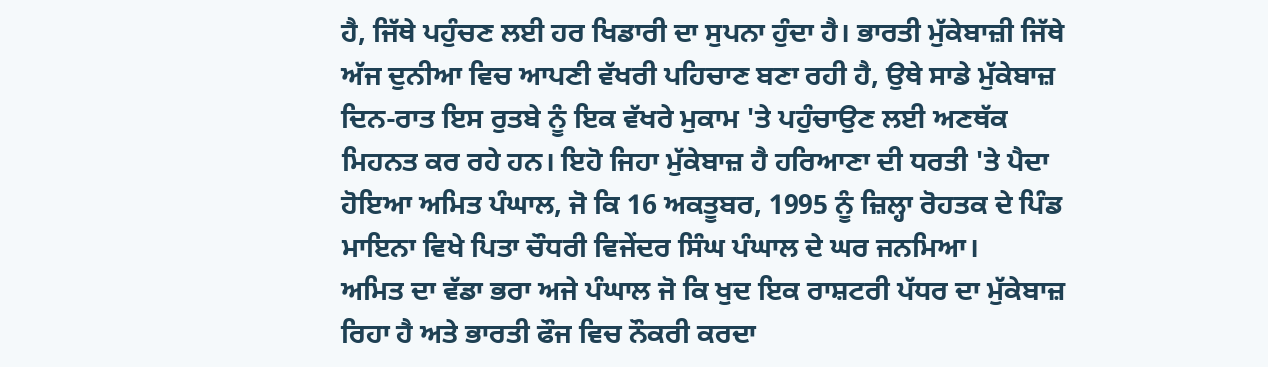ਹੈ, ਜਿੱਥੇ ਪਹੁੰਚਣ ਲਈ ਹਰ ਖਿਡਾਰੀ ਦਾ ਸੁਪਨਾ ਹੁੰਦਾ ਹੈ। ਭਾਰਤੀ ਮੁੱਕੇਬਾਜ਼ੀ ਜਿੱਥੇ ਅੱਜ ਦੁਨੀਆ ਵਿਚ ਆਪਣੀ ਵੱਖਰੀ ਪਹਿਚਾਣ ਬਣਾ ਰਹੀ ਹੈ, ਉਥੇ ਸਾਡੇ ਮੁੱਕੇਬਾਜ਼ ਦਿਨ-ਰਾਤ ਇਸ ਰੁਤਬੇ ਨੂੰ ਇਕ ਵੱਖਰੇ ਮੁਕਾਮ 'ਤੇ ਪਹੁੰਚਾਉਣ ਲਈ ਅਣਥੱਕ ਮਿਹਨਤ ਕਰ ਰਹੇ ਹਨ। ਇਹੋ ਜਿਹਾ ਮੁੱਕੇਬਾਜ਼ ਹੈ ਹਰਿਆਣਾ ਦੀ ਧਰਤੀ 'ਤੇ ਪੈਦਾ ਹੋਇਆ ਅਮਿਤ ਪੰਘਾਲ, ਜੋ ਕਿ 16 ਅਕਤੂਬਰ, 1995 ਨੂੰ ਜ਼ਿਲ੍ਹਾ ਰੋਹਤਕ ਦੇ ਪਿੰਡ ਮਾਇਨਾ ਵਿਖੇ ਪਿਤਾ ਚੌਧਰੀ ਵਿਜੇਂਦਰ ਸਿੰਘ ਪੰਘਾਲ ਦੇ ਘਰ ਜਨਮਿਆ।
ਅਮਿਤ ਦਾ ਵੱਡਾ ਭਰਾ ਅਜੇ ਪੰਘਾਲ ਜੋ ਕਿ ਖੁਦ ਇਕ ਰਾਸ਼ਟਰੀ ਪੱਧਰ ਦਾ ਮੁੱਕੇਬਾਜ਼ ਰਿਹਾ ਹੈ ਅਤੇ ਭਾਰਤੀ ਫੌਜ ਵਿਚ ਨੌਕਰੀ ਕਰਦਾ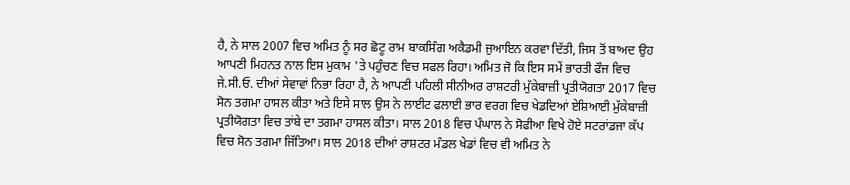ਹੈ, ਨੇ ਸਾਲ 2007 ਵਿਚ ਅਮਿਤ ਨੂੰ ਸਰ ਛੋਟੂ ਰਾਮ ਬਾਕਸਿੰਗ ਅਕੈਡਮੀ ਜੁਆਇਨ ਕਰਵਾ ਦਿੱਤੀ, ਜਿਸ ਤੋਂ ਬਾਅਦ ਉਹ ਆਪਣੀ ਮਿਹਨਤ ਨਾਲ ਇਸ ਮੁਕਾਮ 'ਤੇ ਪਹੁੰਚਣ ਵਿਚ ਸਫਲ ਰਿਹਾ। ਅਮਿਤ ਜੋ ਕਿ ਇਸ ਸਮੇਂ ਭਾਰਤੀ ਫੌਜ ਵਿਚ ਜੇ.ਸੀ.ਓ. ਦੀਆਂ ਸੇਵਾਵਾਂ ਨਿਭਾ ਰਿਹਾ ਹੈ, ਨੇ ਆਪਣੀ ਪਹਿਲੀ ਸੀਨੀਅਰ ਰਾਸ਼ਟਰੀ ਮੁੱਕੇਬਾਜ਼ੀ ਪ੍ਰਤੀਯੋਗਤਾ 2017 ਵਿਚ ਸੋਨ ਤਗਮਾ ਹਾਸਲ ਕੀਤਾ ਅਤੇ ਇਸੇ ਸਾਲ ਉਸ ਨੇ ਲਾਈਟ ਫਲਾਈ ਭਾਰ ਵਰਗ ਵਿਚ ਖੇਡਦਿਆਂ ਏਸ਼ਿਆਈ ਮੁੱਕੇਬਾਜ਼ੀ ਪ੍ਰਤੀਯੋਗਤਾ ਵਿਚ ਤਾਂਬੇ ਦਾ ਤਗਮਾ ਹਾਸਲ ਕੀਤਾ। ਸਾਲ 2018 ਵਿਚ ਪੰਘਾਲ ਨੇ ਸੋਫੀਆ ਵਿਖੇ ਹੋਏ ਸਟਰਾਂਡਜਾ ਕੱਪ ਵਿਚ ਸੋਨ ਤਗਮਾ ਜਿੱਤਿਆ। ਸਾਲ 2018 ਦੀਆਂ ਰਾਸ਼ਟਰ ਮੰਡਲ ਖੇਡਾਂ ਵਿਚ ਵੀ ਅਮਿਤ ਨੇ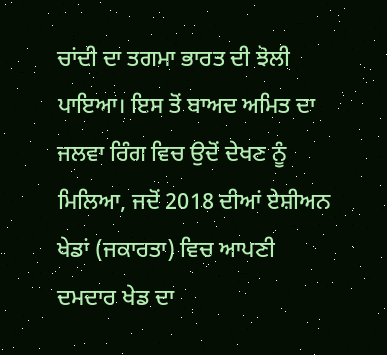ਚਾਂਦੀ ਦਾ ਤਗਮਾ ਭਾਰਤ ਦੀ ਝੋਲੀ ਪਾਇਆ। ਇਸ ਤੋਂ ਬਾਅਦ ਅਮਿਤ ਦਾ ਜਲਵਾ ਰਿੰਗ ਵਿਚ ਉਦੋਂ ਦੇਖਣ ਨੂੰ ਮਿਲਿਆ, ਜਦੋਂ 2018 ਦੀਆਂ ਏਸ਼ੀਅਨ ਖੇਡਾਂ (ਜਕਾਰਤਾ) ਵਿਚ ਆਪਣੀ ਦਮਦਾਰ ਖੇਡ ਦਾ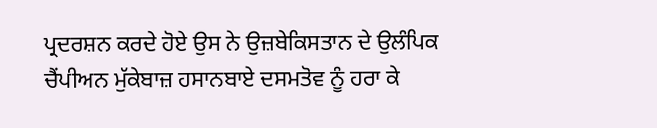ਪ੍ਰਦਰਸ਼ਨ ਕਰਦੇ ਹੋਏ ਉਸ ਨੇ ਉਜ਼ਬੇਕਿਸਤਾਨ ਦੇ ਉਲੰਪਿਕ ਚੈਂਪੀਅਨ ਮੁੱਕੇਬਾਜ਼ ਹਸਾਨਬਾਏ ਦਸਮਤੋਵ ਨੂੰ ਹਰਾ ਕੇ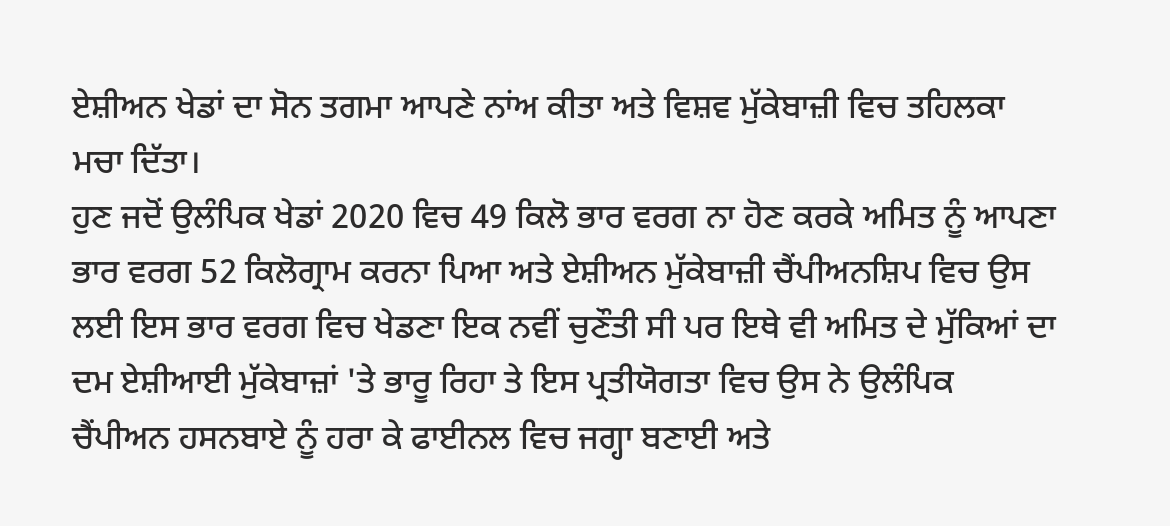ਏਸ਼ੀਅਨ ਖੇਡਾਂ ਦਾ ਸੋਨ ਤਗਮਾ ਆਪਣੇ ਨਾਂਅ ਕੀਤਾ ਅਤੇ ਵਿਸ਼ਵ ਮੁੱਕੇਬਾਜ਼ੀ ਵਿਚ ਤਹਿਲਕਾ ਮਚਾ ਦਿੱਤਾ।
ਹੁਣ ਜਦੋਂ ਉਲੰਪਿਕ ਖੇਡਾਂ 2020 ਵਿਚ 49 ਕਿਲੋ ਭਾਰ ਵਰਗ ਨਾ ਹੋਣ ਕਰਕੇ ਅਮਿਤ ਨੂੰ ਆਪਣਾ ਭਾਰ ਵਰਗ 52 ਕਿਲੋਗ੍ਰਾਮ ਕਰਨਾ ਪਿਆ ਅਤੇ ਏਸ਼ੀਅਨ ਮੁੱਕੇਬਾਜ਼ੀ ਚੈਂਪੀਅਨਸ਼ਿਪ ਵਿਚ ਉਸ ਲਈ ਇਸ ਭਾਰ ਵਰਗ ਵਿਚ ਖੇਡਣਾ ਇਕ ਨਵੀਂ ਚੁਣੌਤੀ ਸੀ ਪਰ ਇਥੇ ਵੀ ਅਮਿਤ ਦੇ ਮੁੱਕਿਆਂ ਦਾ ਦਮ ਏਸ਼ੀਆਈ ਮੁੱਕੇਬਾਜ਼ਾਂ 'ਤੇ ਭਾਰੂ ਰਿਹਾ ਤੇ ਇਸ ਪ੍ਰਤੀਯੋਗਤਾ ਵਿਚ ਉਸ ਨੇ ਉਲੰਪਿਕ ਚੈਂਪੀਅਨ ਹਸਨਬਾਏ ਨੂੰ ਹਰਾ ਕੇ ਫਾਈਨਲ ਵਿਚ ਜਗ੍ਹਾ ਬਣਾਈ ਅਤੇ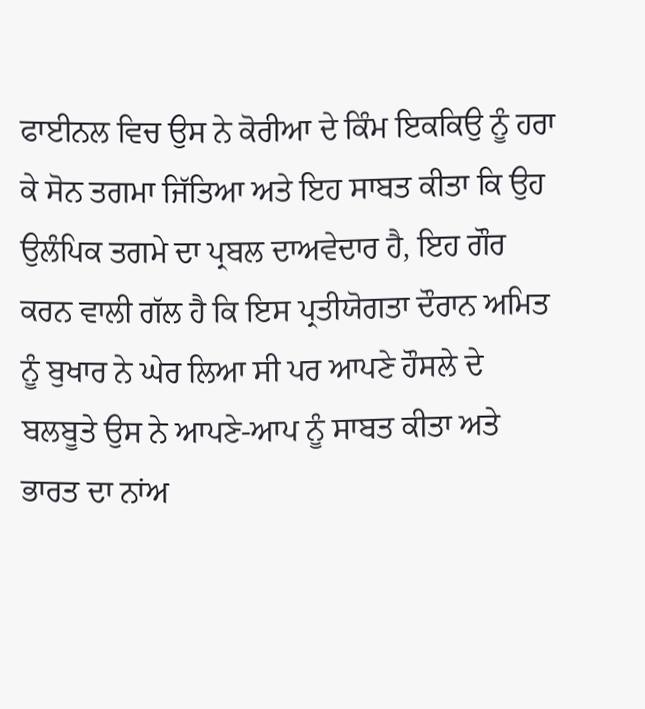ਫਾਈਨਲ ਵਿਚ ਉਸ ਨੇ ਕੋਰੀਆ ਦੇ ਕਿੰਮ ਇਕਕਿਉ ਨੂੰ ਹਰਾ ਕੇ ਸੋਨ ਤਗਮਾ ਜਿੱਤਿਆ ਅਤੇ ਇਹ ਸਾਬਤ ਕੀਤਾ ਕਿ ਉਹ ਉਲੰਪਿਕ ਤਗਮੇ ਦਾ ਪ੍ਰਬਲ ਦਾਅਵੇਦਾਰ ਹੈ, ਇਹ ਗੌਰ ਕਰਨ ਵਾਲੀ ਗੱਲ ਹੈ ਕਿ ਇਸ ਪ੍ਰਤੀਯੋਗਤਾ ਦੌਰਾਨ ਅਮਿਤ ਨੂੰ ਬੁਖਾਰ ਨੇ ਘੇਰ ਲਿਆ ਸੀ ਪਰ ਆਪਣੇ ਹੌਸਲੇ ਦੇ ਬਲਬੂਤੇ ਉਸ ਨੇ ਆਪਣੇ-ਆਪ ਨੂੰ ਸਾਬਤ ਕੀਤਾ ਅਤੇ ਭਾਰਤ ਦਾ ਨਾਂਅ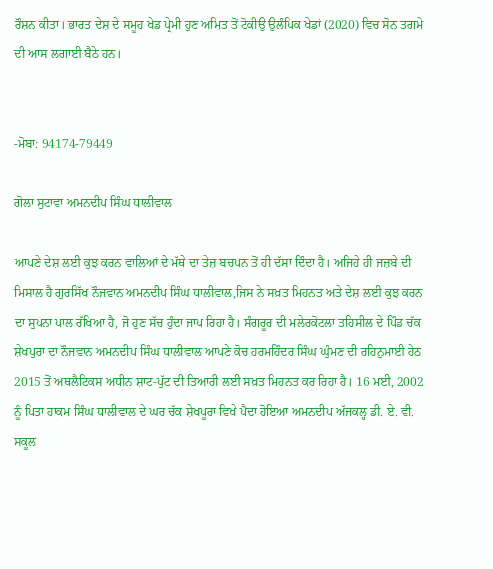ਰੌਸ਼ਨ ਕੀਤਾ। ਭਾਰਤ ਦੇਸ਼ ਦੇ ਸਮੂਹ ਖੇਡ ਪ੍ਰੇਮੀ ਹੁਣ ਅਮਿਤ ਤੋਂ ਟੋਕੀਉ ਉਲੰਪਿਕ ਖੇਡਾਂ (2020) ਵਿਚ ਸੋਨ ਤਗਮੇ ਦੀ ਆਸ ਲਗਾਈ ਬੈਠੇ ਹਨ।


-ਮੋਬਾ: 94174-79449

ਗੋਲਾ ਸੁਟਾਵਾ ਅਮਨਦੀਪ ਸਿੰਘ ਧਾਲੀਵਾਲ

ਆਪਣੇ ਦੇਸ਼ ਲਈ ਕੁਝ ਕਰਨ ਵਾਲਿਆਂ ਦੇ ਮੱਥੇ ਦਾ ਤੇਜ਼ ਬਚਪਨ ਤੋਂ ਹੀ ਦੱਸਾ ਦਿੰਦਾ ਹੈ। ਅਜਿਹੇ ਹੀ ਜਜ਼ਬੇ ਦੀ ਮਿਸਾਲ ਹੈ ਗੁਰਸਿੱਖ ਨੌਜਵਾਨ ਅਮਨਦੀਪ ਸਿੰਘ ਧਾਲੀਵਾਲ,ਜਿਸ ਨੇ ਸਖ਼ਤ ਮਿਹਨਤ ਅਤੇ ਦੇਸ਼ ਲਈ ਕੁਝ ਕਰਨ ਦਾ ਸੁਪਨਾ ਪਾਲ ਰੱਖਿਆ ਹੈ, ਜੋ ਹੁਣ ਸੱਚ ਹੁੰਦਾ ਜਾਪ ਰਿਹਾ ਹੈ। ਸੰਗਰੂਰ ਦੀ ਮਲੇਰਕੋਟਲਾ ਤਹਿਸੀਲ ਦੇ ਪਿੰਡ ਚੱਕ ਸ਼ੇਖਪੁਰਾ ਦਾ ਨੌਜਵਾਨ ਅਮਨਦੀਪ ਸਿੰਘ ਧਾਲੀਵਾਲ ਆਪਣੇ ਕੋਚ ਹਰਮਹਿੰਦਰ ਸਿੰਘ ਘੁੰਮਣ ਦੀ ਰਹਿਨੁਮਾਈ ਹੇਠ 2015 ਤੋਂ ਅਥਲੈਟਿਕਸ ਅਧੀਨ ਸ਼ਾਟ-ਪੁੱਟ ਦੀ ਤਿਆਰੀ ਲਈ ਸਖ਼ਤ ਮਿਹਨਤ ਕਰ ਰਿਹਾ ਹੈ। 16 ਮਈ, 2002 ਨੂੰ ਪਿਤਾ ਹਾਕਮ ਸਿੰਘ ਧਾਲੀਵਾਲ ਦੇ ਘਰ ਚੱਕ ਸ਼ੇਖਪੂਰਾ ਵਿਖੇ ਪੈਦਾ ਹੋਇਆ ਅਮਨਦੀਪ ਅੱਜਕਲ੍ਹ ਡੀ. ਏ. ਵੀ. ਸਕੂਲ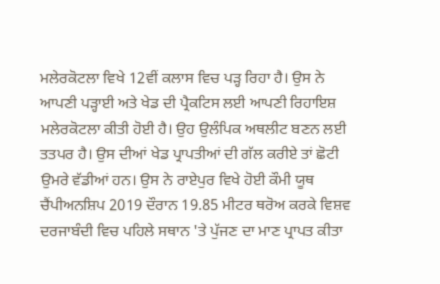ਮਲੇਰਕੋਟਲਾ ਵਿਖੇ 12ਵੀਂ ਕਲਾਸ ਵਿਚ ਪੜ੍ਹ ਰਿਹਾ ਹੈ। ਉਸ ਨੇ ਆਪਣੀ ਪੜ੍ਹਾਈ ਅਤੇ ਖੇਡ ਦੀ ਪ੍ਰੈਕਟਿਸ ਲਈ ਆਪਣੀ ਰਿਹਾਇਸ਼ ਮਲੇਰਕੋਟਲਾ ਕੀਤੀ ਹੋਈ ਹੈ। ਉਹ ਉਲੰਪਿਕ ਅਥਲੀਟ ਬਣਨ ਲਈ ਤਤਪਰ ਹੈ। ਉਸ ਦੀਆਂ ਖੇਡ ਪ੍ਰਾਪਤੀਆਂ ਦੀ ਗੱਲ ਕਰੀਏ ਤਾਂ ਛੋਟੀ ਉਮਰੇ ਵੱਡੀਆਂ ਹਨ। ਉਸ ਨੇ ਰਾਏਪੁਰ ਵਿਖੇ ਹੋਈ ਕੌਮੀ ਯੂਥ ਚੈਂਪੀਅਨਸ਼ਿਪ 2019 ਦੌਰਾਨ 19.85 ਮੀਟਰ ਥਰੋਅ ਕਰਕੇ ਵਿਸ਼ਵ ਦਰਜਾਬੰਦੀ ਵਿਚ ਪਹਿਲੇ ਸਥਾਨ 'ਤੇ ਪੁੱਜਣ ਦਾ ਮਾਣ ਪ੍ਰਾਪਤ ਕੀਤਾ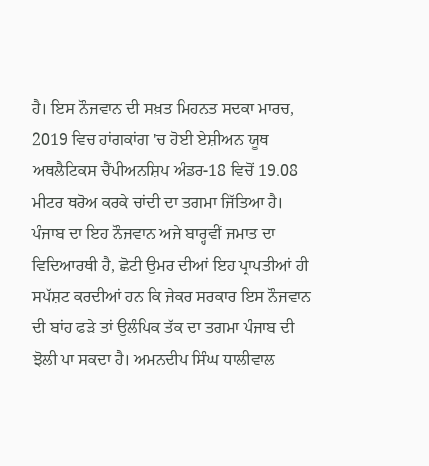ਹੈ। ਇਸ ਨੌਜਵਾਨ ਦੀ ਸਖ਼ਤ ਮਿਹਨਤ ਸਦਕਾ ਮਾਰਚ, 2019 ਵਿਚ ਹਾਂਗਕਾਂਗ 'ਚ ਹੋਈ ਏਸ਼ੀਅਨ ਯੂਥ ਅਥਲੈਟਿਕਸ ਚੈਂਪੀਅਨਸ਼ਿਪ ਅੰਡਰ-18 ਵਿਚੋਂ 19.08 ਮੀਟਰ ਥਰੋਅ ਕਰਕੇ ਚਾਂਦੀ ਦਾ ਤਗਮਾ ਜਿੱਤਿਆ ਹੈ। ਪੰਜਾਬ ਦਾ ਇਹ ਨੌਜਵਾਨ ਅਜੇ ਬਾਰ੍ਹਵੀਂ ਜਮਾਤ ਦਾ ਵਿਦਿਆਰਥੀ ਹੈ, ਛੋਟੀ ਉਮਰ ਦੀਆਂ ਇਹ ਪ੍ਰਾਪਤੀਆਂ ਹੀ ਸਪੱਸ਼ਟ ਕਰਦੀਆਂ ਹਨ ਕਿ ਜੇਕਰ ਸਰਕਾਰ ਇਸ ਨੌਜਵਾਨ ਦੀ ਬਾਂਹ ਫੜੇ ਤਾਂ ਉਲੰਪਿਕ ਤੱਕ ਦਾ ਤਗਮਾ ਪੰਜਾਬ ਦੀ ਝੋਲੀ ਪਾ ਸਕਦਾ ਹੈ। ਅਮਨਦੀਪ ਸਿੰਘ ਧਾਲੀਵਾਲ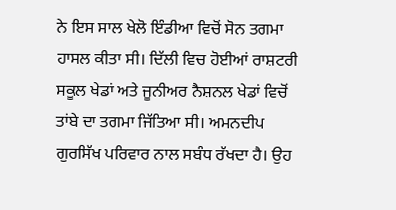ਨੇ ਇਸ ਸਾਲ ਖੇਲੋ ਇੰਡੀਆ ਵਿਚੋਂ ਸੋਨ ਤਗਮਾ ਹਾਸਲ ਕੀਤਾ ਸੀ। ਦਿੱਲੀ ਵਿਚ ਹੋਈਆਂ ਰਾਸ਼ਟਰੀ ਸਕੂਲ ਖੇਡਾਂ ਅਤੇ ਜੂਨੀਅਰ ਨੈਸ਼ਨਲ ਖੇਡਾਂ ਵਿਚੋਂ ਤਾਂਬੇ ਦਾ ਤਗਮਾ ਜਿੱਤਿਆ ਸੀ। ਅਮਨਦੀਪ ਗੁਰਸਿੱਖ ਪਰਿਵਾਰ ਨਾਲ ਸਬੰਧ ਰੱਖਦਾ ਹੈ। ਉਹ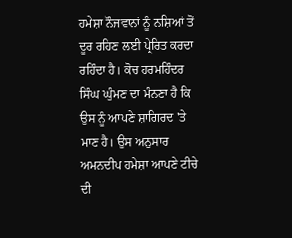ਹਮੇਸ਼ਾ ਨੌਜਵਾਨਾਂ ਨੂੰ ਨਸ਼ਿਆਂ ਤੋਂ ਦੂਰ ਰਹਿਣ ਲਈ ਪ੍ਰੇਰਿਤ ਕਰਦਾ ਰਹਿੰਦਾ ਹੈ। ਕੋਚ ਹਰਮਹਿੰਦਰ ਸਿੰਘ ਘੁੰਮਣ ਦਾ ਮੰਨਣਾ ਹੈ ਕਿ ਉਸ ਨੂੰ ਆਪਣੇ ਸ਼ਾਗਿਰਦ 'ਤੇ ਮਾਣ ਹੈ। ਉਸ ਅਨੁਸਾਰ ਅਮਨਦੀਪ ਹਮੇਸ਼ਾ ਆਪਣੇ ਟੀਚੇ ਦੀ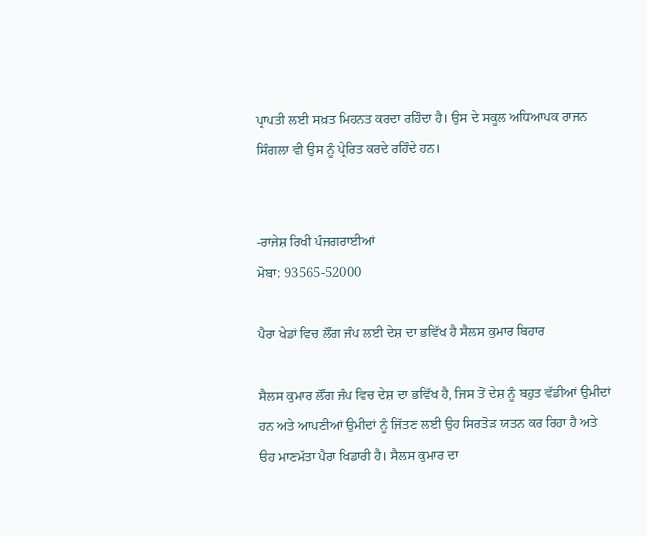ਪ੍ਰਾਪਤੀ ਲਈ ਸਖ਼ਤ ਮਿਹਨਤ ਕਰਦਾ ਰਹਿੰਦਾ ਹੈ। ਉਸ ਦੇ ਸਕੂਲ ਅਧਿਆਪਕ ਰਾਜਨ ਸਿੰਗਲਾ ਵੀ ਉਸ ਨੂੰ ਪ੍ਰੇਰਿਤ ਕਰਦੇ ਰਹਿੰਦੇ ਹਨ।


-ਰਾਜੇਸ਼ ਰਿਖੀ ਪੰਜਗਰਾਈਆਂ
ਮੋਬਾ: 93565-52000

ਪੈਰਾ ਖੇਡਾਂ ਵਿਚ ਲੌਂਗ ਜੰਪ ਲਈ ਦੇਸ਼ ਦਾ ਭਵਿੱਖ ਹੈ ਸੈਲਸ ਕੁਮਾਰ ਬਿਹਾਰ

ਸੈਲਸ ਕੁਮਾਰ ਲੌਂਗ ਜੰਪ ਵਿਚ ਦੇਸ਼ ਦਾ ਭਵਿੱਖ ਹੈ, ਜਿਸ ਤੋਂ ਦੇਸ਼ ਨੂੰ ਬਹੁਤ ਵੱਡੀਆਂ ਉਮੀਦਾਂ ਹਨ ਅਤੇ ਆਪਣੀਆਂ ਉਮੀਦਾਂ ਨੂੰ ਜਿੱਤਣ ਲਈ ਉਹ ਸਿਰਤੋੜ ਯਤਨ ਕਰ ਰਿਹਾ ਹੈ ਅਤੇ ੳਹ ਮਾਣਮੱਤਾ ਪੈਰਾ ਖਿਡਾਰੀ ਹੈ। ਸੈਲਸ ਕੁਮਾਰ ਦਾ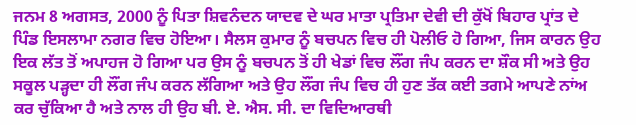ਜਨਮ 8 ਅਗਸਤ, 2000 ਨੂੰ ਪਿਤਾ ਸ਼ਿਵਨੰਦਨ ਯਾਦਵ ਦੇ ਘਰ ਮਾਤਾ ਪ੍ਰਤਿਮਾ ਦੇਵੀ ਦੀ ਕੁੱਖੋਂ ਬਿਹਾਰ ਪ੍ਰਾਂਤ ਦੇ ਪਿੰਡ ਇਸਲਾਮਾ ਨਗਰ ਵਿਚ ਹੋਇਆ। ਸੈਲਸ ਕੁਮਾਰ ਨੂੰ ਬਚਪਨ ਵਿਚ ਹੀ ਪੋਲੀਓ ਹੋ ਗਿਆ, ਜਿਸ ਕਾਰਨ ਉਹ ਇਕ ਲੱਤ ਤੋਂ ਅਪਾਹਜ ਹੋ ਗਿਆ ਪਰ ਉਸ ਨੂੰ ਬਚਪਨ ਤੋਂ ਹੀ ਖੇਡਾਂ ਵਿਚ ਲੌਂਗ ਜੰਪ ਕਰਨ ਦਾ ਸ਼ੌਕ ਸੀ ਅਤੇ ਉਹ ਸਕੂਲ ਪੜ੍ਹਦਾ ਹੀ ਲੌਂਗ ਜੰਪ ਕਰਨ ਲੱਗਿਆ ਅਤੇ ਉਹ ਲੌਂਗ ਜੰਪ ਵਿਚ ਹੀ ਹੁਣ ਤੱਕ ਕਈ ਤਗਮੇ ਆਪਣੇ ਨਾਂਅ ਕਰ ਚੁੱਕਿਆ ਹੈ ਅਤੇ ਨਾਲ ਹੀ ਉਹ ਬੀ. ਏ. ਐਸ. ਸੀ. ਦਾ ਵਿਦਿਆਰਥੀ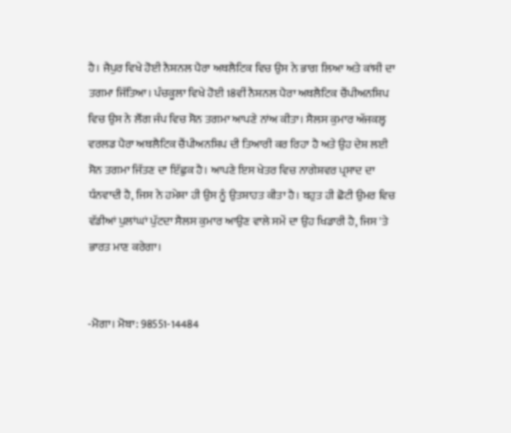ਹੈ। ਜੈਪੁਰ ਵਿਖੇ ਹੋਈ ਨੈਸ਼ਨਲ ਪੈਰਾ ਅਥਲੈਟਿਕ ਵਿਚ ਉਸ ਨੇ ਭਾਗ ਲਿਆ ਅਤੇ ਕਾਂਸੀ ਦਾ ਤਗਮਾ ਜਿੱਤਿਆ। ਪੰਚਕੂਲਾ ਵਿਖੇ ਹੋਈ 18ਵੀਂ ਨੈਸ਼ਨਲ ਪੈਰਾ ਅਥਲੈਟਿਕ ਚੈਂਪੀਅਨਸ਼ਿਪ ਵਿਚ ਉਸ ਨੇ ਲੌਂਗ ਜੰਪ ਵਿਚ ਸੋਨ ਤਗਮਾ ਆਪਣੇ ਨਾਂਅ ਕੀਤਾ। ਸੈਲਸ ਕੁਮਾਰ ਅੱਜਕਲ੍ਹ ਵਰਲਡ ਪੈਰਾ ਅਥਲੈਟਿਕ ਚੈਂਪੀਅਨਸ਼ਿਪ ਦੀ ਤਿਆਰੀ ਕਰ ਰਿਹਾ ਹੈ ਅਤੇ ਉਹ ਦੇਸ਼ ਲਈ ਸੋਨ ਤਗਮਾ ਜਿੱਤਣ ਦਾ ਇੱਛੁਕ ਹੈ। ਆਪਣੇ ਇਸ ਖੇਤਰ ਵਿਚ ਨਾਗੇਸ਼ਵਰ ਪ੍ਰਸਾਦ ਦਾ ਧੰਨਵਾਦੀ ਹੈ, ਜਿਸ ਨੇ ਹਮੇਸ਼ਾ ਹੀ ਉਸ ਨੂੰ ਉਤਸ਼ਾਹਤ ਕੀਤਾ ਹੈ। ਬਹੁਤ ਹੀ ਛੋਟੀ ਉਮਰ ਵਿਚ ਵੱਡੀਆਂ ਪੁਲਾਂਘਾਂ ਪੁੱਟਦਾ ਸੈਲਸ ਕੁਮਾਰ ਆਉਣ ਵਾਲੇ ਸਮੇਂ ਦਾ ਉਹ ਖਿਡਾਰੀ ਹੈ, ਜਿਸ 'ਤੇ ਭਾਰਤ ਮਾਣ ਕਰੇਗਾ।


-ਮੋਗਾ। ਮੋਬਾ: 98551-14484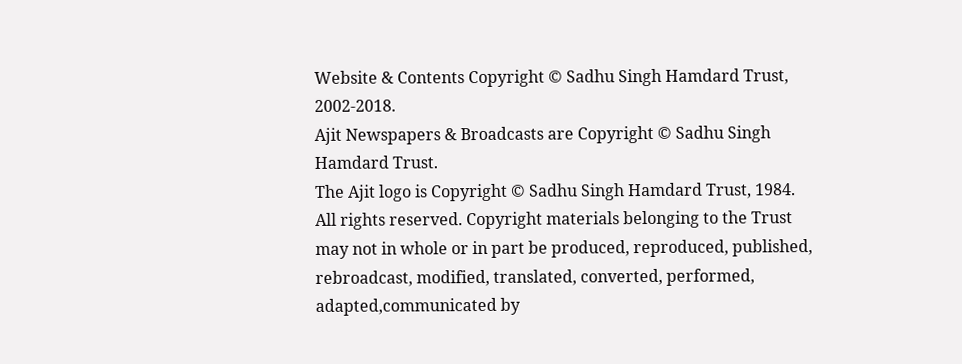Website & Contents Copyright © Sadhu Singh Hamdard Trust, 2002-2018.
Ajit Newspapers & Broadcasts are Copyright © Sadhu Singh Hamdard Trust.
The Ajit logo is Copyright © Sadhu Singh Hamdard Trust, 1984.
All rights reserved. Copyright materials belonging to the Trust may not in whole or in part be produced, reproduced, published, rebroadcast, modified, translated, converted, performed, adapted,communicated by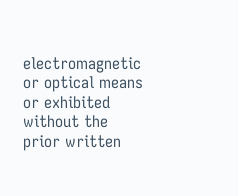electromagnetic or optical means or exhibited without the prior written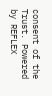consent of the Trust. Powered by REFLEX